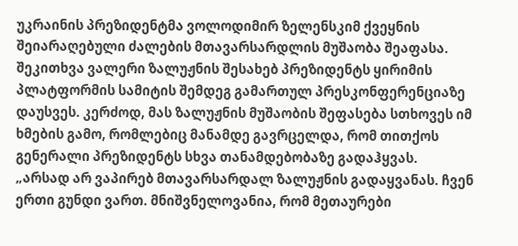უკრაინის პრეზიდენტმა ვოლოდიმირ ზელენსკიმ ქვეყნის შეიარაღებული ძალების მთავარსარდლის მუშაობა შეაფასა.
შეკითხვა ვალერი ზალუჟნის შესახებ პრეზიდენტს ყირიმის პლატფორმის სამიტის შემდეგ გამართულ პრესკონფერენციაზე დაუსვეს. კერძოდ, მას ზალუჟნის მუშაობის შეფასება სთხოვეს იმ ხმების გამო, რომლებიც მანამდე გავრცელდა, რომ თითქოს გენერალი პრეზიდენტს სხვა თანამდებობაზე გადაჰყვას.
„არსად არ ვაპირებ მთავარსარდალ ზალუჟნის გადაყვანას. ჩვენ ერთი გუნდი ვართ. მნიშვნელოვანია, რომ მეთაურები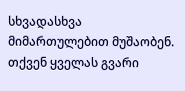სხვადასხვა მიმართულებით მუშაობენ. თქვენ ყველას გვარი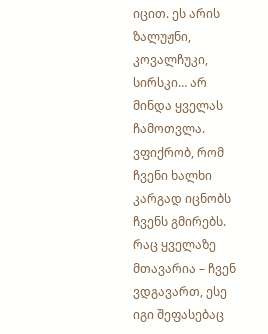იცით. ეს არის ზალუჟნი, კოვალჩუკი, სირსკი… არ მინდა ყველას ჩამოთვლა. ვფიქრობ, რომ ჩვენი ხალხი კარგად იცნობს ჩვენს გმირებს. რაც ყველაზე მთავარია – ჩვენ ვდგავართ, ესე იგი შეფასებაც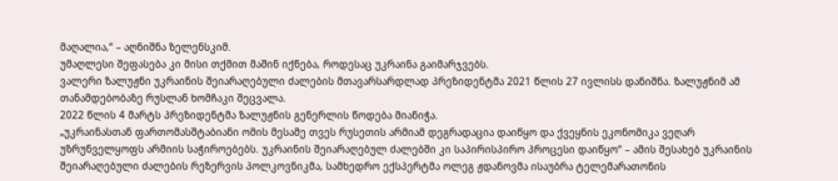მაღალია,“ – აღნიშნა ზელენსკიმ.
უმაღლესი შეფასება კი მისი თქმით მაშინ იქნება, როდესაც უკრაინა გაიმარჯვებს.
ვალერი ზალუჟნი უკრაინის შეიარაღებული ძალების მთავარსარდლად პრეზიდენტმა 2021 წლის 27 ივლისს დანიშნა. ზალუჟნიმ ამ თანამდებობაზე რუსლან ხომჩაკი შეცვალა.
2022 წლის 4 მარტს პრეზიდენტმა ზალუჟნის გენერლის წოდება მიანიჭა.
„უკრაინასთან ფართომასშტაბიანი ომის მესამე თვეს რუსეთის არმიამ დეგრადაცია დაიწყო და ქვეყნის ეკონომიკა ვეღარ უზრუნველყოფს არმიის საჭიროებებს. უკრაინის შეიარაღებულ ძალებში კი საპირისპირო პროცესი დაიწყო“ – ამის შესახებ უკრაინის შეიარაღებული ძალების რეზერვის პოლკოვნიკმა, სამხედრო ექსპერტმა ოლეგ ჟდანოვმა ისაუბრა ტელემარათონის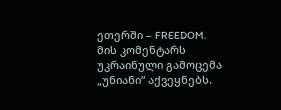ეთერში – FREEDOM.
მის კომენტარს უკრაინული გამოცემა „უნიანი“ აქვეყნებს.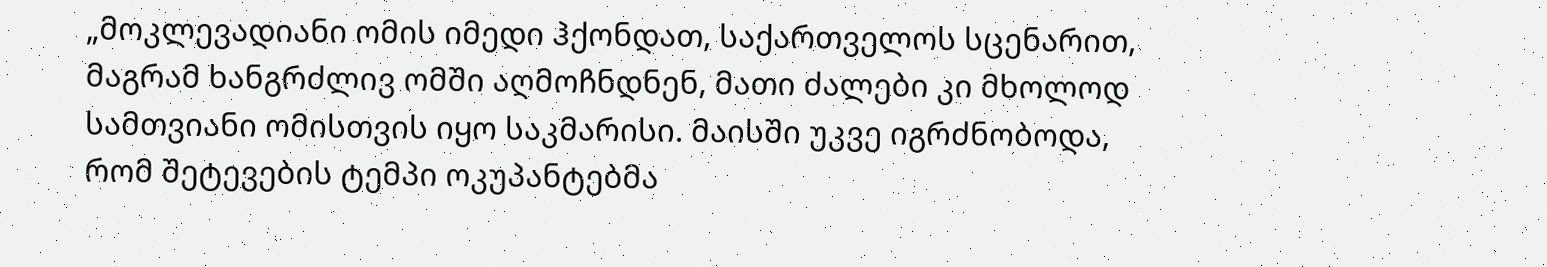„მოკლევადიანი ომის იმედი ჰქონდათ, საქართველოს სცენარით, მაგრამ ხანგრძლივ ომში აღმოჩნდნენ, მათი ძალები კი მხოლოდ სამთვიანი ომისთვის იყო საკმარისი. მაისში უკვე იგრძნობოდა, რომ შეტევების ტემპი ოკუპანტებმა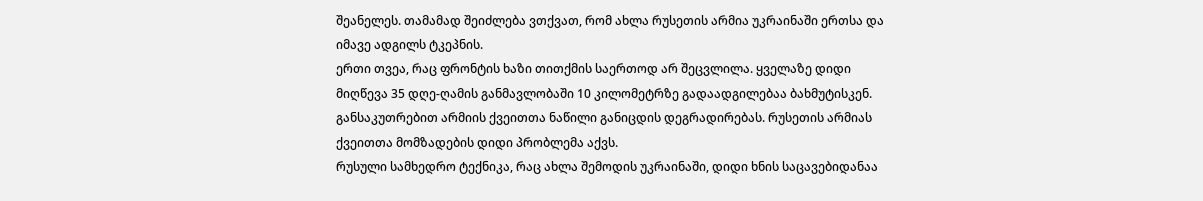შეანელეს. თამამად შეიძლება ვთქვათ, რომ ახლა რუსეთის არმია უკრაინაში ერთსა და იმავე ადგილს ტკეპნის.
ერთი თვეა, რაც ფრონტის ხაზი თითქმის საერთოდ არ შეცვლილა. ყველაზე დიდი მიღწევა 35 დღე-ღამის განმავლობაში 10 კილომეტრზე გადაადგილებაა ბახმუტისკენ. განსაკუთრებით არმიის ქვეითთა ნაწილი განიცდის დეგრადირებას. რუსეთის არმიას ქვეითთა მომზადების დიდი პრობლემა აქვს.
რუსული სამხედრო ტექნიკა, რაც ახლა შემოდის უკრაინაში, დიდი ხნის საცავებიდანაა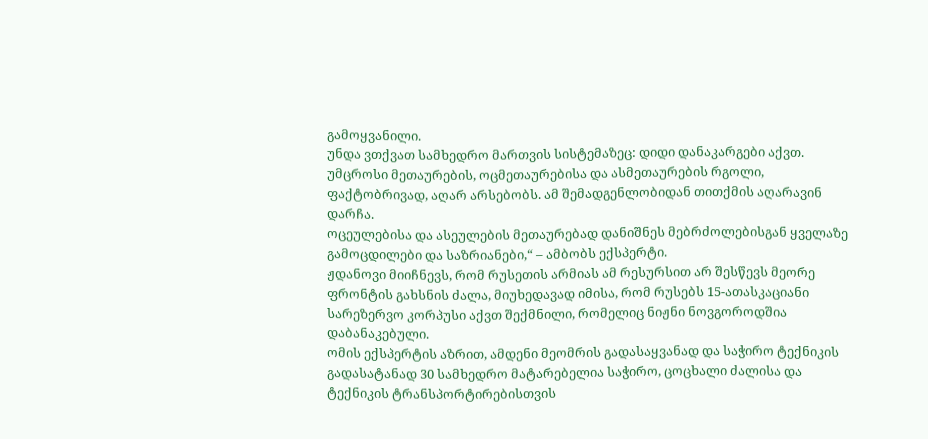გამოყვანილი.
უნდა ვთქვათ სამხედრო მართვის სისტემაზეც: დიდი დანაკარგები აქვთ. უმცროსი მეთაურების, ოცმეთაურებისა და ასმეთაურების რგოლი, ფაქტობრივად, აღარ არსებობს. ამ შემადგენლობიდან თითქმის აღარავინ დარჩა.
ოცეულებისა და ასეულების მეთაურებად დანიშნეს მებრძოლებისგან ყველაზე გამოცდილები და საზრიანები,“ – ამბობს ექსპერტი.
ჟდანოვი მიიჩნევს, რომ რუსეთის არმიას ამ რესურსით არ შესწევს მეორე ფრონტის გახსნის ძალა, მიუხედავად იმისა, რომ რუსებს 15-ათასკაციანი სარეზერვო კორპუსი აქვთ შექმნილი, რომელიც ნიჟნი ნოვგოროდშია დაბანაკებული.
ომის ექსპერტის აზრით, ამდენი მეომრის გადასაყვანად და საჭირო ტექნიკის გადასატანად 30 სამხედრო მატარებელია საჭირო, ცოცხალი ძალისა და ტექნიკის ტრანსპორტირებისთვის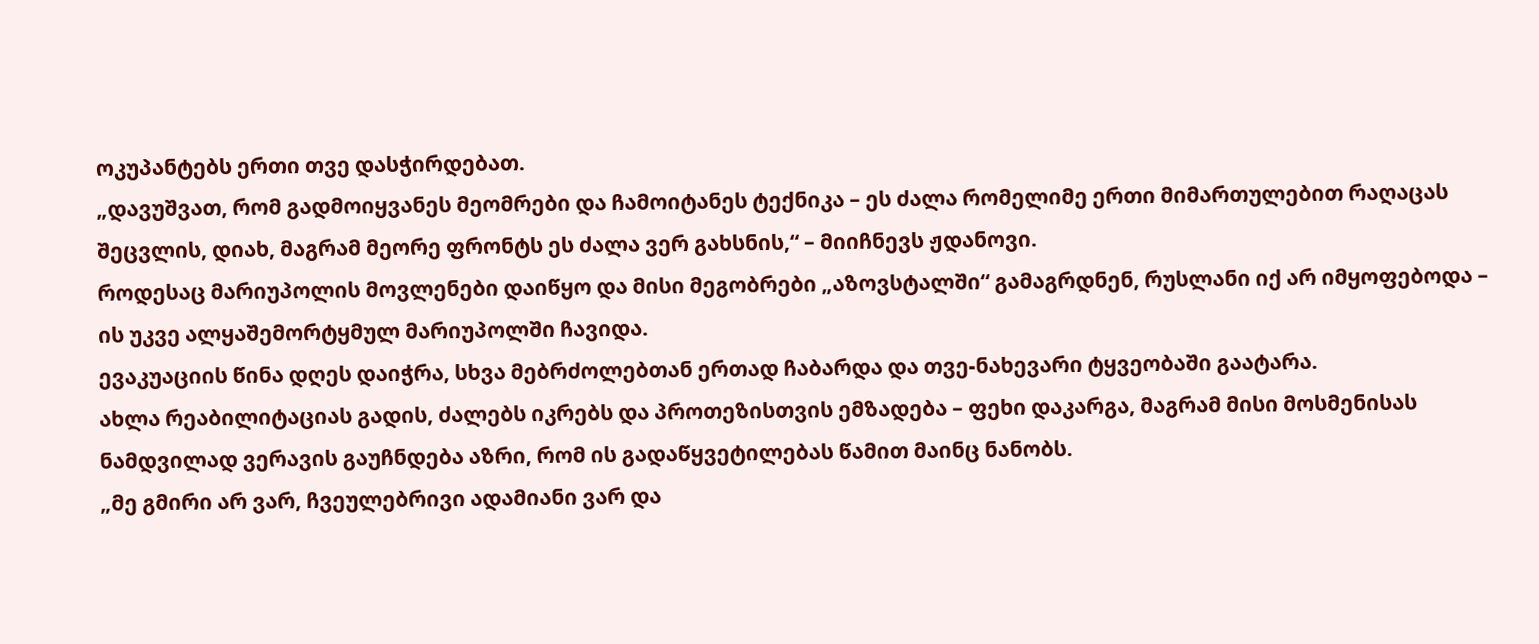ოკუპანტებს ერთი თვე დასჭირდებათ.
„დავუშვათ, რომ გადმოიყვანეს მეომრები და ჩამოიტანეს ტექნიკა – ეს ძალა რომელიმე ერთი მიმართულებით რაღაცას შეცვლის, დიახ, მაგრამ მეორე ფრონტს ეს ძალა ვერ გახსნის,“ – მიიჩნევს ჟდანოვი.
როდესაც მარიუპოლის მოვლენები დაიწყო და მისი მეგობრები „აზოვსტალში“ გამაგრდნენ, რუსლანი იქ არ იმყოფებოდა – ის უკვე ალყაშემორტყმულ მარიუპოლში ჩავიდა.
ევაკუაციის წინა დღეს დაიჭრა, სხვა მებრძოლებთან ერთად ჩაბარდა და თვე-ნახევარი ტყვეობაში გაატარა.
ახლა რეაბილიტაციას გადის, ძალებს იკრებს და პროთეზისთვის ემზადება – ფეხი დაკარგა, მაგრამ მისი მოსმენისას ნამდვილად ვერავის გაუჩნდება აზრი, რომ ის გადაწყვეტილებას წამით მაინც ნანობს.
„მე გმირი არ ვარ, ჩვეულებრივი ადამიანი ვარ და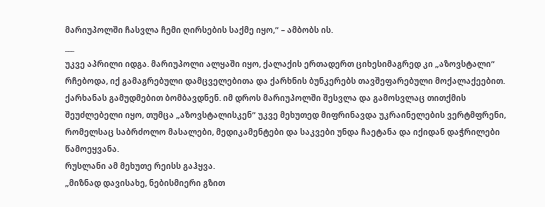მარიუპოლში ჩასვლა ჩემი ღირსების საქმე იყო,“ – ამბობს ის.
___
უკვე აპრილი იდგა. მარიუპოლი ალყაში იყო, ქალაქის ერთადერთ ციხესიმაგრედ კი „აზოვსტალი“ რჩებოდა, იქ გამაგრებული დამცველებითა და ქარხნის ბუნკერებს თავშეფარებული მოქალაქეებით.
ქარხანას გამუდმებით ბომბავდნენ. იმ დროს მარიუპოლში შესვლა და გამოსვლაც თითქმის შეუძლებელი იყო, თუმცა „აზოვსტალისკენ“ უკვე მეხუთედ მიფრინავდა უკრაინელების ვერტმფრენი, რომელსაც საბრძოლო მასალები, მედიკამენტები და საკვები უნდა ჩაეტანა და იქიდან დაჭრილები წამოეყვანა.
რუსლანი ამ მეხუთე რეისს გაჰყვა.
„მიზნად დავისახე, ნებისმიერი გზით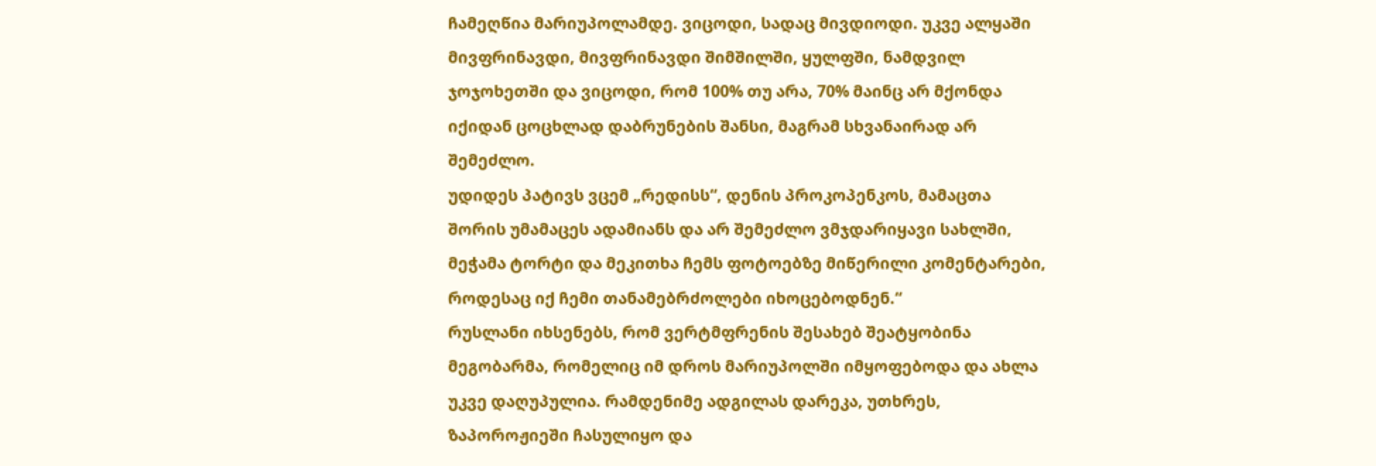ჩამეღწია მარიუპოლამდე. ვიცოდი, სადაც მივდიოდი. უკვე ალყაში მივფრინავდი, მივფრინავდი შიმშილში, ყულფში, ნამდვილ ჯოჯოხეთში და ვიცოდი, რომ 100% თუ არა, 70% მაინც არ მქონდა იქიდან ცოცხლად დაბრუნების შანსი, მაგრამ სხვანაირად არ შემეძლო.
უდიდეს პატივს ვცემ „რედისს“, დენის პროკოპენკოს, მამაცთა შორის უმამაცეს ადამიანს და არ შემეძლო ვმჯდარიყავი სახლში, მეჭამა ტორტი და მეკითხა ჩემს ფოტოებზე მიწერილი კომენტარები, როდესაც იქ ჩემი თანამებრძოლები იხოცებოდნენ.“
რუსლანი იხსენებს, რომ ვერტმფრენის შესახებ შეატყობინა მეგობარმა, რომელიც იმ დროს მარიუპოლში იმყოფებოდა და ახლა უკვე დაღუპულია. რამდენიმე ადგილას დარეკა, უთხრეს, ზაპოროჟიეში ჩასულიყო და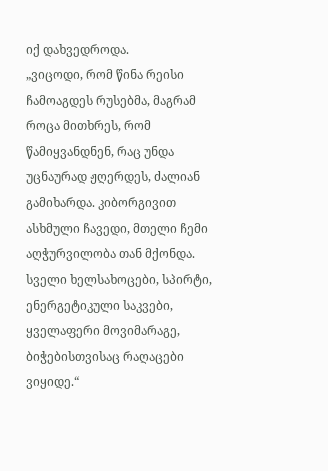იქ დახვედროდა.
„ვიცოდი, რომ წინა რეისი ჩამოაგდეს რუსებმა, მაგრამ როცა მითხრეს, რომ წამიყვანდნენ, რაც უნდა უცნაურად ჟღერდეს, ძალიან გამიხარდა. კიბორგივით ასხმული ჩავედი, მთელი ჩემი აღჭურვილობა თან მქონდა. სველი ხელსახოცები, სპირტი, ენერგეტიკული საკვები, ყველაფერი მოვიმარაგე, ბიჭებისთვისაც რაღაცები ვიყიდე.“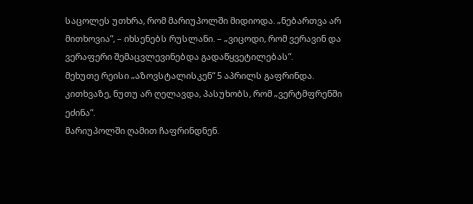საცოლეს უთხრა, რომ მარიუპოლში მიდიოდა. „ნებართვა არ მითხოვია“, – იხსენებს რუსლანი. – „ვიცოდი, რომ ვერავინ და ვერაფერი შემაცვლევინებდა გადაწყვეტილებას“.
მეხუთე რეისი „აზოვსტალისკენ“ 5 აპრილს გაფრინდა. კითხვაზე, ნუთუ არ ღელავდა, პასუხობს, რომ „ვერტმფრენში ეძინა“.
მარიუპოლში ღამით ჩაფრინდნენ.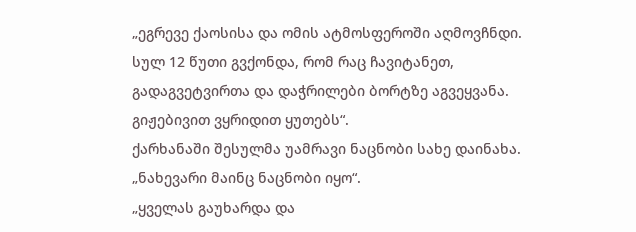„ეგრევე ქაოსისა და ომის ატმოსფეროში აღმოვჩნდი. სულ 12 წუთი გვქონდა, რომ რაც ჩავიტანეთ, გადაგვეტვირთა და დაჭრილები ბორტზე აგვეყვანა. გიჟებივით ვყრიდით ყუთებს“.
ქარხანაში შესულმა უამრავი ნაცნობი სახე დაინახა. „ნახევარი მაინც ნაცნობი იყო“.
„ყველას გაუხარდა და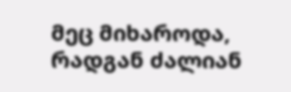მეც მიხაროდა, რადგან ძალიან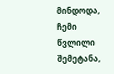მინდოდა, ჩემი წვლილი შემეტანა,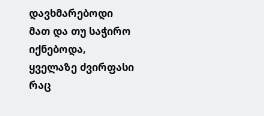დავხმარებოდი მათ და თუ საჭირო იქნებოდა, ყველაზე ძვირფასი რაც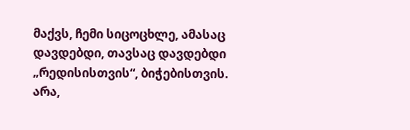მაქვს, ჩემი სიცოცხლე, ამასაც დავდებდი, თავსაც დავდებდი „რედისისთვის“, ბიჭებისთვის. არა,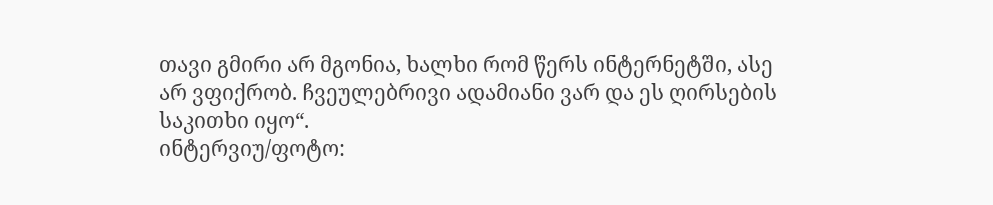თავი გმირი არ მგონია, ხალხი რომ წერს ინტერნეტში, ასე არ ვფიქრობ. ჩვეულებრივი ადამიანი ვარ და ეს ღირსების საკითხი იყო“.
ინტერვიუ/ფოტო: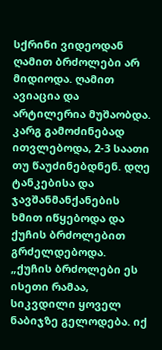სქრინი ვიდეოდან
ღამით ბრძოლები არ მიდიოდა. ღამით ავიაცია და არტილერია მუშაობდა. კარგ გამოძინებად ითვლებოდა, 2-3 საათი თუ წაუძინებდნენ. დღე ტანკებისა და ჯავშანმანქანების ხმით იწყებოდა და ქუჩის ბრძოლებით გრძელდებოდა.
„ქუჩის ბრძოლები ეს ისეთი რამაა, სიკვდილი ყოველ ნაბიჯზე გელოდება. იქ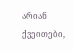არიან ქვეითები,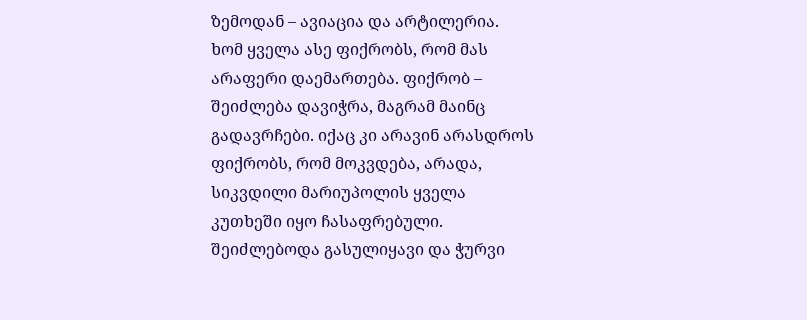ზემოდან – ავიაცია და არტილერია.
ხომ ყველა ასე ფიქრობს, რომ მას არაფერი დაემართება. ფიქრობ – შეიძლება დავიჭრა, მაგრამ მაინც გადავრჩები. იქაც კი არავინ არასდროს ფიქრობს, რომ მოკვდება, არადა, სიკვდილი მარიუპოლის ყველა კუთხეში იყო ჩასაფრებული. შეიძლებოდა გასულიყავი და ჭურვი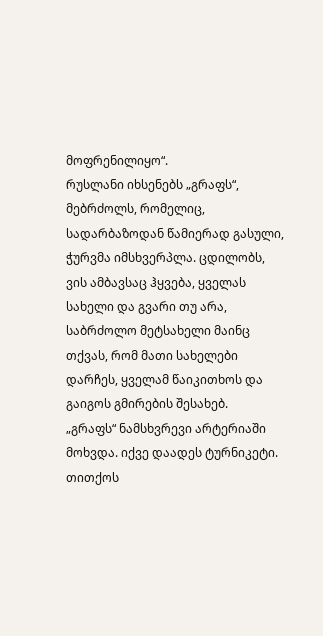მოფრენილიყო“.
რუსლანი იხსენებს „გრაფს“, მებრძოლს, რომელიც, სადარბაზოდან წამიერად გასული, ჭურვმა იმსხვერპლა. ცდილობს, ვის ამბავსაც ჰყვება, ყველას სახელი და გვარი თუ არა, საბრძოლო მეტსახელი მაინც თქვას, რომ მათი სახელები დარჩეს, ყველამ წაიკითხოს და გაიგოს გმირების შესახებ.
„გრაფს“ ნამსხვრევი არტერიაში მოხვდა. იქვე დაადეს ტურნიკეტი. თითქოს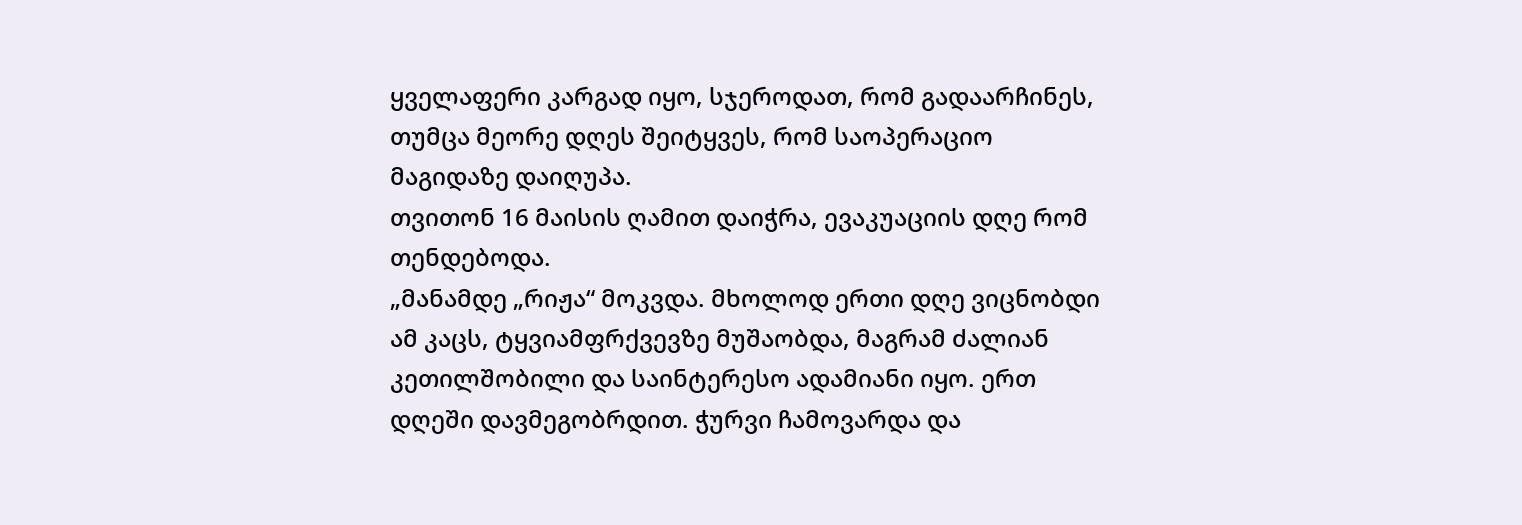ყველაფერი კარგად იყო, სჯეროდათ, რომ გადაარჩინეს, თუმცა მეორე დღეს შეიტყვეს, რომ საოპერაციო მაგიდაზე დაიღუპა.
თვითონ 16 მაისის ღამით დაიჭრა, ევაკუაციის დღე რომ თენდებოდა.
„მანამდე „რიჟა“ მოკვდა. მხოლოდ ერთი დღე ვიცნობდი ამ კაცს, ტყვიამფრქვევზე მუშაობდა, მაგრამ ძალიან კეთილშობილი და საინტერესო ადამიანი იყო. ერთ დღეში დავმეგობრდით. ჭურვი ჩამოვარდა და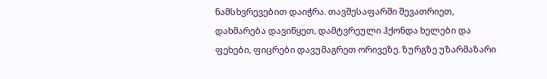ნამსხვრევებით დაიჭრა. თავშესაფარში შევათრიეთ, დახმარება დავიწყეთ, დამტვრეული ჰქონდა ხელები და ფეხები, ფიცრები დავუმაგრეთ ორივეზე. ზურგზე უზარმაზარი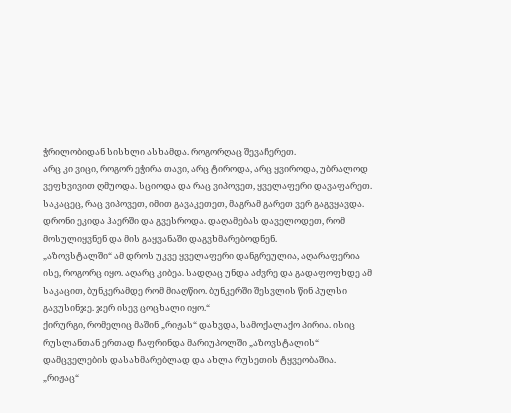ჭრილობიდან სისხლი ასხამდა. როგორღაც შევაჩერეთ.
არც კი ვიცი, როგორ ეჭირა თავი, არც ტიროდა, არც ყვიროდა, უბრალოდ ვეფხვივით ღმუოდა. სციოდა და რაც ვიპოვეთ, ყველაფერი დავაფარეთ. საკაცეც, რაც ვიპოვეთ, იმით გავაკეთეთ, მაგრამ გარეთ ვერ გაგვყავდა. დრონი ეკიდა ჰაერში და გვესროდა. დაღამებას დაველოდეთ, რომ მოსულიყვნენ და მის გაყვანაში დაგვხმარებოდნენ.
„აზოვსტალში“ ამ დროს უკვე ყველაფერი დანგრეულია, აღარაფერია ისე, როგორც იყო. აღარც კიბეა. სადღაც უნდა აძვრე და გადაფოფხდე ამ საკაცით, ბუნკერამდე რომ მიაღწიო. ბუნკერში შესვლის წინ პულსი გავუსინჯე. ჯერ ისევ ცოცხალი იყო.“
ქირურგი, რომელიც მაშინ „რიჟას“ დახვდა, სამოქალაქო პირია. ისიც რუსლანთან ერთად ჩაფრინდა მარიუპოლში „აზოვსტალის“ დამცველების დასახმარებლად და ახლა რუსეთის ტყვეობაშია.
„რიჟაც“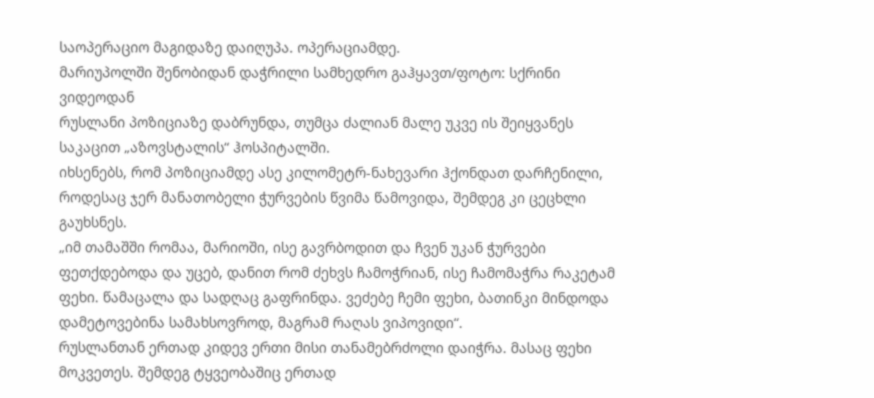საოპერაციო მაგიდაზე დაიღუპა. ოპერაციამდე.
მარიუპოლში შენობიდან დაჭრილი სამხედრო გაჰყავთ/ფოტო: სქრინი ვიდეოდან
რუსლანი პოზიციაზე დაბრუნდა, თუმცა ძალიან მალე უკვე ის შეიყვანეს საკაცით „აზოვსტალის“ ჰოსპიტალში.
იხსენებს, რომ პოზიციამდე ასე კილომეტრ-ნახევარი ჰქონდათ დარჩენილი, როდესაც ჯერ მანათობელი ჭურვების წვიმა წამოვიდა, შემდეგ კი ცეცხლი გაუხსნეს.
„იმ თამაშში რომაა, მარიოში, ისე გავრბოდით და ჩვენ უკან ჭურვები ფეთქდებოდა და უცებ, დანით რომ ძეხვს ჩამოჭრიან, ისე ჩამომაჭრა რაკეტამ ფეხი. წამაცალა და სადღაც გაფრინდა. ვეძებე ჩემი ფეხი, ბათინკი მინდოდა დამეტოვებინა სამახსოვროდ, მაგრამ რაღას ვიპოვიდი“.
რუსლანთან ერთად კიდევ ერთი მისი თანამებრძოლი დაიჭრა. მასაც ფეხი მოკვეთეს. შემდეგ ტყვეობაშიც ერთად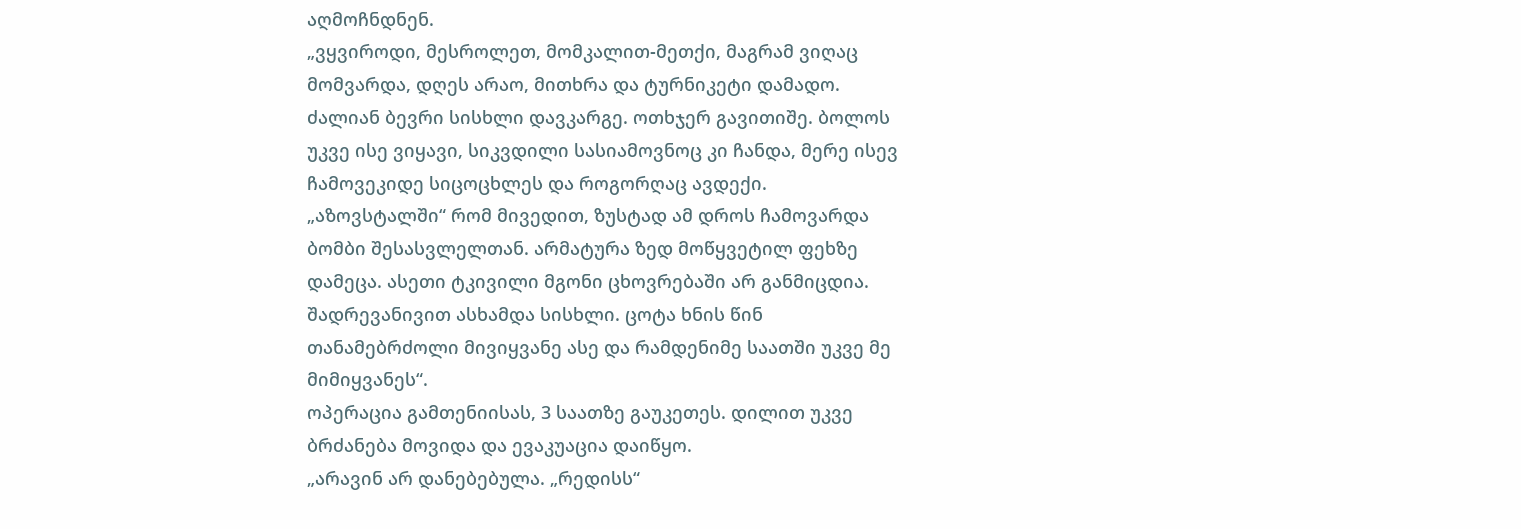აღმოჩნდნენ.
„ვყვიროდი, მესროლეთ, მომკალით-მეთქი, მაგრამ ვიღაც მომვარდა, დღეს არაო, მითხრა და ტურნიკეტი დამადო. ძალიან ბევრი სისხლი დავკარგე. ოთხჯერ გავითიშე. ბოლოს უკვე ისე ვიყავი, სიკვდილი სასიამოვნოც კი ჩანდა, მერე ისევ ჩამოვეკიდე სიცოცხლეს და როგორღაც ავდექი.
„აზოვსტალში“ რომ მივედით, ზუსტად ამ დროს ჩამოვარდა ბომბი შესასვლელთან. არმატურა ზედ მოწყვეტილ ფეხზე დამეცა. ასეთი ტკივილი მგონი ცხოვრებაში არ განმიცდია. შადრევანივით ასხამდა სისხლი. ცოტა ხნის წინ თანამებრძოლი მივიყვანე ასე და რამდენიმე საათში უკვე მე მიმიყვანეს“.
ოპერაცია გამთენიისას, 3 საათზე გაუკეთეს. დილით უკვე ბრძანება მოვიდა და ევაკუაცია დაიწყო.
„არავინ არ დანებებულა. „რედისს“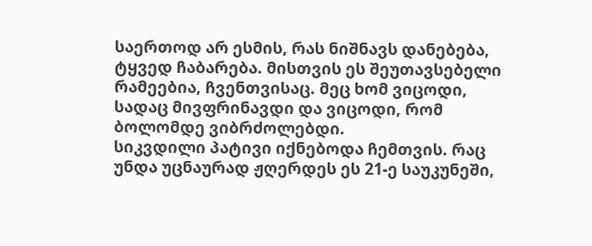საერთოდ არ ესმის, რას ნიშნავს დანებება, ტყვედ ჩაბარება. მისთვის ეს შეუთავსებელი რამეებია, ჩვენთვისაც. მეც ხომ ვიცოდი, სადაც მივფრინავდი და ვიცოდი, რომ ბოლომდე ვიბრძოლებდი.
სიკვდილი პატივი იქნებოდა ჩემთვის. რაც უნდა უცნაურად ჟღერდეს ეს 21-ე საუკუნეში,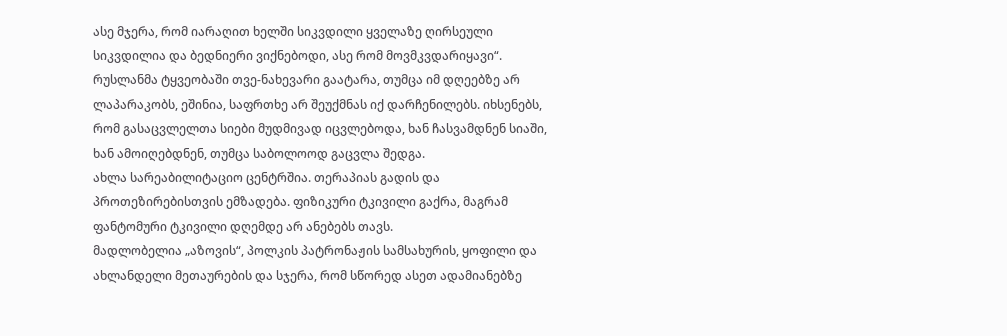ასე მჯერა, რომ იარაღით ხელში სიკვდილი ყველაზე ღირსეული სიკვდილია და ბედნიერი ვიქნებოდი, ასე რომ მოვმკვდარიყავი“.
რუსლანმა ტყვეობაში თვე-ნახევარი გაატარა, თუმცა იმ დღეებზე არ ლაპარაკობს, ეშინია, საფრთხე არ შეუქმნას იქ დარჩენილებს. იხსენებს, რომ გასაცვლელთა სიები მუდმივად იცვლებოდა, ხან ჩასვამდნენ სიაში, ხან ამოიღებდნენ, თუმცა საბოლოოდ გაცვლა შედგა.
ახლა სარეაბილიტაციო ცენტრშია. თერაპიას გადის და პროთეზირებისთვის ემზადება. ფიზიკური ტკივილი გაქრა, მაგრამ ფანტომური ტკივილი დღემდე არ ანებებს თავს.
მადლობელია „აზოვის“, პოლკის პატრონაჟის სამსახურის, ყოფილი და ახლანდელი მეთაურების და სჯერა, რომ სწორედ ასეთ ადამიანებზე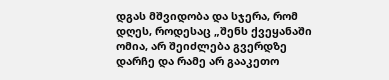დგას მშვიდობა და სჯერა, რომ დღეს, როდესაც „შენს ქვეყანაში ომია, არ შეიძლება გვერდზე დარჩე და რამე არ გააკეთო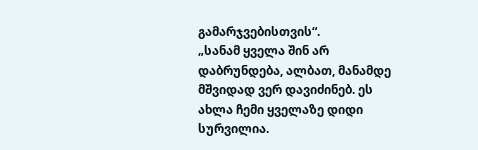გამარჯვებისთვის“.
„სანამ ყველა შინ არ დაბრუნდება, ალბათ, მანამდე მშვიდად ვერ დავიძინებ. ეს ახლა ჩემი ყველაზე დიდი სურვილია.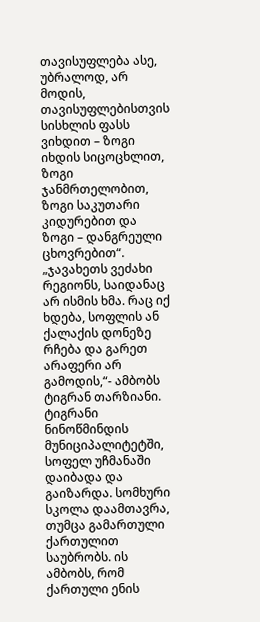თავისუფლება ასე, უბრალოდ, არ მოდის, თავისუფლებისთვის სისხლის ფასს ვიხდით – ზოგი იხდის სიცოცხლით, ზოგი ჯანმრთელობით, ზოგი საკუთარი კიდურებით და ზოგი – დანგრეული ცხოვრებით“.
„ჯავახეთს ვეძახი რეგიონს, საიდანაც არ ისმის ხმა. რაც იქ ხდება, სოფლის ან ქალაქის დონეზე რჩება და გარეთ არაფერი არ გამოდის,“- ამბობს ტიგრან თარზიანი.
ტიგრანი ნინოწმინდის მუნიციპალიტეტში, სოფელ უჩმანაში დაიბადა და გაიზარდა. სომხური სკოლა დაამთავრა, თუმცა გამართული ქართულით საუბრობს. ის ამბობს, რომ ქართული ენის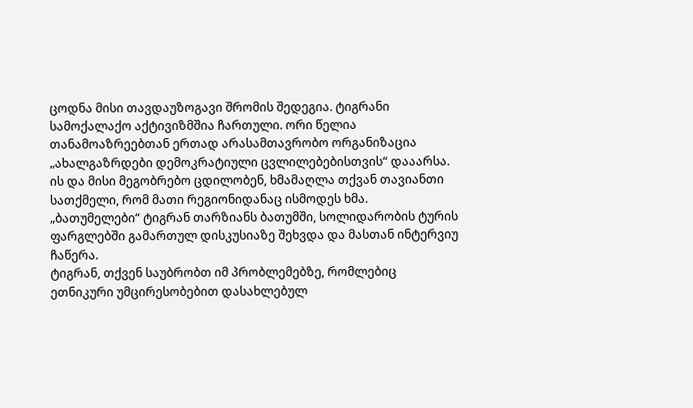ცოდნა მისი თავდაუზოგავი შრომის შედეგია. ტიგრანი სამოქალაქო აქტივიზმშია ჩართული. ორი წელია თანამოაზრეებთან ერთად არასამთავრობო ორგანიზაცია „ახალგაზრდები დემოკრატიული ცვლილებებისთვის“ დააარსა. ის და მისი მეგობრებო ცდილობენ, ხმამაღლა თქვან თავიანთი სათქმელი, რომ მათი რეგიონიდანაც ისმოდეს ხმა.
„ბათუმელები“ ტიგრან თარზიანს ბათუმში, სოლიდარობის ტურის ფარგლებში გამართულ დისკუსიაზე შეხვდა და მასთან ინტერვიუ ჩაწერა.
ტიგრან, თქვენ საუბრობთ იმ პრობლემებზე, რომლებიც ეთნიკური უმცირესობებით დასახლებულ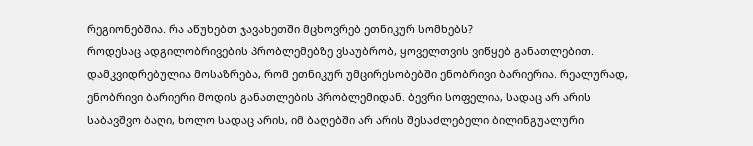რეგიონებშია. რა აწუხებთ ჯავახეთში მცხოვრებ ეთნიკურ სომხებს?
როდესაც ადგილობრივების პრობლემებზე ვსაუბრობ, ყოველთვის ვიწყებ განათლებით. დამკვიდრებულია მოსაზრება, რომ ეთნიკურ უმცირესობებში ენობრივი ბარიერია. რეალურად, ენობრივი ბარიერი მოდის განათლების პრობლემიდან. ბევრი სოფელია, სადაც არ არის საბავშვო ბაღი, ხოლო სადაც არის, იმ ბაღებში არ არის შესაძლებელი ბილინგუალური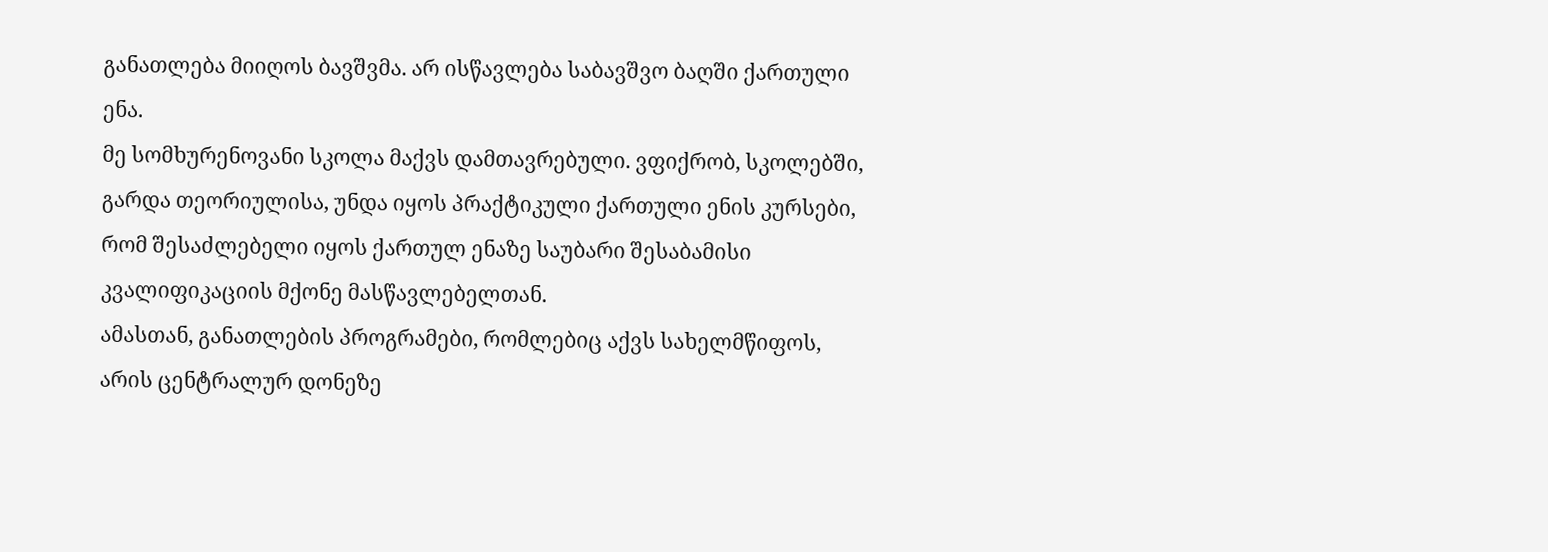განათლება მიიღოს ბავშვმა. არ ისწავლება საბავშვო ბაღში ქართული ენა.
მე სომხურენოვანი სკოლა მაქვს დამთავრებული. ვფიქრობ, სკოლებში, გარდა თეორიულისა, უნდა იყოს პრაქტიკული ქართული ენის კურსები, რომ შესაძლებელი იყოს ქართულ ენაზე საუბარი შესაბამისი კვალიფიკაციის მქონე მასწავლებელთან.
ამასთან, განათლების პროგრამები, რომლებიც აქვს სახელმწიფოს, არის ცენტრალურ დონეზე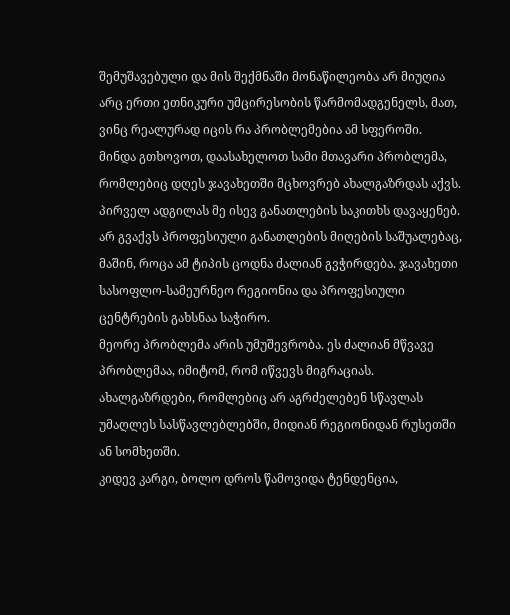შემუშავებული და მის შექმნაში მონაწილეობა არ მიუღია არც ერთი ეთნიკური უმცირესობის წარმომადგენელს, მათ, ვინც რეალურად იცის რა პრობლემებია ამ სფეროში.
მინდა გთხოვოთ, დაასახელოთ სამი მთავარი პრობლემა, რომლებიც დღეს ჯავახეთში მცხოვრებ ახალგაზრდას აქვს.
პირველ ადგილას მე ისევ განათლების საკითხს დავაყენებ. არ გვაქვს პროფესიული განათლების მიღების საშუალებაც, მაშინ, როცა ამ ტიპის ცოდნა ძალიან გვჭირდება. ჯავახეთი სასოფლო-სამეურნეო რეგიონია და პროფესიული ცენტრების გახსნაა საჭირო.
მეორე პრობლემა არის უმუშევრობა. ეს ძალიან მწვავე პრობლემაა, იმიტომ, რომ იწვევს მიგრაციას. ახალგაზრდები, რომლებიც არ აგრძელებენ სწავლას უმაღლეს სასწავლებლებში, მიდიან რეგიონიდან რუსეთში ან სომხეთში.
კიდევ კარგი, ბოლო დროს წამოვიდა ტენდენცია,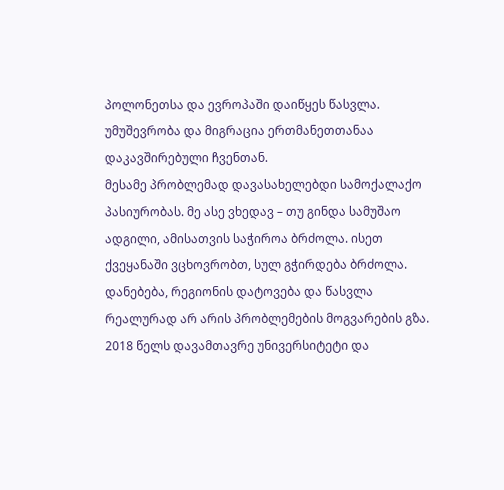პოლონეთსა და ევროპაში დაიწყეს წასვლა. უმუშევრობა და მიგრაცია ერთმანეთთანაა დაკავშირებული ჩვენთან.
მესამე პრობლემად დავასახელებდი სამოქალაქო პასიურობას. მე ასე ვხედავ – თუ გინდა სამუშაო ადგილი, ამისათვის საჭიროა ბრძოლა. ისეთ ქვეყანაში ვცხოვრობთ, სულ გჭირდება ბრძოლა. დანებება, რეგიონის დატოვება და წასვლა რეალურად არ არის პრობლემების მოგვარების გზა. 2018 წელს დავამთავრე უნივერსიტეტი და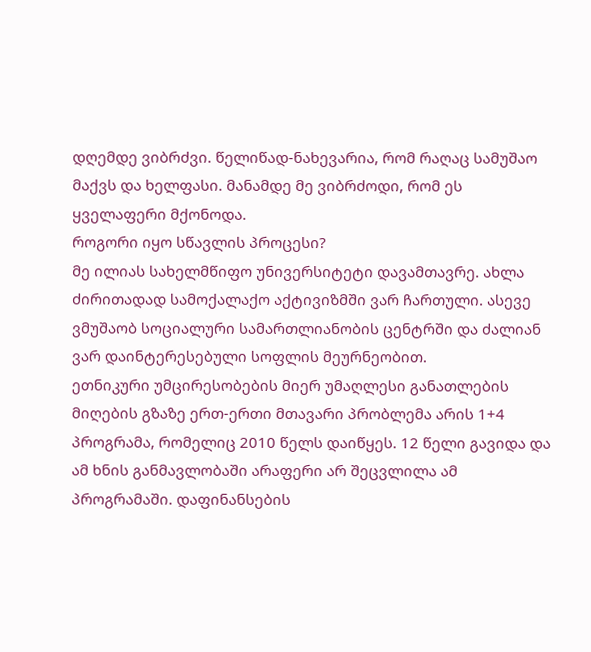დღემდე ვიბრძვი. წელიწად-ნახევარია, რომ რაღაც სამუშაო მაქვს და ხელფასი. მანამდე მე ვიბრძოდი, რომ ეს ყველაფერი მქონოდა.
როგორი იყო სწავლის პროცესი?
მე ილიას სახელმწიფო უნივერსიტეტი დავამთავრე. ახლა ძირითადად სამოქალაქო აქტივიზმში ვარ ჩართული. ასევე ვმუშაობ სოციალური სამართლიანობის ცენტრში და ძალიან ვარ დაინტერესებული სოფლის მეურნეობით.
ეთნიკური უმცირესობების მიერ უმაღლესი განათლების მიღების გზაზე ერთ-ერთი მთავარი პრობლემა არის 1+4 პროგრამა, რომელიც 2010 წელს დაიწყეს. 12 წელი გავიდა და ამ ხნის განმავლობაში არაფერი არ შეცვლილა ამ პროგრამაში. დაფინანსების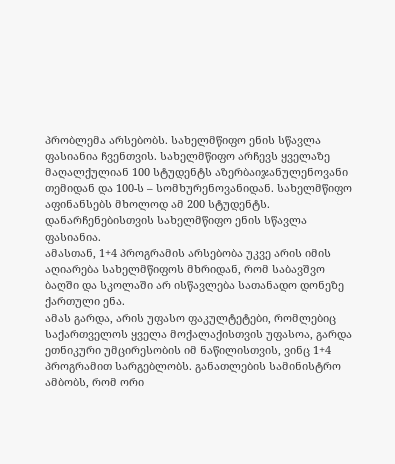პრობლემა არსებობს. სახელმწიფო ენის სწავლა ფასიანია ჩვენთვის. სახელმწიფო არჩევს ყველაზე მაღალქულიან 100 სტუდენტს აზერბაიჯანულენოვანი თემიდან და 100-ს – სომხურენოვანიდან. სახელმწიფო აფინანსებს მხოლოდ ამ 200 სტუდენტს. დანარჩენებისთვის სახელმწიფო ენის სწავლა ფასიანია.
ამასთან, 1+4 პროგრამის არსებობა უკვე არის იმის აღიარება სახელმწიფოს მხრიდან, რომ საბავშვო ბაღში და სკოლაში არ ისწავლება სათანადო დონეზე ქართული ენა.
ამას გარდა, არის უფასო ფაკულტეტები, რომლებიც საქართველოს ყველა მოქალაქისთვის უფასოა, გარდა ეთნიკური უმცირესობის იმ ნაწილისთვის, ვინც 1+4 პროგრამით სარგებლობს. განათლების სამინისტრო ამბობს, რომ ორი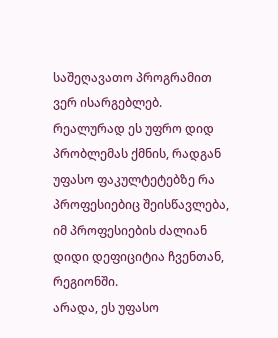საშეღავათო პროგრამით ვერ ისარგებლებ. რეალურად ეს უფრო დიდ პრობლემას ქმნის, რადგან უფასო ფაკულტეტებზე რა პროფესიებიც შეისწავლება, იმ პროფესიების ძალიან დიდი დეფიციტია ჩვენთან, რეგიონში.
არადა, ეს უფასო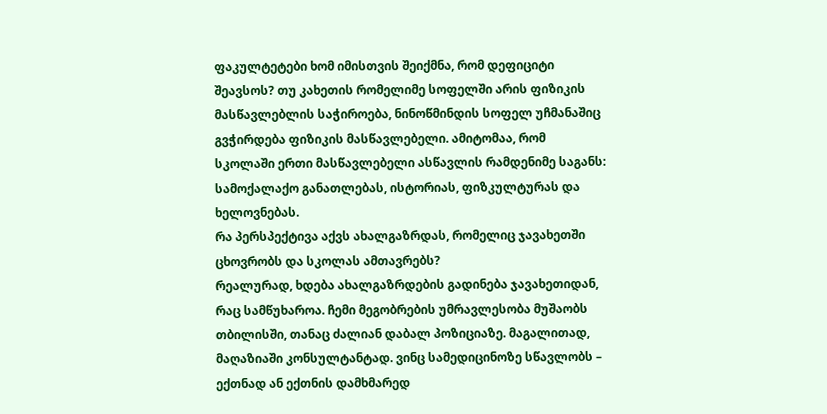ფაკულტეტები ხომ იმისთვის შეიქმნა, რომ დეფიციტი შეავსოს? თუ კახეთის რომელიმე სოფელში არის ფიზიკის მასწავლებლის საჭიროება, ნინოწმინდის სოფელ უჩმანაშიც გვჭირდება ფიზიკის მასწავლებელი. ამიტომაა, რომ სკოლაში ერთი მასწავლებელი ასწავლის რამდენიმე საგანს: სამოქალაქო განათლებას, ისტორიას, ფიზკულტურას და ხელოვნებას.
რა პერსპექტივა აქვს ახალგაზრდას, რომელიც ჯავახეთში ცხოვრობს და სკოლას ამთავრებს?
რეალურად, ხდება ახალგაზრდების გადინება ჯავახეთიდან, რაც სამწუხაროა. ჩემი მეგობრების უმრავლესობა მუშაობს თბილისში, თანაც ძალიან დაბალ პოზიციაზე. მაგალითად, მაღაზიაში კონსულტანტად. ვინც სამედიცინოზე სწავლობს – ექთნად ან ექთნის დამხმარედ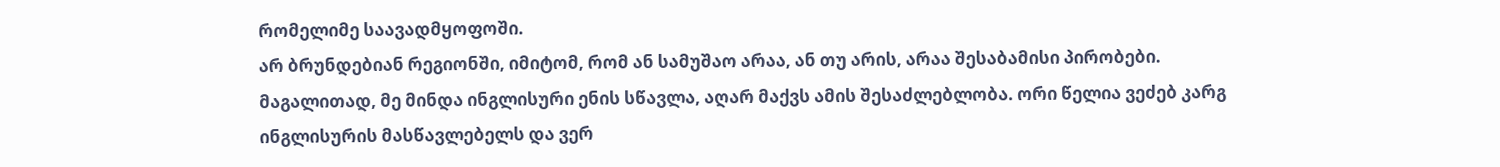რომელიმე საავადმყოფოში.
არ ბრუნდებიან რეგიონში, იმიტომ, რომ ან სამუშაო არაა, ან თუ არის, არაა შესაბამისი პირობები.
მაგალითად, მე მინდა ინგლისური ენის სწავლა, აღარ მაქვს ამის შესაძლებლობა. ორი წელია ვეძებ კარგ ინგლისურის მასწავლებელს და ვერ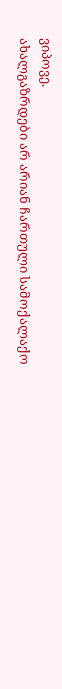ვიპოვე.
ახალგაზრდები არ არიან ჩართული სამოქალაქო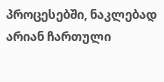პროცესებში, ნაკლებად არიან ჩართული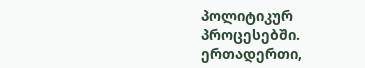პოლიტიკურ პროცესებში. ერთადერთი,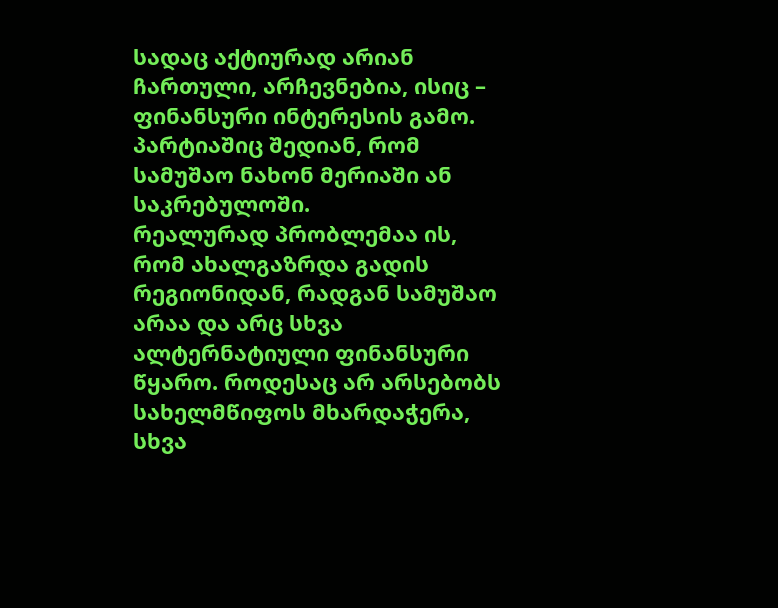სადაც აქტიურად არიან ჩართული, არჩევნებია, ისიც – ფინანსური ინტერესის გამო. პარტიაშიც შედიან, რომ სამუშაო ნახონ მერიაში ან საკრებულოში.
რეალურად პრობლემაა ის, რომ ახალგაზრდა გადის რეგიონიდან, რადგან სამუშაო არაა და არც სხვა ალტერნატიული ფინანსური წყარო. როდესაც არ არსებობს სახელმწიფოს მხარდაჭერა, სხვა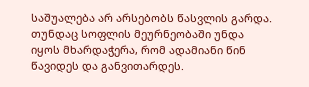საშუალება არ არსებობს წასვლის გარდა. თუნდაც სოფლის მეურნეობაში უნდა იყოს მხარდაჭერა, რომ ადამიანი წინ წავიდეს და განვითარდეს.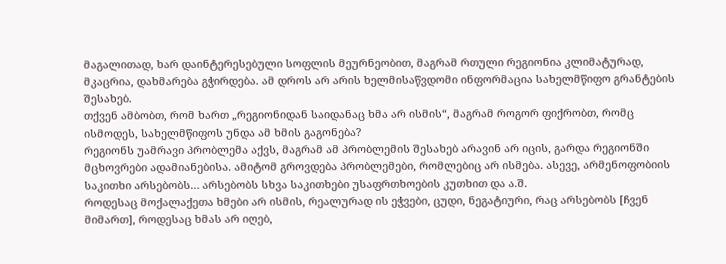მაგალითად, ხარ დაინტერესებული სოფლის მეურნეობით, მაგრამ რთული რეგიონია კლიმატურად, მკაცრია, დახმარება გჭირდება. ამ დროს არ არის ხელმისაწვდომი ინფორმაცია სახელმწიფო გრანტების შესახებ.
თქვენ ამბობთ, რომ ხართ „რეგიონიდან საიდანაც ხმა არ ისმის“, მაგრამ როგორ ფიქრობთ, რომც ისმოდეს, სახელმწიფოს უნდა ამ ხმის გაგონება?
რეგიონს უამრავი პრობლემა აქვს, მაგრამ ამ პრობლემის შესახებ არავინ არ იცის, გარდა რეგიონში მცხოვრები ადამიანებისა. ამიტომ გროვდება პრობლემები, რომლებიც არ ისმება. ასევე, არმენოფობიის საკითხი არსებობს… არსებობს სხვა საკითხები უსაფრთხოების კუთხით და ა.შ.
როდესაც მოქალაქეთა ხმები არ ისმის, რეალურად ის ეჭვები, ცუდი, ნეგატიური, რაც არსებობს [ჩვენ მიმართ], როდესაც ხმას არ იღებ,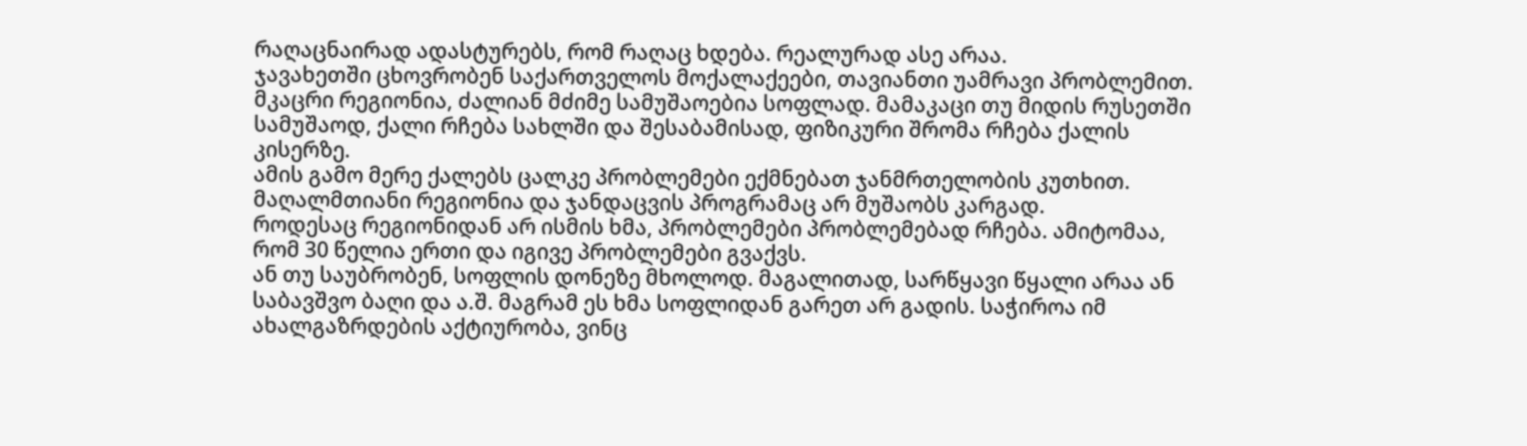რაღაცნაირად ადასტურებს, რომ რაღაც ხდება. რეალურად ასე არაა.
ჯავახეთში ცხოვრობენ საქართველოს მოქალაქეები, თავიანთი უამრავი პრობლემით. მკაცრი რეგიონია, ძალიან მძიმე სამუშაოებია სოფლად. მამაკაცი თუ მიდის რუსეთში სამუშაოდ, ქალი რჩება სახლში და შესაბამისად, ფიზიკური შრომა რჩება ქალის კისერზე.
ამის გამო მერე ქალებს ცალკე პრობლემები ექმნებათ ჯანმრთელობის კუთხით.
მაღალმთიანი რეგიონია და ჯანდაცვის პროგრამაც არ მუშაობს კარგად.
როდესაც რეგიონიდან არ ისმის ხმა, პრობლემები პრობლემებად რჩება. ამიტომაა, რომ 30 წელია ერთი და იგივე პრობლემები გვაქვს.
ან თუ საუბრობენ, სოფლის დონეზე მხოლოდ. მაგალითად, სარწყავი წყალი არაა ან საბავშვო ბაღი და ა.შ. მაგრამ ეს ხმა სოფლიდან გარეთ არ გადის. საჭიროა იმ ახალგაზრდების აქტიურობა, ვინც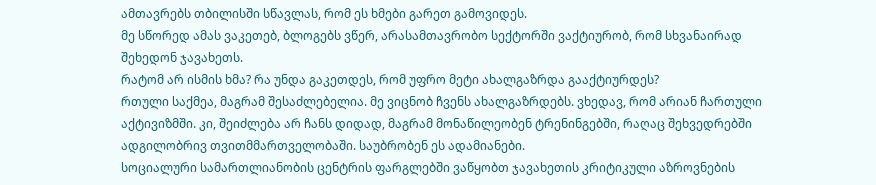ამთავრებს თბილისში სწავლას, რომ ეს ხმები გარეთ გამოვიდეს.
მე სწორედ ამას ვაკეთებ, ბლოგებს ვწერ, არასამთავრობო სექტორში ვაქტიურობ, რომ სხვანაირად შეხედონ ჯავახეთს.
რატომ არ ისმის ხმა? რა უნდა გაკეთდეს, რომ უფრო მეტი ახალგაზრდა გააქტიურდეს?
რთული საქმეა, მაგრამ შესაძლებელია. მე ვიცნობ ჩვენს ახალგაზრდებს. ვხედავ, რომ არიან ჩართული აქტივიზმში. კი, შეიძლება არ ჩანს დიდად, მაგრამ მონაწილეობენ ტრენინგებში, რაღაც შეხვედრებში ადგილობრივ თვითმმართველობაში. საუბრობენ ეს ადამიანები.
სოციალური სამართლიანობის ცენტრის ფარგლებში ვაწყობთ ჯავახეთის კრიტიკული აზროვნების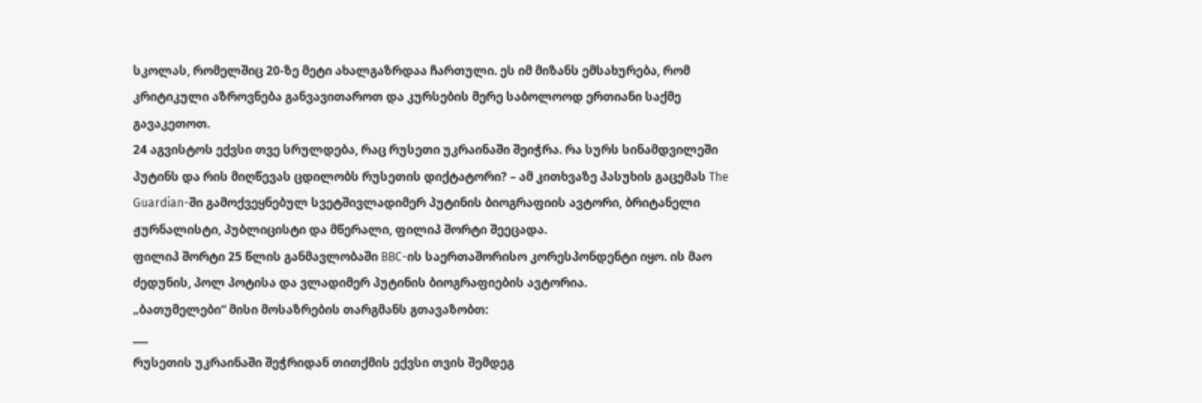სკოლას, რომელშიც 20-ზე მეტი ახალგაზრდაა ჩართული. ეს იმ მიზანს ემსახურება, რომ კრიტიკული აზროვნება განვავითაროთ და კურსების მერე საბოლოოდ ერთიანი საქმე გავაკეთოთ.
24 აგვისტოს ექვსი თვე სრულდება, რაც რუსეთი უკრაინაში შეიჭრა. რა სურს სინამდვილეში პუტინს და რის მიღწევას ცდილობს რუსეთის დიქტატორი? – ამ კითხვაზე პასუხის გაცემას The Guardian-ში გამოქვეყნებულ სვეტშივლადიმერ პუტინის ბიოგრაფიის ავტორი, ბრიტანელი ჟურნალისტი, პუბლიცისტი და მწერალი, ფილიპ შორტი შეეცადა.
ფილიპ შორტი 25 წლის განმავლობაში BBC-ის საერთაშორისო კორესპონდენტი იყო. ის მაო ძედუნის, პოლ პოტისა და ვლადიმერ პუტინის ბიოგრაფიების ავტორია.
„ბათუმელები“ მისი მოსაზრების თარგმანს გთავაზობთ:
___
რუსეთის უკრაინაში შეჭრიდან თითქმის ექვსი თვის შემდეგ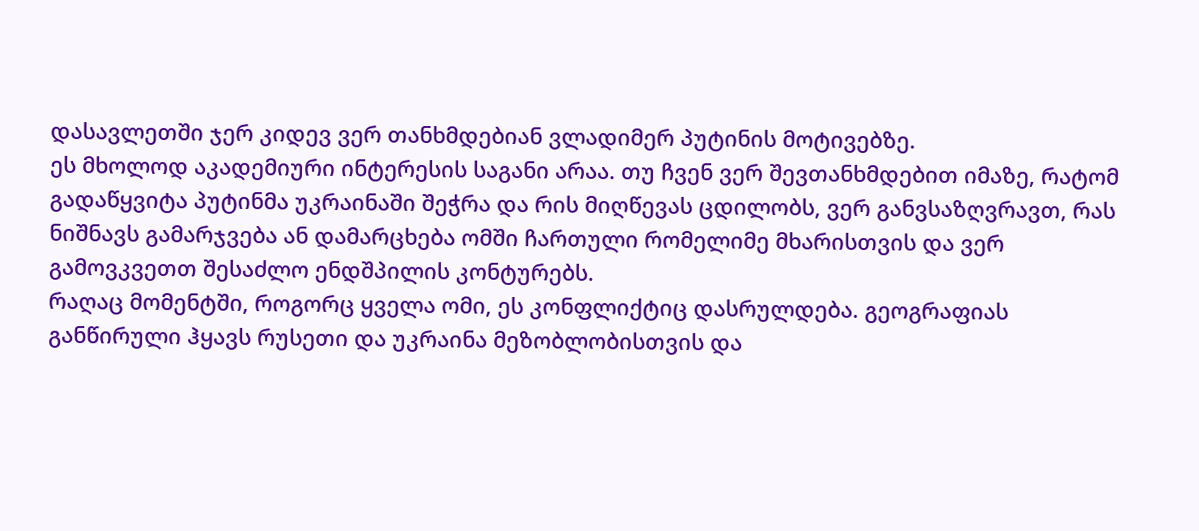დასავლეთში ჯერ კიდევ ვერ თანხმდებიან ვლადიმერ პუტინის მოტივებზე.
ეს მხოლოდ აკადემიური ინტერესის საგანი არაა. თუ ჩვენ ვერ შევთანხმდებით იმაზე, რატომ გადაწყვიტა პუტინმა უკრაინაში შეჭრა და რის მიღწევას ცდილობს, ვერ განვსაზღვრავთ, რას ნიშნავს გამარჯვება ან დამარცხება ომში ჩართული რომელიმე მხარისთვის და ვერ გამოვკვეთთ შესაძლო ენდშპილის კონტურებს.
რაღაც მომენტში, როგორც ყველა ომი, ეს კონფლიქტიც დასრულდება. გეოგრაფიას განწირული ჰყავს რუსეთი და უკრაინა მეზობლობისთვის და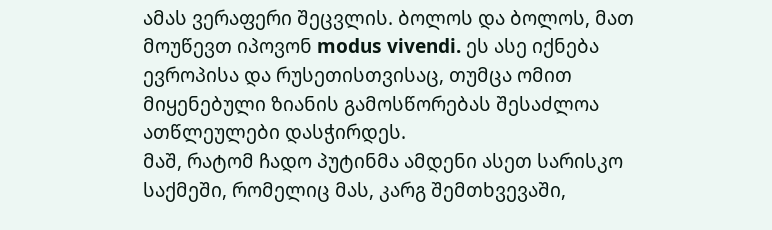ამას ვერაფერი შეცვლის. ბოლოს და ბოლოს, მათ მოუწევთ იპოვონ modus vivendi. ეს ასე იქნება ევროპისა და რუსეთისთვისაც, თუმცა ომით მიყენებული ზიანის გამოსწორებას შესაძლოა ათწლეულები დასჭირდეს.
მაშ, რატომ ჩადო პუტინმა ამდენი ასეთ სარისკო საქმეში, რომელიც მას, კარგ შემთხვევაში,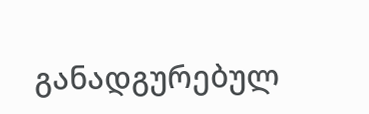განადგურებულ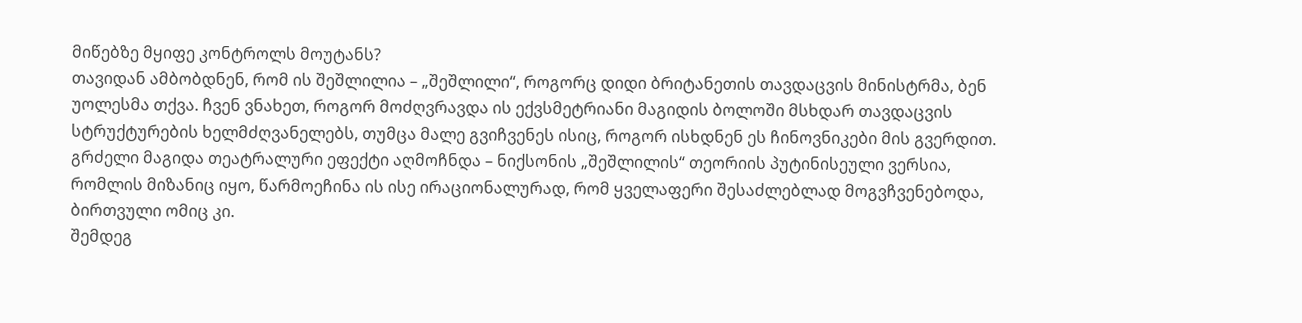მიწებზე მყიფე კონტროლს მოუტანს?
თავიდან ამბობდნენ, რომ ის შეშლილია – „შეშლილი“, როგორც დიდი ბრიტანეთის თავდაცვის მინისტრმა, ბენ უოლესმა თქვა. ჩვენ ვნახეთ, როგორ მოძღვრავდა ის ექვსმეტრიანი მაგიდის ბოლოში მსხდარ თავდაცვის სტრუქტურების ხელმძღვანელებს, თუმცა მალე გვიჩვენეს ისიც, როგორ ისხდნენ ეს ჩინოვნიკები მის გვერდით.
გრძელი მაგიდა თეატრალური ეფექტი აღმოჩნდა – ნიქსონის „შეშლილის“ თეორიის პუტინისეული ვერსია, რომლის მიზანიც იყო, წარმოეჩინა ის ისე ირაციონალურად, რომ ყველაფერი შესაძლებლად მოგვჩვენებოდა, ბირთვული ომიც კი.
შემდეგ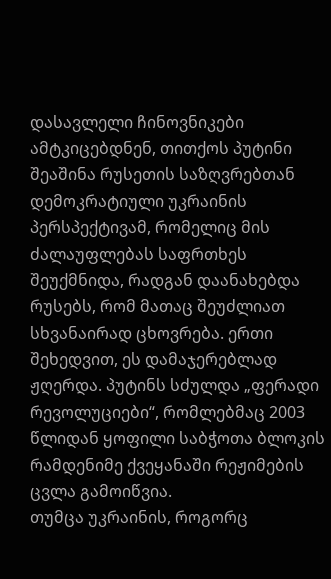დასავლელი ჩინოვნიკები ამტკიცებდნენ, თითქოს პუტინი შეაშინა რუსეთის საზღვრებთან დემოკრატიული უკრაინის პერსპექტივამ, რომელიც მის ძალაუფლებას საფრთხეს შეუქმნიდა, რადგან დაანახებდა რუსებს, რომ მათაც შეუძლიათ სხვანაირად ცხოვრება. ერთი შეხედვით, ეს დამაჯერებლად ჟღერდა. პუტინს სძულდა „ფერადი რევოლუციები“, რომლებმაც 2003 წლიდან ყოფილი საბჭოთა ბლოკის რამდენიმე ქვეყანაში რეჟიმების ცვლა გამოიწვია.
თუმცა უკრაინის, როგორც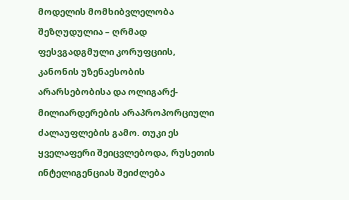მოდელის მომხიბვლელობა შეზღუდულია – ღრმად ფესვგადგმული კორუფციის, კანონის უზენაესობის არარსებობისა და ოლიგარქ-მილიარდერების არაპროპორციული ძალაუფლების გამო. თუკი ეს ყველაფერი შეიცვლებოდა, რუსეთის ინტელიგენციას შეიძლება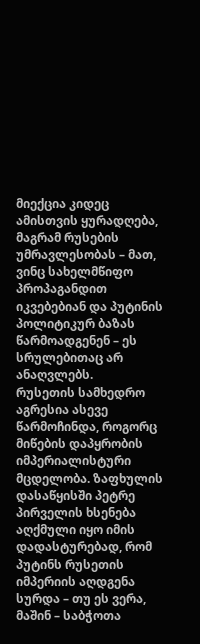მიექცია კიდეც ამისთვის ყურადღება, მაგრამ რუსების უმრავლესობას – მათ, ვინც სახელმწიფო პროპაგანდით იკვებებიან და პუტინის პოლიტიკურ ბაზას წარმოადგენენ – ეს სრულებითაც არ ანაღვლებს.
რუსეთის სამხედრო აგრესია ასევე წარმოჩინდა, როგორც მიწების დაპყრობის იმპერიალისტური მცდელობა. ზაფხულის დასაწყისში პეტრე პირველის ხსენება აღქმული იყო იმის დადასტურებად, რომ პუტინს რუსეთის იმპერიის აღდგენა სურდა – თუ ეს ვერა, მაშინ – საბჭოთა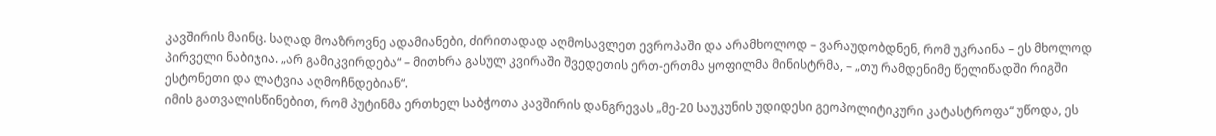კავშირის მაინც. საღად მოაზროვნე ადამიანები, ძირითადად აღმოსავლეთ ევროპაში და არამხოლოდ – ვარაუდობდნენ, რომ უკრაინა – ეს მხოლოდ პირველი ნაბიჯია. „არ გამიკვირდება“ – მითხრა გასულ კვირაში შვედეთის ერთ-ერთმა ყოფილმა მინისტრმა, – „თუ რამდენიმე წელიწადში რიგში ესტონეთი და ლატვია აღმოჩნდებიან“.
იმის გათვალისწინებით, რომ პუტინმა ერთხელ საბჭოთა კავშირის დანგრევას „მე-20 საუკუნის უდიდესი გეოპოლიტიკური კატასტროფა“ უწოდა, ეს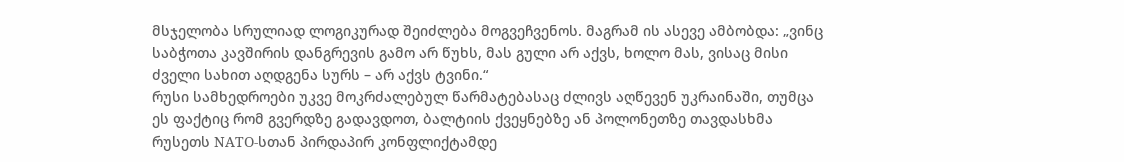მსჯელობა სრულიად ლოგიკურად შეიძლება მოგვეჩვენოს. მაგრამ ის ასევე ამბობდა: „ვინც საბჭოთა კავშირის დანგრევის გამო არ წუხს, მას გული არ აქვს, ხოლო მას, ვისაც მისი ძველი სახით აღდგენა სურს – არ აქვს ტვინი.“
რუსი სამხედროები უკვე მოკრძალებულ წარმატებასაც ძლივს აღწევენ უკრაინაში, თუმცა ეს ფაქტიც რომ გვერდზე გადავდოთ, ბალტიის ქვეყნებზე ან პოლონეთზე თავდასხმა რუსეთს NATO-სთან პირდაპირ კონფლიქტამდე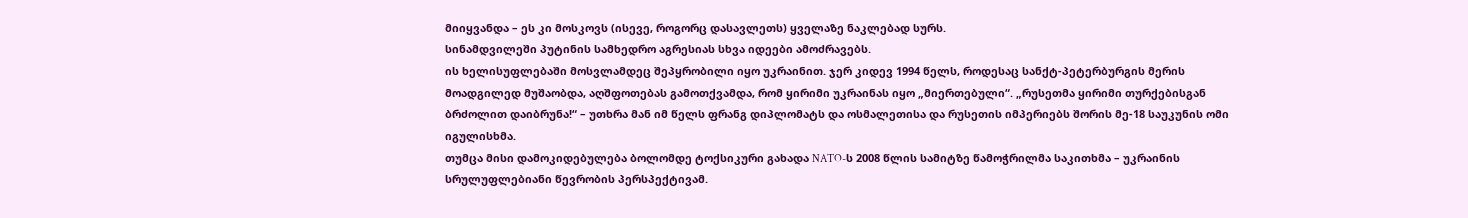მიიყვანდა – ეს კი მოსკოვს (ისევე, როგორც დასავლეთს) ყველაზე ნაკლებად სურს.
სინამდვილეში პუტინის სამხედრო აგრესიას სხვა იდეები ამოძრავებს.
ის ხელისუფლებაში მოსვლამდეც შეპყრობილი იყო უკრაინით. ჯერ კიდევ 1994 წელს, როდესაც სანქტ-პეტერბურგის მერის მოადგილედ მუშაობდა, აღშფოთებას გამოთქვამდა, რომ ყირიმი უკრაინას იყო „მიერთებული“. „რუსეთმა ყირიმი თურქებისგან ბრძოლით დაიბრუნა!“ – უთხრა მან იმ წელს ფრანგ დიპლომატს და ოსმალეთისა და რუსეთის იმპერიებს შორის მე-18 საუკუნის ომი იგულისხმა.
თუმცა მისი დამოკიდებულება ბოლომდე ტოქსიკური გახადა NATO-ს 2008 წლის სამიტზე წამოჭრილმა საკითხმა – უკრაინის სრულუფლებიანი წევრობის პერსპექტივამ.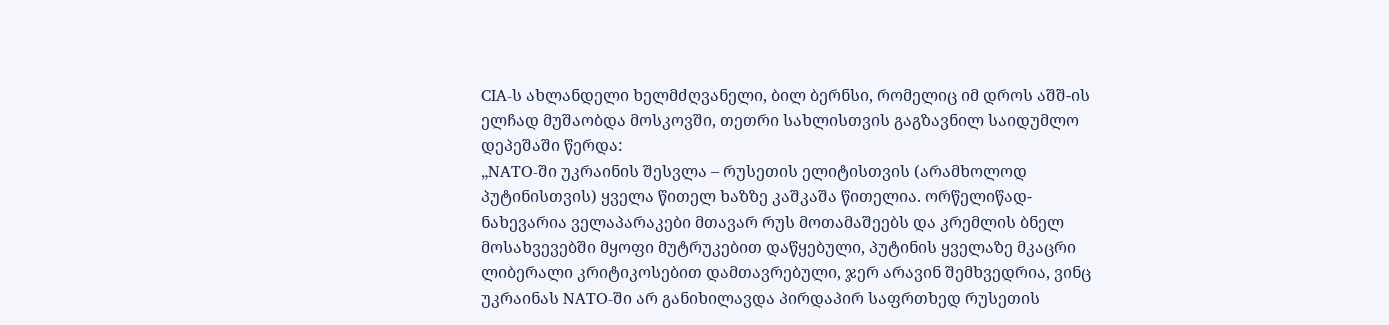CIA-ს ახლანდელი ხელმძღვანელი, ბილ ბერნსი, რომელიც იმ დროს აშშ-ის ელჩად მუშაობდა მოსკოვში, თეთრი სახლისთვის გაგზავნილ საიდუმლო დეპეშაში წერდა:
„NATO-ში უკრაინის შესვლა – რუსეთის ელიტისთვის (არამხოლოდ პუტინისთვის) ყველა წითელ ხაზზე კაშკაშა წითელია. ორწელიწად-ნახევარია ველაპარაკები მთავარ რუს მოთამაშეებს და კრემლის ბნელ მოსახვევებში მყოფი მუტრუკებით დაწყებული, პუტინის ყველაზე მკაცრი ლიბერალი კრიტიკოსებით დამთავრებული, ჯერ არავინ შემხვედრია, ვინც უკრაინას NATO-ში არ განიხილავდა პირდაპირ საფრთხედ რუსეთის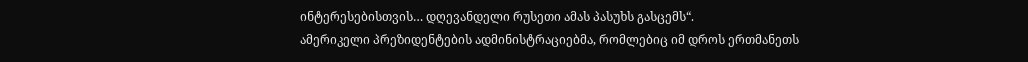ინტერესებისთვის… დღევანდელი რუსეთი ამას პასუხს გასცემს“.
ამერიკელი პრეზიდენტების ადმინისტრაციებმა, რომლებიც იმ დროს ერთმანეთს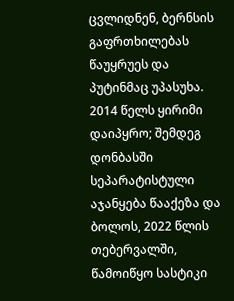ცვლიდნენ, ბერნსის გაფრთხილებას წაუყრუეს და პუტინმაც უპასუხა. 2014 წელს ყირიმი დაიპყრო; შემდეგ დონბასში სეპარატისტული აჯანყება წააქეზა და ბოლოს, 2022 წლის თებერვალში, წამოიწყო სასტიკი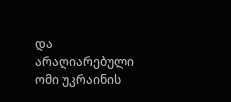და არაღიარებული ომი უკრაინის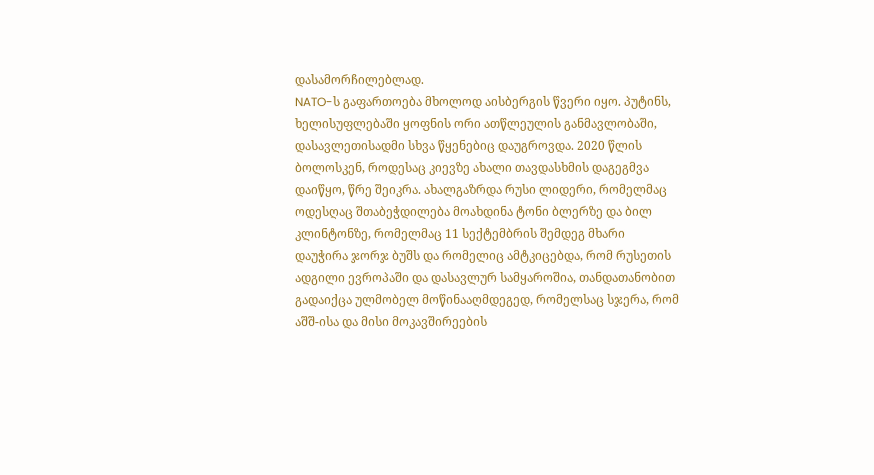დასამორჩილებლად.
NATO-ს გაფართოება მხოლოდ აისბერგის წვერი იყო. პუტინს, ხელისუფლებაში ყოფნის ორი ათწლეულის განმავლობაში, დასავლეთისადმი სხვა წყენებიც დაუგროვდა. 2020 წლის ბოლოსკენ, როდესაც კიევზე ახალი თავდასხმის დაგეგმვა დაიწყო, წრე შეიკრა. ახალგაზრდა რუსი ლიდერი, რომელმაც ოდესღაც შთაბეჭდილება მოახდინა ტონი ბლერზე და ბილ კლინტონზე, რომელმაც 11 სექტემბრის შემდეგ მხარი დაუჭირა ჯორჯ ბუშს და რომელიც ამტკიცებდა, რომ რუსეთის ადგილი ევროპაში და დასავლურ სამყაროშია, თანდათანობით გადაიქცა ულმობელ მოწინააღმდეგედ, რომელსაც სჯერა, რომ აშშ-ისა და მისი მოკავშირეების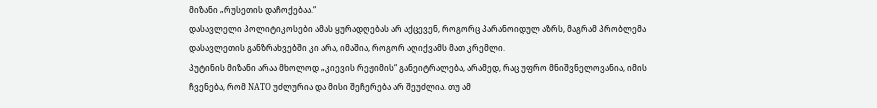მიზანი „რუსეთის დაჩოქებაა.“
დასავლელი პოლიტიკოსები ამას ყურადღებას არ აქცევენ, როგორც პარანოიდულ აზრს, მაგრამ პრობლემა დასავლეთის განზრახვებში კი არა, იმაშია, როგორ აღიქვამს მათ კრემლი.
პუტინის მიზანი არაა მხოლოდ „კიევის რეჟიმის“ განეიტრალება, არამედ, რაც უფრო მნიშვნელოვანია, იმის ჩვენება, რომ NATO უძლურია და მისი შეჩერება არ შეუძლია. თუ ამ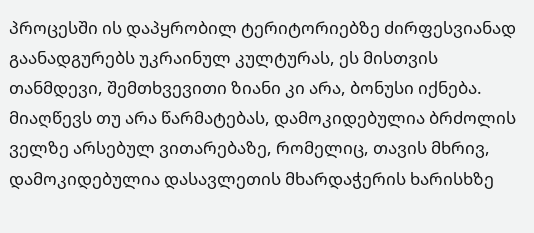პროცესში ის დაპყრობილ ტერიტორიებზე ძირფესვიანად გაანადგურებს უკრაინულ კულტურას, ეს მისთვის თანმდევი, შემთხვევითი ზიანი კი არა, ბონუსი იქნება.
მიაღწევს თუ არა წარმატებას, დამოკიდებულია ბრძოლის ველზე არსებულ ვითარებაზე, რომელიც, თავის მხრივ, დამოკიდებულია დასავლეთის მხარდაჭერის ხარისხზე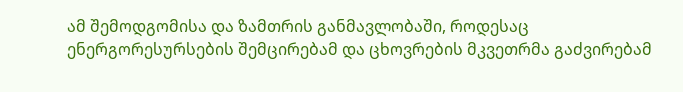ამ შემოდგომისა და ზამთრის განმავლობაში, როდესაც ენერგორესურსების შემცირებამ და ცხოვრების მკვეთრმა გაძვირებამ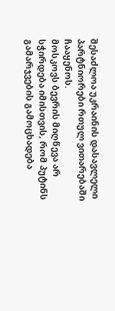შესაძლოა უკრაინის დასავლელი პარტნიორები რთულ ვითარებაში ჩააყენოს.
მოსკოვს ბევრის მიღწევა არ სჭირდება იმისთვის, რომ პუტინს გამარჯვების გამოცხადება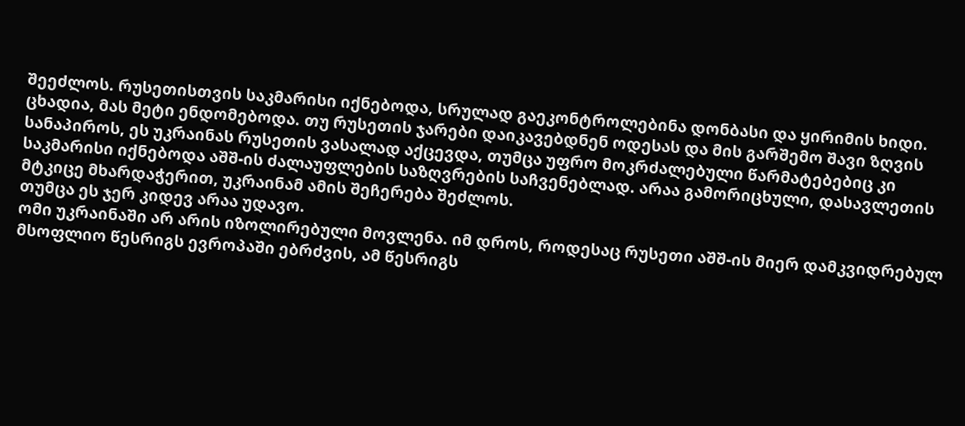შეეძლოს. რუსეთისთვის საკმარისი იქნებოდა, სრულად გაეკონტროლებინა დონბასი და ყირიმის ხიდი. ცხადია, მას მეტი ენდომებოდა. თუ რუსეთის ჯარები დაიკავებდნენ ოდესას და მის გარშემო შავი ზღვის სანაპიროს, ეს უკრაინას რუსეთის ვასალად აქცევდა, თუმცა უფრო მოკრძალებული წარმატებებიც კი საკმარისი იქნებოდა აშშ-ის ძალაუფლების საზღვრების საჩვენებლად. არაა გამორიცხული, დასავლეთის მტკიცე მხარდაჭერით, უკრაინამ ამის შეჩერება შეძლოს.
თუმცა ეს ჯერ კიდევ არაა უდავო.
ომი უკრაინაში არ არის იზოლირებული მოვლენა. იმ დროს, როდესაც რუსეთი აშშ-ის მიერ დამკვიდრებულ მსოფლიო წესრიგს ევროპაში ებრძვის, ამ წესრიგს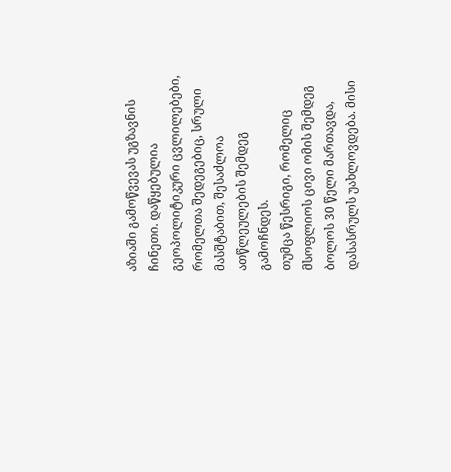აზიაში გამოწვევას უგზავნის ჩინეთი. დაწყებულია გეოპოლიტიკური ცვლილებები, რომელთა შედეგებიც, სრული მასშტაბით, შესაძლოა ათწლეულების შემდეგ გამოჩნდეს.
თუმცა წესრიგი, რომელიც მსოფლიოს ცივი ომის შემდეგ ბოლოს 30 წელი მართავდა, დასასრულს უახლოვდება. მისი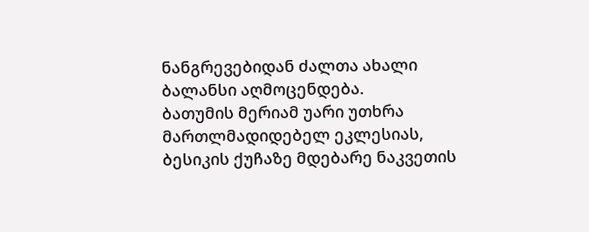ნანგრევებიდან ძალთა ახალი ბალანსი აღმოცენდება.
ბათუმის მერიამ უარი უთხრა მართლმადიდებელ ეკლესიას, ბესიკის ქუჩაზე მდებარე ნაკვეთის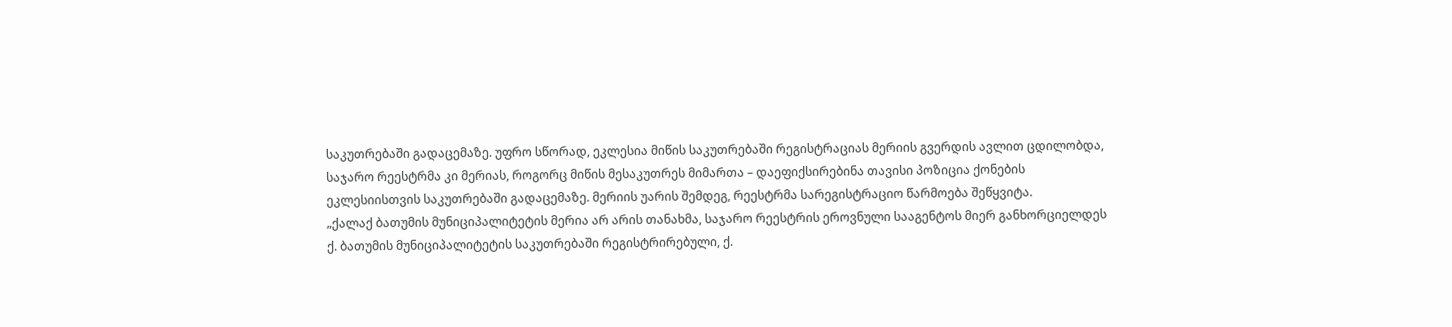საკუთრებაში გადაცემაზე. უფრო სწორად, ეკლესია მიწის საკუთრებაში რეგისტრაციას მერიის გვერდის ავლით ცდილობდა, საჯარო რეესტრმა კი მერიას, როგორც მიწის მესაკუთრეს მიმართა – დაეფიქსირებინა თავისი პოზიცია ქონების ეკლესიისთვის საკუთრებაში გადაცემაზე. მერიის უარის შემდეგ, რეესტრმა სარეგისტრაციო წარმოება შეწყვიტა.
„ქალაქ ბათუმის მუნიციპალიტეტის მერია არ არის თანახმა, საჯარო რეესტრის ეროვნული სააგენტოს მიერ განხორციელდეს ქ. ბათუმის მუნიციპალიტეტის საკუთრებაში რეგისტრირებული, ქ.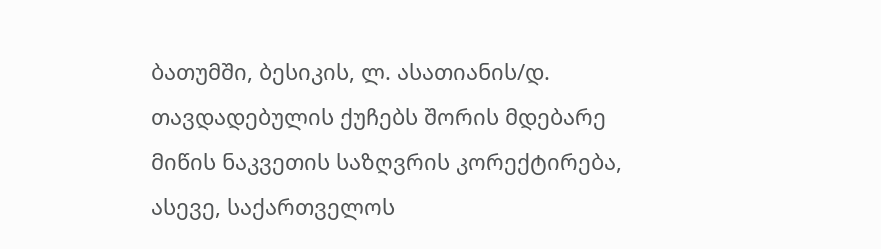ბათუმში, ბესიკის, ლ. ასათიანის/დ. თავდადებულის ქუჩებს შორის მდებარე მიწის ნაკვეთის საზღვრის კორექტირება, ასევე, საქართველოს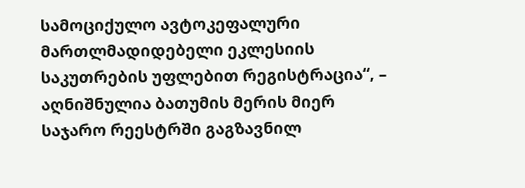სამოციქულო ავტოკეფალური მართლმადიდებელი ეკლესიის საკუთრების უფლებით რეგისტრაცია“, – აღნიშნულია ბათუმის მერის მიერ საჯარო რეესტრში გაგზავნილ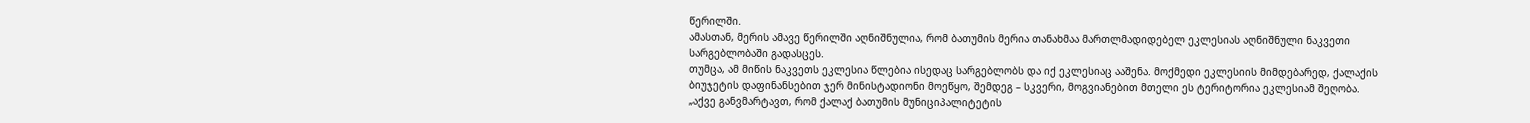წერილში.
ამასთან, მერის ამავე წერილში აღნიშნულია, რომ ბათუმის მერია თანახმაა მართლმადიდებელ ეკლესიას აღნიშნული ნაკვეთი სარგებლობაში გადასცეს.
თუმცა, ამ მიწის ნაკვეთს ეკლესია წლებია ისედაც სარგებლობს და იქ ეკლესიაც ააშენა. მოქმედი ეკლესიის მიმდებარედ, ქალაქის ბიუჯეტის დაფინანსებით ჯერ მინისტადიონი მოეწყო, შემდეგ – სკვერი, მოგვიანებით მთელი ეს ტერიტორია ეკლესიამ შეღობა.
„აქვე განვმარტავთ, რომ ქალაქ ბათუმის მუნიციპალიტეტის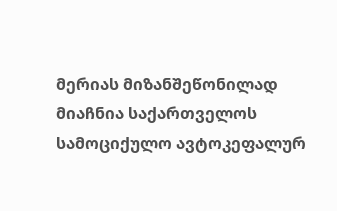მერიას მიზანშეწონილად მიაჩნია საქართველოს სამოციქულო ავტოკეფალურ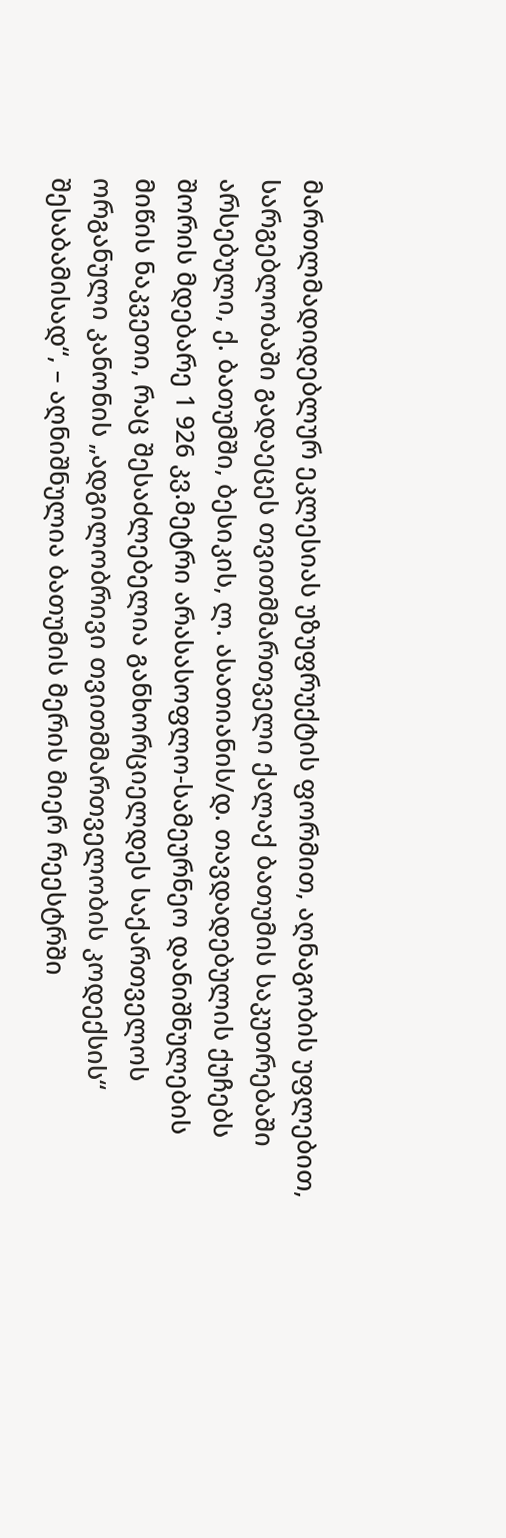მართლმადიდებლურ ეკლესიას უზუფრუქტის ფორმით, აღნაგობის უფლებით, სარგებლობაში გადაეცეს თვითმმართველი ქალაქ ბათუმის საკუთრებაში არსებული, ქ. ბათუმში, ბესიკის, ლ. ასათიანის/დ. თავდადებულის ქუჩებს შორის მდებარე 1 926 კვ.მეტრი არასასოფლო-სამეურნეო დანიშნულების მიწის ნაკვეთი, რაც შესაძლებელია განხორციელდეს საქართველოს ორგანული კანონის „ადგილობრივი თვითმმართველობის კოდექსის“ შესაბამისად“, – აღნიშნულია ბათუმის მერის მიერ რეესტრში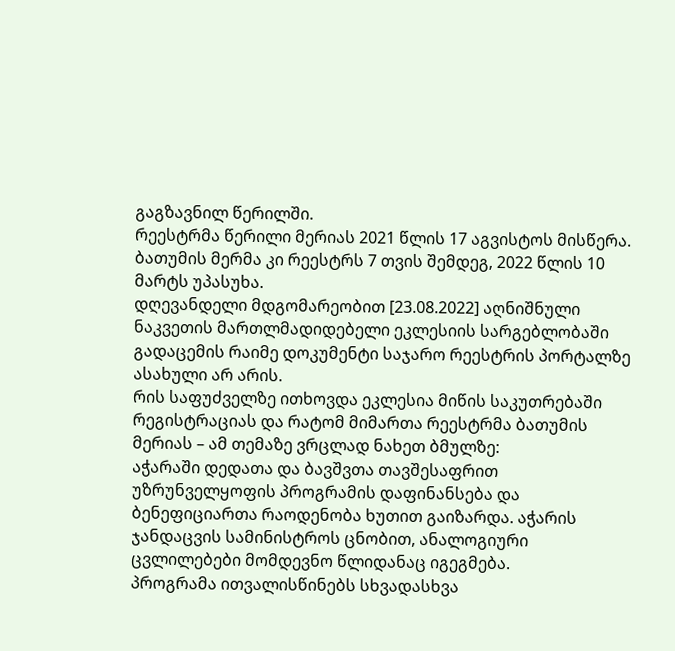გაგზავნილ წერილში.
რეესტრმა წერილი მერიას 2021 წლის 17 აგვისტოს მისწერა. ბათუმის მერმა კი რეესტრს 7 თვის შემდეგ, 2022 წლის 10 მარტს უპასუხა.
დღევანდელი მდგომარეობით [23.08.2022] აღნიშნული ნაკვეთის მართლმადიდებელი ეკლესიის სარგებლობაში გადაცემის რაიმე დოკუმენტი საჯარო რეესტრის პორტალზე ასახული არ არის.
რის საფუძველზე ითხოვდა ეკლესია მიწის საკუთრებაში რეგისტრაციას და რატომ მიმართა რეესტრმა ბათუმის მერიას – ამ თემაზე ვრცლად ნახეთ ბმულზე:
აჭარაში დედათა და ბავშვთა თავშესაფრით უზრუნველყოფის პროგრამის დაფინანსება და ბენეფიციართა რაოდენობა ხუთით გაიზარდა. აჭარის ჯანდაცვის სამინისტროს ცნობით, ანალოგიური ცვლილებები მომდევნო წლიდანაც იგეგმება.
პროგრამა ითვალისწინებს სხვადასხვა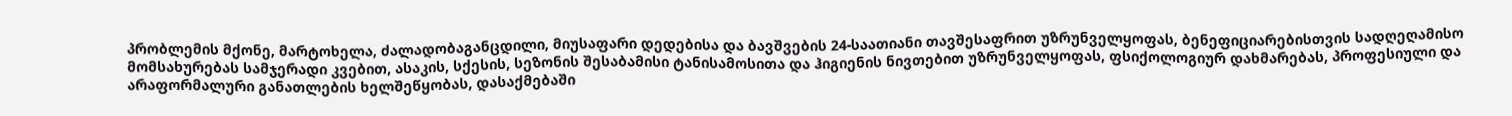პრობლემის მქონე, მარტოხელა, ძალადობაგანცდილი, მიუსაფარი დედებისა და ბავშვების 24-საათიანი თავშესაფრით უზრუნველყოფას, ბენეფიციარებისთვის სადღეღამისო მომსახურებას სამჯერადი კვებით, ასაკის, სქესის, სეზონის შესაბამისი ტანისამოსითა და ჰიგიენის ნივთებით უზრუნველყოფას, ფსიქოლოგიურ დახმარებას, პროფესიული და არაფორმალური განათლების ხელშეწყობას, დასაქმებაში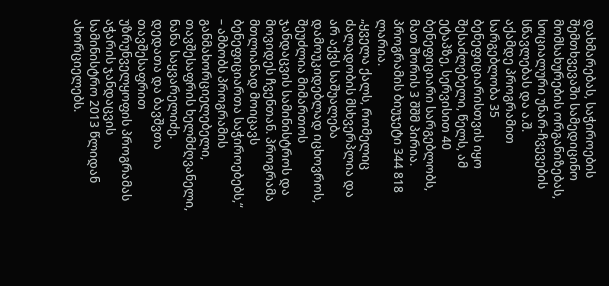დახმარებას, საჭიროების შემთხვევაში სამედიცინო მომსახურების ორგანიზებას, სოციალური უნარ-ჩვევების სწავლებას და ა.შ.
აქამდე პროგრამით სარგებლობა 35 ბენეფიციარისთვის იყო შესაძლებელი, წელს, ამ ეტაპზე, სერვისით 40 ბენეფიციარი სარგებლობს, მათ შორის 3 შშმ პირია. პროგრამის ბიუჯეტი 344 818 ლარია.
„ყველა ქალს, რომელიც ძალადობის მსხვერპლია და არ აქვს საშუალება დამოუკიდებლად იცხოვროს, შეუძლია მიმართოს ჯანდაცვის სამინისტროს და მოვიდეს ჩვენთან. პროგრამა მთლიანად მოიცავს ბენეფიციართა საჭიროებებს,“ – ამბობს პროგრამის განმახორციელებელი, თავშესაფრის ხელმძღვანელი, ნანა საყვარელიძე.
დედათა და ბავშვთა თავშესაფრით უზრუნველყოფის პროგრამას აჭარის ჯანდაცვის სამინისტრო 2013 წლიდან ახორციელებს.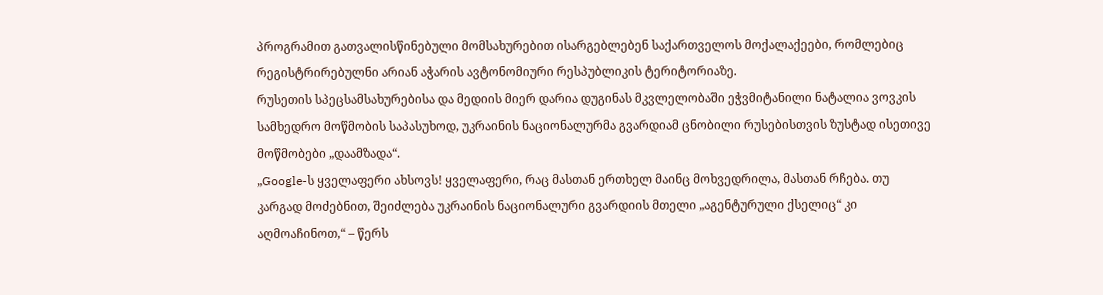პროგრამით გათვალისწინებული მომსახურებით ისარგებლებენ საქართველოს მოქალაქეები, რომლებიც რეგისტრირებულნი არიან აჭარის ავტონომიური რესპუბლიკის ტერიტორიაზე.
რუსეთის სპეცსამსახურებისა და მედიის მიერ დარია დუგინას მკვლელობაში ეჭვმიტანილი ნატალია ვოვკის სამხედრო მოწმობის საპასუხოდ, უკრაინის ნაციონალურმა გვარდიამ ცნობილი რუსებისთვის ზუსტად ისეთივე მოწმობები „დაამზადა“.
„Google-ს ყველაფერი ახსოვს! ყველაფერი, რაც მასთან ერთხელ მაინც მოხვედრილა, მასთან რჩება. თუ კარგად მოძებნით, შეიძლება უკრაინის ნაციონალური გვარდიის მთელი „აგენტურული ქსელიც“ კი აღმოაჩინოთ,“ – წერს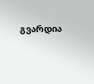გვარდია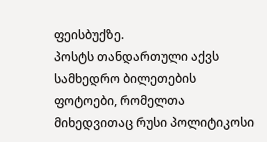ფეისბუქზე.
პოსტს თანდართული აქვს სამხედრო ბილეთების ფოტოები, რომელთა მიხედვითაც რუსი პოლიტიკოსი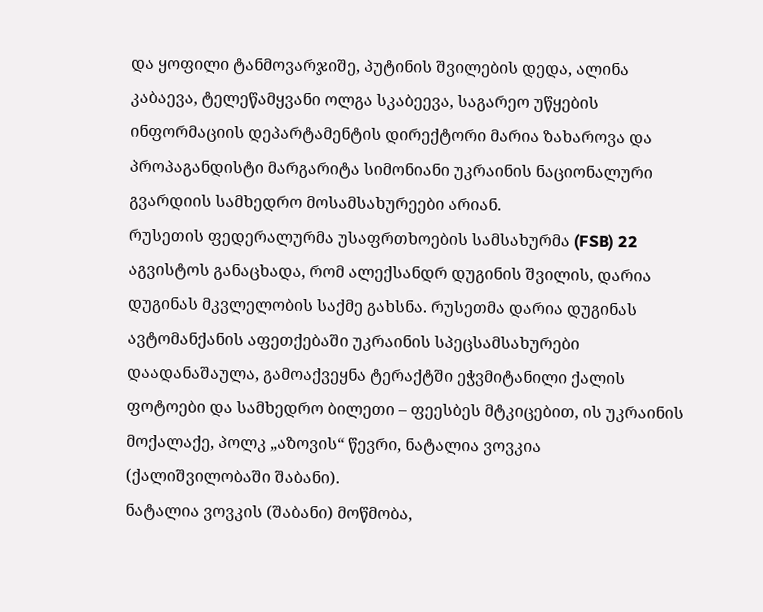და ყოფილი ტანმოვარჯიშე, პუტინის შვილების დედა, ალინა კაბაევა, ტელეწამყვანი ოლგა სკაბეევა, საგარეო უწყების ინფორმაციის დეპარტამენტის დირექტორი მარია ზახაროვა და პროპაგანდისტი მარგარიტა სიმონიანი უკრაინის ნაციონალური გვარდიის სამხედრო მოსამსახურეები არიან.
რუსეთის ფედერალურმა უსაფრთხოების სამსახურმა (FSB) 22 აგვისტოს განაცხადა, რომ ალექსანდრ დუგინის შვილის, დარია დუგინას მკვლელობის საქმე გახსნა. რუსეთმა დარია დუგინას ავტომანქანის აფეთქებაში უკრაინის სპეცსამსახურები დაადანაშაულა, გამოაქვეყნა ტერაქტში ეჭვმიტანილი ქალის ფოტოები და სამხედრო ბილეთი – ფეესბეს მტკიცებით, ის უკრაინის მოქალაქე, პოლკ „აზოვის“ წევრი, ნატალია ვოვკია (ქალიშვილობაში შაბანი).
ნატალია ვოვკის (შაბანი) მოწმობა,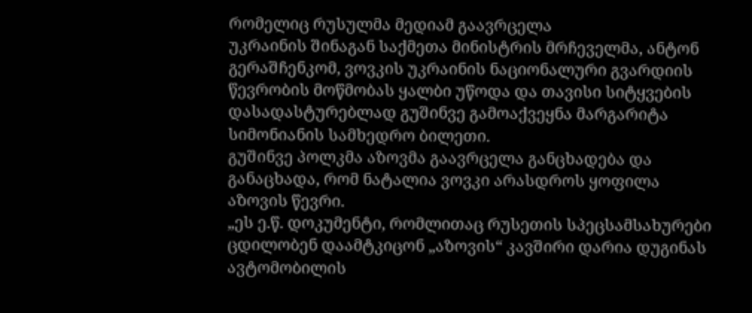რომელიც რუსულმა მედიამ გაავრცელა
უკრაინის შინაგან საქმეთა მინისტრის მრჩეველმა, ანტონ გერაშჩენკომ, ვოვკის უკრაინის ნაციონალური გვარდიის წევრობის მოწმობას ყალბი უწოდა და თავისი სიტყვების დასადასტურებლად გუშინვე გამოაქვეყნა მარგარიტა სიმონიანის სამხედრო ბილეთი.
გუშინვე პოლკმა აზოვმა გაავრცელა განცხადება და განაცხადა, რომ ნატალია ვოვკი არასდროს ყოფილა აზოვის წევრი.
„ეს ე.წ. დოკუმენტი, რომლითაც რუსეთის სპეცსამსახურები ცდილობენ დაამტკიცონ „აზოვის“ კავშირი დარია დუგინას ავტომობილის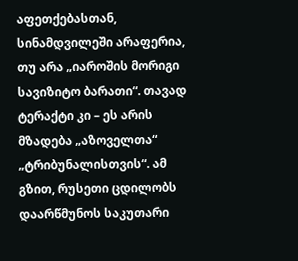აფეთქებასთან, სინამდვილეში არაფერია, თუ არა „იაროშის მორიგი სავიზიტო ბარათი“. თავად ტერაქტი კი – ეს არის მზადება „აზოველთა“ „ტრიბუნალისთვის“. ამ გზით, რუსეთი ცდილობს დაარწმუნოს საკუთარი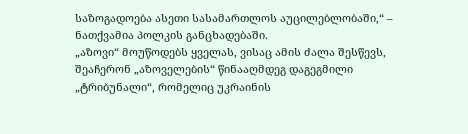საზოგადოება ასეთი სასამართლოს აუცილებლობაში,“ – ნათქვამია პოლკის განცხადებაში.
„აზოვი“ მოუწოდებს ყველას, ვისაც ამის ძალა შესწევს, შეაჩერონ „აზოველების“ წინააღმდეგ დაგეგმილი „ტრიბუნალი“, რომელიც უკრაინის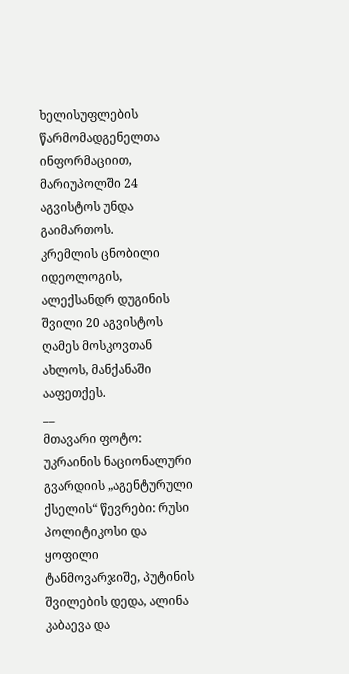ხელისუფლების წარმომადგენელთა ინფორმაციით, მარიუპოლში 24 აგვისტოს უნდა გაიმართოს.
კრემლის ცნობილი იდეოლოგის, ალექსანდრ დუგინის შვილი 20 აგვისტოს ღამეს მოსკოვთან ახლოს, მანქანაში ააფეთქეს.
__
მთავარი ფოტო: უკრაინის ნაციონალური გვარდიის „აგენტურული ქსელის“ წევრები: რუსი პოლიტიკოსი და ყოფილი ტანმოვარჯიშე, პუტინის შვილების დედა, ალინა კაბაევა და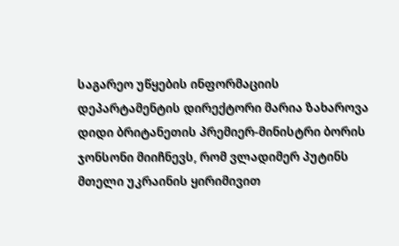საგარეო უწყების ინფორმაციის დეპარტამენტის დირექტორი მარია ზახაროვა
დიდი ბრიტანეთის პრემიერ-მინისტრი ბორის ჯონსონი მიიჩნევს, რომ ვლადიმერ პუტინს მთელი უკრაინის ყირიმივით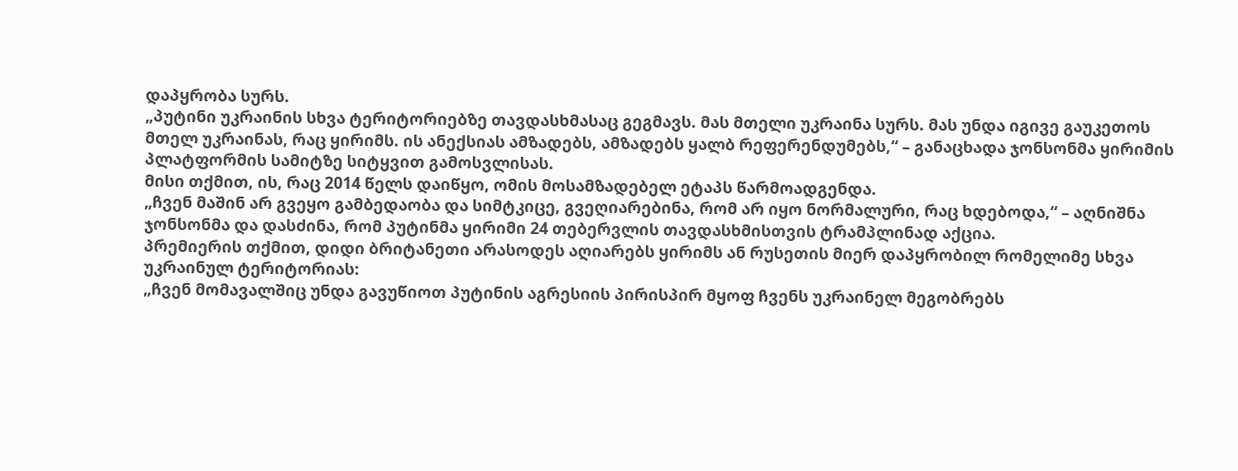დაპყრობა სურს.
„პუტინი უკრაინის სხვა ტერიტორიებზე თავდასხმასაც გეგმავს. მას მთელი უკრაინა სურს. მას უნდა იგივე გაუკეთოს მთელ უკრაინას, რაც ყირიმს. ის ანექსიას ამზადებს, ამზადებს ყალბ რეფერენდუმებს,“ – განაცხადა ჯონსონმა ყირიმის პლატფორმის სამიტზე სიტყვით გამოსვლისას.
მისი თქმით, ის, რაც 2014 წელს დაიწყო, ომის მოსამზადებელ ეტაპს წარმოადგენდა.
„ჩვენ მაშინ არ გვეყო გამბედაობა და სიმტკიცე, გვეღიარებინა, რომ არ იყო ნორმალური, რაც ხდებოდა,“ – აღნიშნა ჯონსონმა და დასძინა, რომ პუტინმა ყირიმი 24 თებერვლის თავდასხმისთვის ტრამპლინად აქცია.
პრემიერის თქმით, დიდი ბრიტანეთი არასოდეს აღიარებს ყირიმს ან რუსეთის მიერ დაპყრობილ რომელიმე სხვა უკრაინულ ტერიტორიას:
„ჩვენ მომავალშიც უნდა გავუწიოთ პუტინის აგრესიის პირისპირ მყოფ ჩვენს უკრაინელ მეგობრებს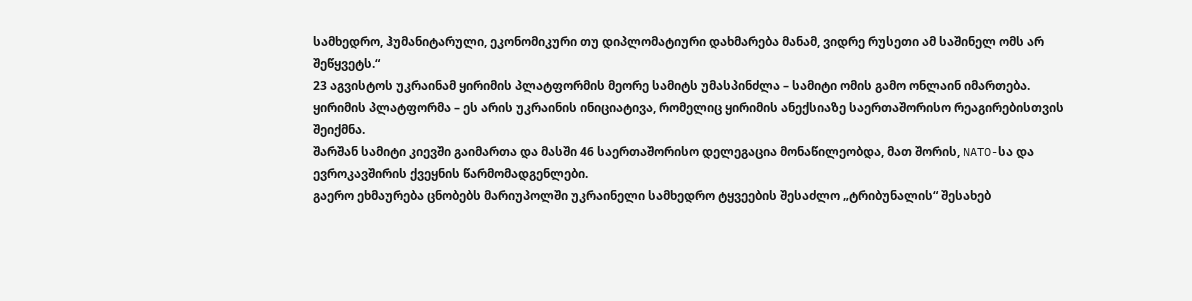სამხედრო, ჰუმანიტარული, ეკონომიკური თუ დიპლომატიური დახმარება მანამ, ვიდრე რუსეთი ამ საშინელ ომს არ შეწყვეტს.“
23 აგვისტოს უკრაინამ ყირიმის პლატფორმის მეორე სამიტს უმასპინძლა – სამიტი ომის გამო ონლაინ იმართება.
ყირიმის პლატფორმა – ეს არის უკრაინის ინიციატივა, რომელიც ყირიმის ანექსიაზე საერთაშორისო რეაგირებისთვის შეიქმნა.
შარშან სამიტი კიევში გაიმართა და მასში 46 საერთაშორისო დელეგაცია მონაწილეობდა, მათ შორის, NATO-სა და ევროკავშირის ქვეყნის წარმომადგენლები.
გაერო ეხმაურება ცნობებს მარიუპოლში უკრაინელი სამხედრო ტყვეების შესაძლო „ტრიბუნალის“ შესახებ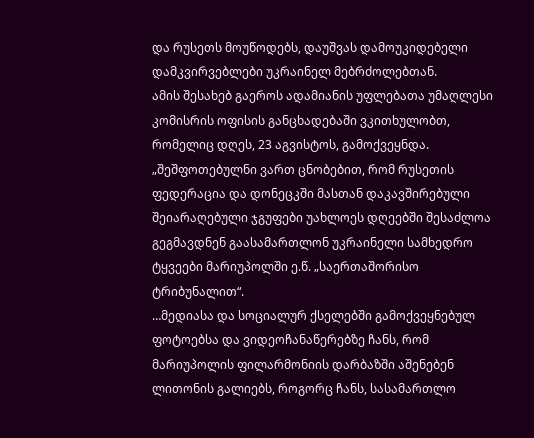და რუსეთს მოუწოდებს, დაუშვას დამოუკიდებელი დამკვირვებლები უკრაინელ მებრძოლებთან.
ამის შესახებ გაეროს ადამიანის უფლებათა უმაღლესი კომისრის ოფისის განცხადებაში ვკითხულობთ, რომელიც დღეს, 23 აგვისტოს, გამოქვეყნდა.
„შეშფოთებულნი ვართ ცნობებით, რომ რუსეთის ფედერაცია და დონეცკში მასთან დაკავშირებული შეიარაღებული ჯგუფები უახლოეს დღეებში შესაძლოა გეგმავდნენ გაასამართლონ უკრაინელი სამხედრო ტყვეები მარიუპოლში ე.წ. „საერთაშორისო ტრიბუნალით“.
…მედიასა და სოციალურ ქსელებში გამოქვეყნებულ ფოტოებსა და ვიდეოჩანაწერებზე ჩანს, რომ მარიუპოლის ფილარმონიის დარბაზში აშენებენ ლითონის გალიებს, როგორც ჩანს, სასამართლო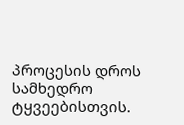პროცესის დროს სამხედრო ტყვეებისთვის.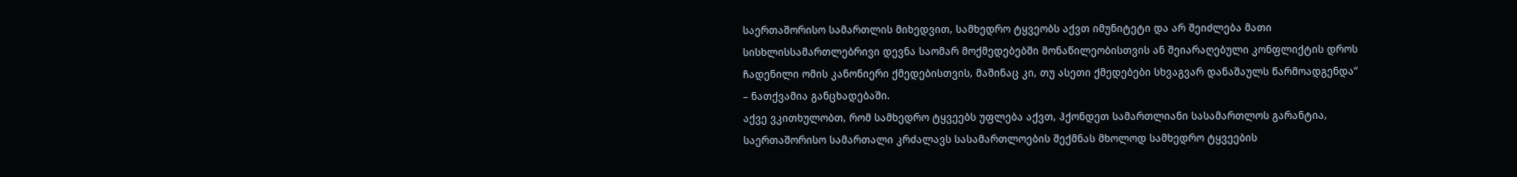საერთაშორისო სამართლის მიხედვით, სამხედრო ტყვეობს აქვთ იმუნიტეტი და არ შეიძლება მათი სისხლისსამართლებრივი დევნა საომარ მოქმედებებში მონაწილეობისთვის ან შეიარაღებული კონფლიქტის დროს ჩადენილი ომის კანონიერი ქმედებისთვის, მაშინაც კი, თუ ასეთი ქმედებები სხვაგვარ დანაშაულს წარმოადგენდა“ – ნათქვამია განცხადებაში.
აქვე ვკითხულობთ, რომ სამხედრო ტყვეებს უფლება აქვთ, ჰქონდეთ სამართლიანი სასამართლოს გარანტია, საერთაშორისო სამართალი კრძალავს სასამართლოების შექმნას მხოლოდ სამხედრო ტყვეების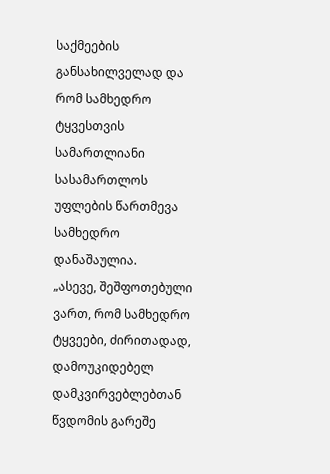საქმეების განსახილველად და რომ სამხედრო ტყვესთვის სამართლიანი სასამართლოს უფლების წართმევა სამხედრო დანაშაულია.
„ასევე, შეშფოთებული ვართ, რომ სამხედრო ტყვეები, ძირითადად, დამოუკიდებელ დამკვირვებლებთან წვდომის გარეშე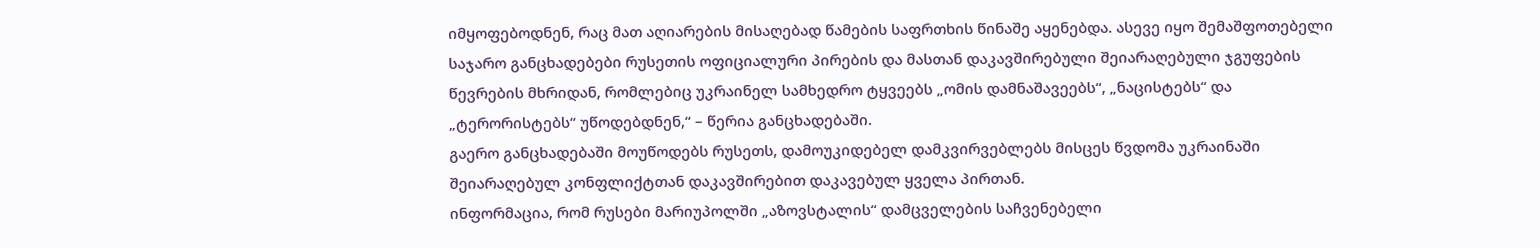იმყოფებოდნენ, რაც მათ აღიარების მისაღებად წამების საფრთხის წინაშე აყენებდა. ასევე იყო შემაშფოთებელი საჯარო განცხადებები რუსეთის ოფიციალური პირების და მასთან დაკავშირებული შეიარაღებული ჯგუფების წევრების მხრიდან, რომლებიც უკრაინელ სამხედრო ტყვეებს „ომის დამნაშავეებს“, „ნაცისტებს“ და „ტერორისტებს“ უწოდებდნენ,“ – წერია განცხადებაში.
გაერო განცხადებაში მოუწოდებს რუსეთს, დამოუკიდებელ დამკვირვებლებს მისცეს წვდომა უკრაინაში შეიარაღებულ კონფლიქტთან დაკავშირებით დაკავებულ ყველა პირთან.
ინფორმაცია, რომ რუსები მარიუპოლში „აზოვსტალის“ დამცველების საჩვენებელი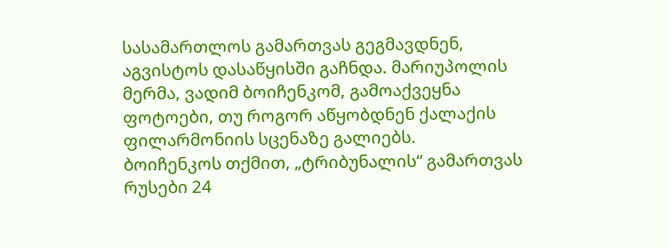სასამართლოს გამართვას გეგმავდნენ, აგვისტოს დასაწყისში გაჩნდა. მარიუპოლის მერმა, ვადიმ ბოიჩენკომ, გამოაქვეყნა ფოტოები, თუ როგორ აწყობდნენ ქალაქის ფილარმონიის სცენაზე გალიებს.
ბოიჩენკოს თქმით, „ტრიბუნალის“ გამართვას რუსები 24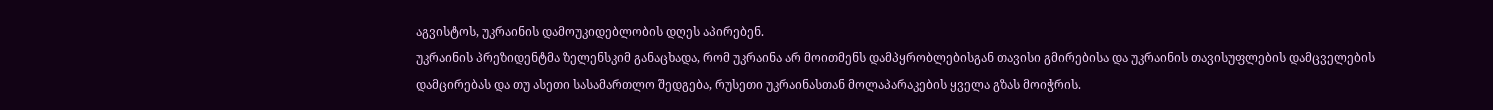აგვისტოს, უკრაინის დამოუკიდებლობის დღეს აპირებენ.
უკრაინის პრეზიდენტმა ზელენსკიმ განაცხადა, რომ უკრაინა არ მოითმენს დამპყრობლებისგან თავისი გმირებისა და უკრაინის თავისუფლების დამცველების დამცირებას და თუ ასეთი სასამართლო შედგება, რუსეთი უკრაინასთან მოლაპარაკების ყველა გზას მოიჭრის.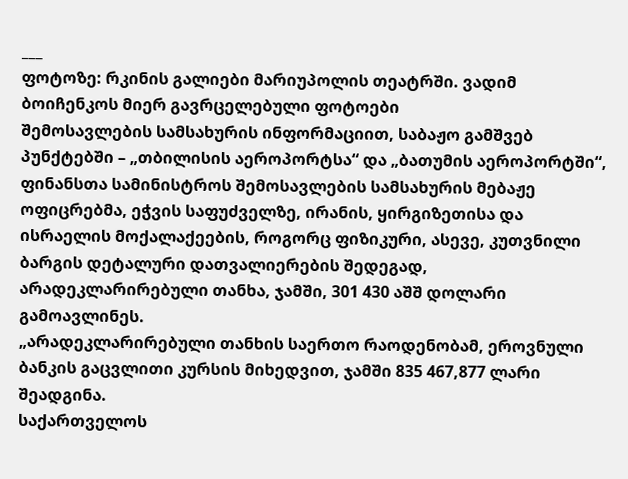___
ფოტოზე: რკინის გალიები მარიუპოლის თეატრში. ვადიმ ბოიჩენკოს მიერ გავრცელებული ფოტოები
შემოსავლების სამსახურის ინფორმაციით, საბაჟო გამშვებ პუნქტებში – „თბილისის აეროპორტსა“ და „ბათუმის აეროპორტში“, ფინანსთა სამინისტროს შემოსავლების სამსახურის მებაჟე ოფიცრებმა, ეჭვის საფუძველზე, ირანის, ყირგიზეთისა და ისრაელის მოქალაქეების, როგორც ფიზიკური, ასევე, კუთვნილი ბარგის დეტალური დათვალიერების შედეგად, არადეკლარირებული თანხა, ჯამში, 301 430 აშშ დოლარი გამოავლინეს.
„არადეკლარირებული თანხის საერთო რაოდენობამ, ეროვნული ბანკის გაცვლითი კურსის მიხედვით, ჯამში 835 467,877 ლარი შეადგინა.
საქართველოს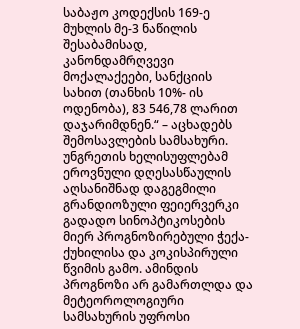საბაჟო კოდექსის 169-ე მუხლის მე-3 ნაწილის შესაბამისად, კანონდამრღვევი მოქალაქეები, სანქციის სახით (თანხის 10%- ის ოდენობა), 83 546,78 ლარით დაჯარიმდნენ.“ – აცხადებს შემოსავლების სამსახური.
უნგრეთის ხელისუფლებამ ეროვნული დღესასწაულის აღსანიშნად დაგეგმილი გრანდიოზული ფეიერვერკი გადადო სინოპტიკოსების მიერ პროგნოზირებული ჭექა-ქუხილისა და კოკისპირული წვიმის გამო. ამინდის პროგნოზი არ გამართლდა და მეტეოროლოგიური სამსახურის უფროსი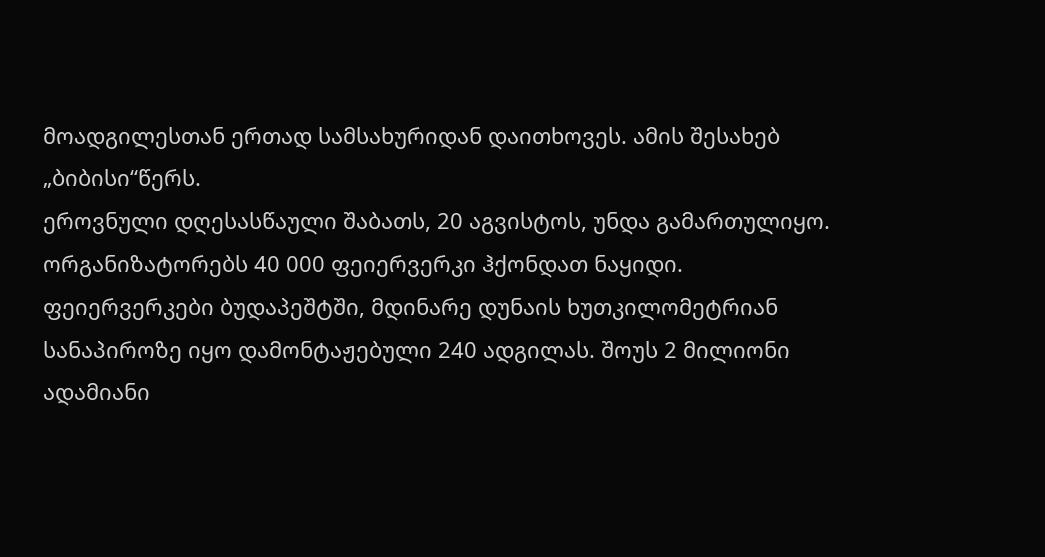მოადგილესთან ერთად სამსახურიდან დაითხოვეს. ამის შესახებ „ბიბისი“წერს.
ეროვნული დღესასწაული შაბათს, 20 აგვისტოს, უნდა გამართულიყო. ორგანიზატორებს 40 000 ფეიერვერკი ჰქონდათ ნაყიდი. ფეიერვერკები ბუდაპეშტში, მდინარე დუნაის ხუთკილომეტრიან სანაპიროზე იყო დამონტაჟებული 240 ადგილას. შოუს 2 მილიონი ადამიანი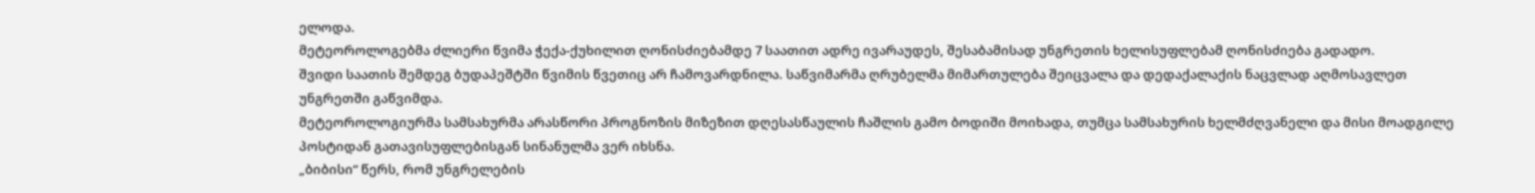ელოდა.
მეტეოროლოგებმა ძლიერი წვიმა ჭექა-ქუხილით ღონისძიებამდე 7 საათით ადრე ივარაუდეს, შესაბამისად უნგრეთის ხელისუფლებამ ღონისძიება გადადო.
შვიდი საათის შემდეგ ბუდაპეშტში წვიმის წვეთიც არ ჩამოვარდნილა. საწვიმარმა ღრუბელმა მიმართულება შეიცვალა და დედაქალაქის ნაცვლად აღმოსავლეთ უნგრეთში გაწვიმდა.
მეტეოროლოგიურმა სამსახურმა არასწორი პროგნოზის მიზეზით დღესასწაულის ჩაშლის გამო ბოდიში მოიხადა, თუმცა სამსახურის ხელმძღვანელი და მისი მოადგილე პოსტიდან გათავისუფლებისგან სინანულმა ვერ იხსნა.
„ბიბისი“ წერს, რომ უნგრელების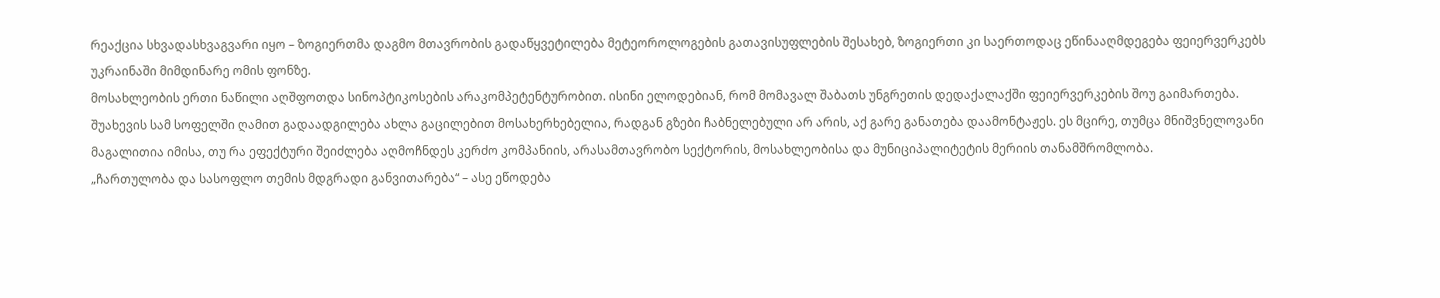რეაქცია სხვადასხვაგვარი იყო – ზოგიერთმა დაგმო მთავრობის გადაწყვეტილება მეტეოროლოგების გათავისუფლების შესახებ, ზოგიერთი კი საერთოდაც ეწინააღმდეგება ფეიერვერკებს უკრაინაში მიმდინარე ომის ფონზე.
მოსახლეობის ერთი ნაწილი აღშფოთდა სინოპტიკოსების არაკომპეტენტურობით. ისინი ელოდებიან, რომ მომავალ შაბათს უნგრეთის დედაქალაქში ფეიერვერკების შოუ გაიმართება.
შუახევის სამ სოფელში ღამით გადაადგილება ახლა გაცილებით მოსახერხებელია, რადგან გზები ჩაბნელებული არ არის, აქ გარე განათება დაამონტაჟეს. ეს მცირე, თუმცა მნიშვნელოვანი მაგალითია იმისა, თუ რა ეფექტური შეიძლება აღმოჩნდეს კერძო კომპანიის, არასამთავრობო სექტორის, მოსახლეობისა და მუნიციპალიტეტის მერიის თანამშრომლობა.
„ჩართულობა და სასოფლო თემის მდგრადი განვითარება“ – ასე ეწოდება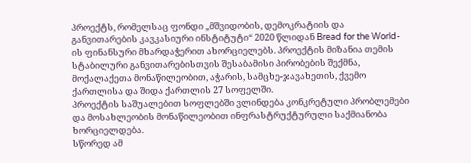პროექტს, რომელსაც ფონდი „მშვიდობის, დემოკრატიის და განვითარების კავკასიური ინსტიტუტი“ 2020 წლიდან Bread for the World-ის ფინანსური მხარდაჭერით ახორციელებს. პროექტის მიზანია თემის სტაბილური განვითარებისთვის შესაბამისი პირობების შექმნა, მოქალაქეთა მონაწილეობით, აჭარის, სამცხე-ჯავახეთის, ქვემო ქართლისა და შიდა ქართლის 27 სოფელში.
პროექტის საშუალებით სოფლებში ვლინდება კონკრეტული პრობლემები და მოსახლეობის მონაწილეობით ინფრასტრუქტურული საქმიანობა ხორციელდება.
სწორედ ამ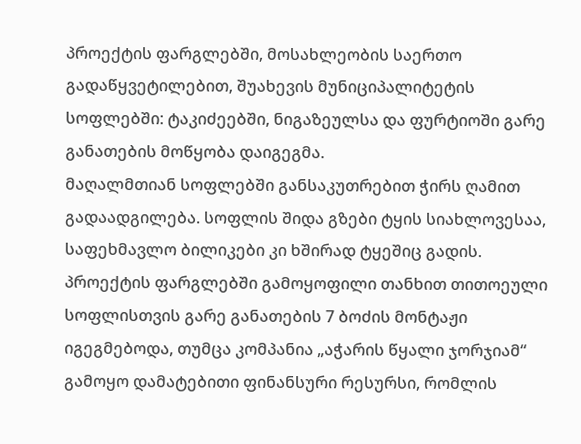პროექტის ფარგლებში, მოსახლეობის საერთო გადაწყვეტილებით, შუახევის მუნიციპალიტეტის სოფლებში: ტაკიძეებში, ნიგაზეულსა და ფურტიოში გარე განათების მოწყობა დაიგეგმა.
მაღალმთიან სოფლებში განსაკუთრებით ჭირს ღამით გადაადგილება. სოფლის შიდა გზები ტყის სიახლოვესაა, საფეხმავლო ბილიკები კი ხშირად ტყეშიც გადის.
პროექტის ფარგლებში გამოყოფილი თანხით თითოეული სოფლისთვის გარე განათების 7 ბოძის მონტაჟი იგეგმებოდა, თუმცა კომპანია „აჭარის წყალი ჯორჯიამ“ გამოყო დამატებითი ფინანსური რესურსი, რომლის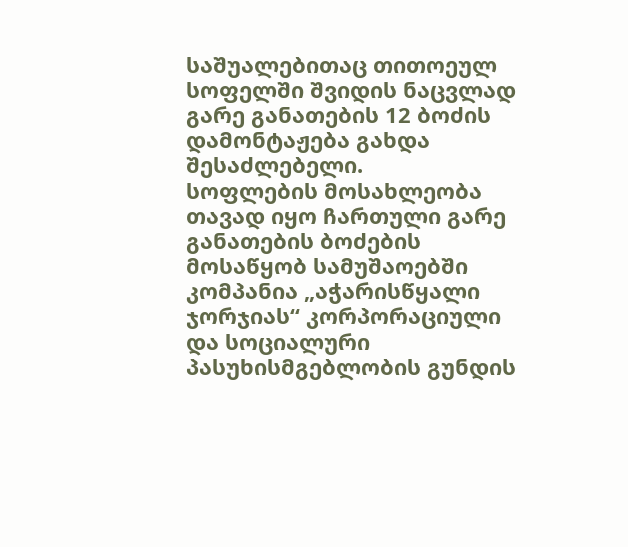საშუალებითაც თითოეულ სოფელში შვიდის ნაცვლად გარე განათების 12 ბოძის დამონტაჟება გახდა შესაძლებელი.
სოფლების მოსახლეობა თავად იყო ჩართული გარე განათების ბოძების მოსაწყობ სამუშაოებში
კომპანია „აჭარისწყალი ჯორჯიას“ კორპორაციული და სოციალური პასუხისმგებლობის გუნდის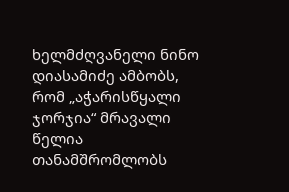ხელმძღვანელი ნინო დიასამიძე ამბობს, რომ „აჭარისწყალი ჯორჯია“ მრავალი წელია თანამშრომლობს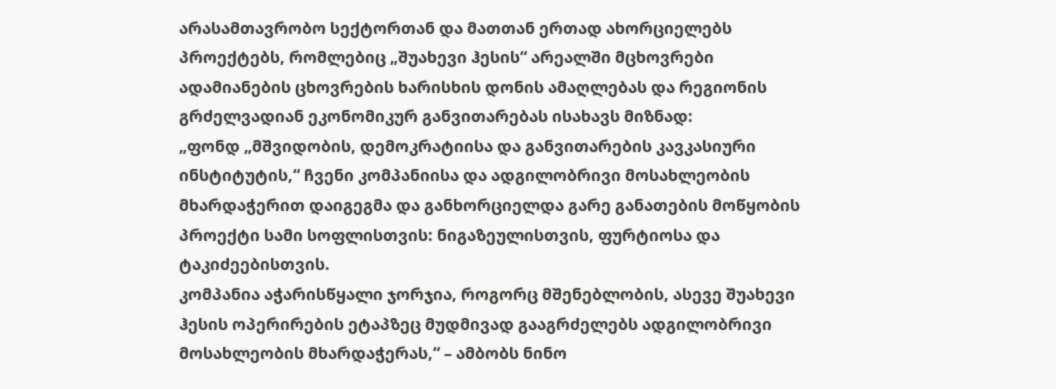არასამთავრობო სექტორთან და მათთან ერთად ახორციელებს პროექტებს, რომლებიც „შუახევი ჰესის“ არეალში მცხოვრები ადამიანების ცხოვრების ხარისხის დონის ამაღლებას და რეგიონის გრძელვადიან ეკონომიკურ განვითარებას ისახავს მიზნად:
„ფონდ „მშვიდობის, დემოკრატიისა და განვითარების კავკასიური ინსტიტუტის,“ ჩვენი კომპანიისა და ადგილობრივი მოსახლეობის მხარდაჭერით დაიგეგმა და განხორციელდა გარე განათების მოწყობის პროექტი სამი სოფლისთვის: ნიგაზეულისთვის, ფურტიოსა და ტაკიძეებისთვის.
კომპანია აჭარისწყალი ჯორჯია, როგორც მშენებლობის, ასევე შუახევი ჰესის ოპერირების ეტაპზეც მუდმივად გააგრძელებს ადგილობრივი მოსახლეობის მხარდაჭერას,“ – ამბობს ნინო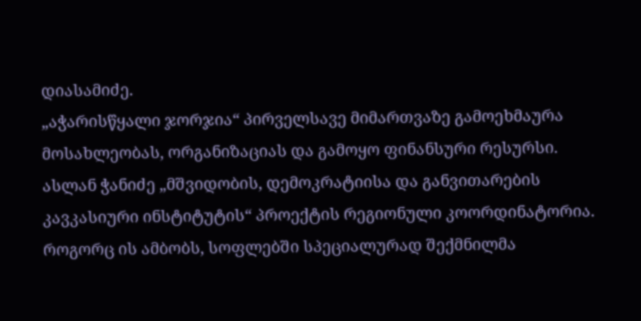დიასამიძე.
„აჭარისწყალი ჯორჯია“ პირველსავე მიმართვაზე გამოეხმაურა მოსახლეობას, ორგანიზაციას და გამოყო ფინანსური რესურსი.
ასლან ჭანიძე „მშვიდობის, დემოკრატიისა და განვითარების კავკასიური ინსტიტუტის“ პროექტის რეგიონული კოორდინატორია. როგორც ის ამბობს, სოფლებში სპეციალურად შექმნილმა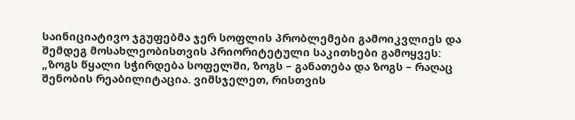საინიციატივო ჯგუფებმა ჯერ სოფლის პრობლემები გამოიკვლიეს და შემდეგ მოსახლეობისთვის პრიორიტეტული საკითხები გამოყვეს:
„ზოგს წყალი სჭირდება სოფელში, ზოგს – განათება და ზოგს – რაღაც შენობის რეაბილიტაცია. ვიმსჯელეთ, რისთვის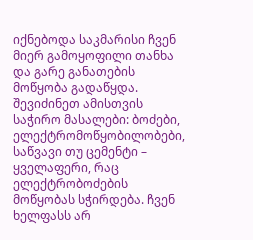იქნებოდა საკმარისი ჩვენ მიერ გამოყოფილი თანხა და გარე განათების მოწყობა გადაწყდა.
შევიძინეთ ამისთვის საჭირო მასალები: ბოძები, ელექტრომოწყობილობები, საწვავი თუ ცემენტი – ყველაფერი, რაც ელექტრობოძების მოწყობას სჭირდება. ჩვენ ხელფასს არ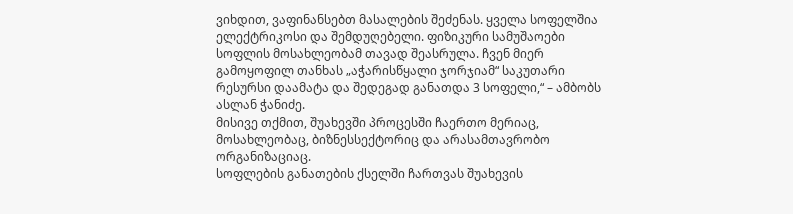ვიხდით, ვაფინანსებთ მასალების შეძენას. ყველა სოფელშია ელექტრიკოსი და შემდუღებელი. ფიზიკური სამუშაოები სოფლის მოსახლეობამ თავად შეასრულა. ჩვენ მიერ გამოყოფილ თანხას „აჭარისწყალი ჯორჯიამ“ საკუთარი რესურსი დაამატა და შედეგად განათდა 3 სოფელი,“ – ამბობს ასლან ჭანიძე.
მისივე თქმით, შუახევში პროცესში ჩაერთო მერიაც, მოსახლეობაც, ბიზნესსექტორიც და არასამთავრობო ორგანიზაციაც.
სოფლების განათების ქსელში ჩართვას შუახევის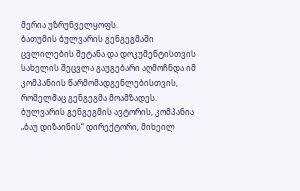მერია უზრუნველყოფს.
ბათუმის ბულვარის გენგეგმაში ცვლილების შეტანა და დოკუმენტისთვის სახელის შეცვლა გაუგებარი აღმოჩნდა იმ კომპანიის წარმომადგენლებისთვის, რომელმაც გენგეგმა მოამზადეს.
ბულვარის გენგეგმის ავტორის, კომპანია „ბაუ დიზაინის“ დირექტორი, მიხეილ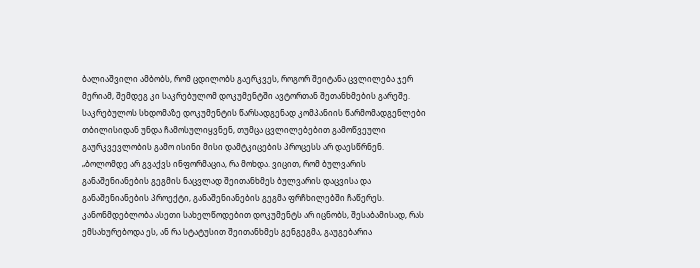ბალიაშვილი ამბობს, რომ ცდილობს გაერკვეს, როგორ შეიტანა ცვლილება ჯერ მერიამ, შემდეგ კი საკრებულომ დოკუმენტში ავტორთან შეთანხმების გარეშე.
საკრებულოს სხდომაზე დოკუმენტის წარსადგენად კომპანიის წარმომადგენლები თბილისიდან უნდა ჩამოსულიყვნენ, თუმცა ცვლილებებით გამოწვეული გაურკვევლობის გამო ისინი მისი დამტკიცების პროცესს არ დაესწრნენ.
„ბოლომდე არ გვაქვს ინფორმაცია, რა მოხდა. ვიცით, რომ ბულვარის განაშენიანების გეგმის ნაცვლად შეითანხმეს ბულვარის დაცვისა და განაშენიანების პროექტი, განაშენიანების გეგმა ფრჩხილებში ჩაწერეს. კანონმდებლობა ასეთი სახელწოდებით დოკუმენტს არ იცნობს, შესაბამისად, რას ემსახურებოდა ეს, ან რა სტატუსით შეითანხმეს გენგეგმა, გაუგებარია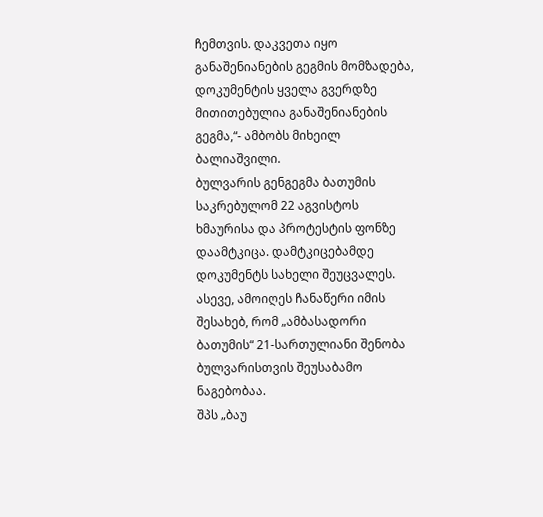ჩემთვის. დაკვეთა იყო განაშენიანების გეგმის მომზადება, დოკუმენტის ყველა გვერდზე მითითებულია განაშენიანების გეგმა,“- ამბობს მიხეილ ბალიაშვილი.
ბულვარის გენგეგმა ბათუმის საკრებულომ 22 აგვისტოს ხმაურისა და პროტესტის ფონზე დაამტკიცა. დამტკიცებამდე დოკუმენტს სახელი შეუცვალეს. ასევე, ამოიღეს ჩანაწერი იმის შესახებ, რომ „ამბასადორი ბათუმის“ 21-სართულიანი შენობა ბულვარისთვის შეუსაბამო ნაგებობაა.
შპს „ბაუ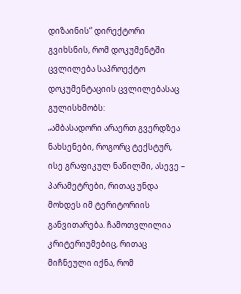დიზაინის“ დირექტორი გვიხსნის, რომ დოკუმენტში ცვლილება საპროექტო დოკუმენტაციის ცვლილებასაც გულისხმობს:
„ამბასადორი არაერთ გვერდზეა ნახსენები, როგორც ტექსტურ, ისე გრაფიკულ ნაწილში, ასევე – პარამეტრები, რითაც უნდა მოხდეს იმ ტერიტორიის განვითარება. ჩამოთვლილია კრიტერიუმებიც, რითაც მიჩნეული იქნა, რომ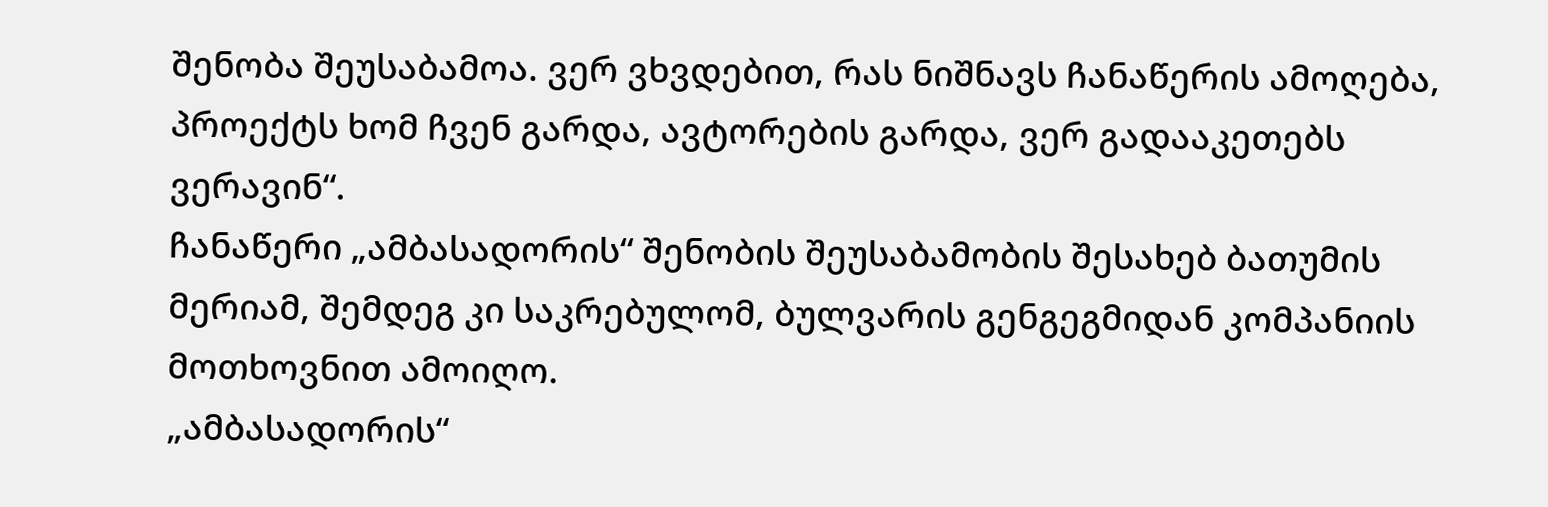შენობა შეუსაბამოა. ვერ ვხვდებით, რას ნიშნავს ჩანაწერის ამოღება, პროექტს ხომ ჩვენ გარდა, ავტორების გარდა, ვერ გადააკეთებს ვერავინ“.
ჩანაწერი „ამბასადორის“ შენობის შეუსაბამობის შესახებ ბათუმის მერიამ, შემდეგ კი საკრებულომ, ბულვარის გენგეგმიდან კომპანიის მოთხოვნით ამოიღო.
„ამბასადორის“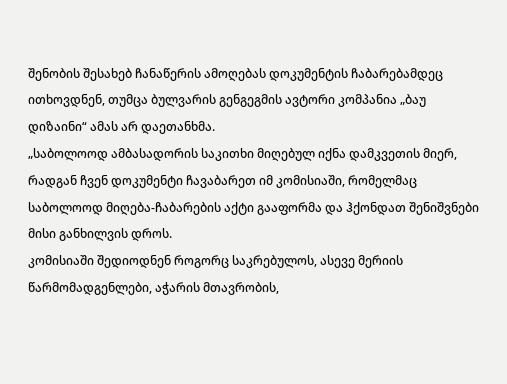შენობის შესახებ ჩანაწერის ამოღებას დოკუმენტის ჩაბარებამდეც ითხოვდნენ, თუმცა ბულვარის გენგეგმის ავტორი კომპანია „ბაუ დიზაინი“ ამას არ დაეთანხმა.
„საბოლოოდ ამბასადორის საკითხი მიღებულ იქნა დამკვეთის მიერ, რადგან ჩვენ დოკუმენტი ჩავაბარეთ იმ კომისიაში, რომელმაც საბოლოოდ მიღება-ჩაბარების აქტი გააფორმა და ჰქონდათ შენიშვნები მისი განხილვის დროს.
კომისიაში შედიოდნენ როგორც საკრებულოს, ასევე მერიის წარმომადგენლები, აჭარის მთავრობის,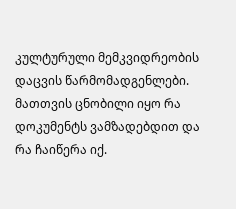კულტურული მემკვიდრეობის დაცვის წარმომადგენლები. მათთვის ცნობილი იყო რა დოკუმენტს ვამზადებდით და რა ჩაიწერა იქ.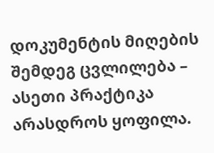დოკუმენტის მიღების შემდეგ ცვლილება – ასეთი პრაქტიკა არასდროს ყოფილა.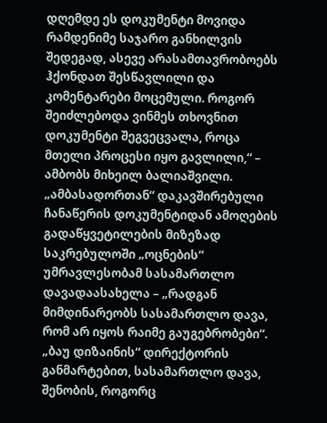დღემდე ეს დოკუმენტი მოვიდა რამდენიმე საჯარო განხილვის შედეგად, ასევე არასამთავრობოებს ჰქონდათ შესწავლილი და კომენტარები მოცემული. როგორ შეიძლებოდა ვინმეს თხოვნით დოკუმენტი შეგვეცვალა, როცა მთელი პროცესი იყო გავლილი,“ – ამბობს მიხეილ ბალიაშვილი.
„ამბასადორთან“ დაკავშირებული ჩანაწერის დოკუმენტიდან ამოღების გადაწყვეტილების მიზეზად საკრებულოში „ოცნების“ უმრავლესობამ სასამართლო დავადაასახელა – „რადგან მიმდინარეობს სასამართლო დავა, რომ არ იყოს რაიმე გაუგებრობები“.
„ბაუ დიზაინის“ დირექტორის განმარტებით, სასამართლო დავა, შენობის, როგორც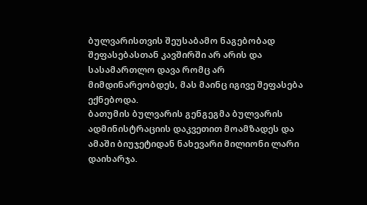ბულვარისთვის შეუსაბამო ნაგებობად შეფასებასთან კავშირში არ არის და სასამართლო დავა რომც არ მიმდინარეობდეს, მას მაინც იგივე შეფასება ექნებოდა.
ბათუმის ბულვარის გენგეგმა ბულვარის ადმინისტრაციის დაკვეთით მოამზადეს და ამაში ბიუჯეტიდან ნახევარი მილიონი ლარი დაიხარჯა.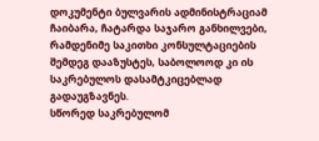დოკუმენტი ბულვარის ადმინისტრაციამ ჩაიბარა, ჩატარდა საჯარო განხილვები, რამდენიმე საკითხი კონსულტაციების შემდეგ დააზუსტეს, საბოლოოდ კი ის საკრებულოს დასამტკიცებლად გადაუგზავნეს.
სწორედ საკრებულომ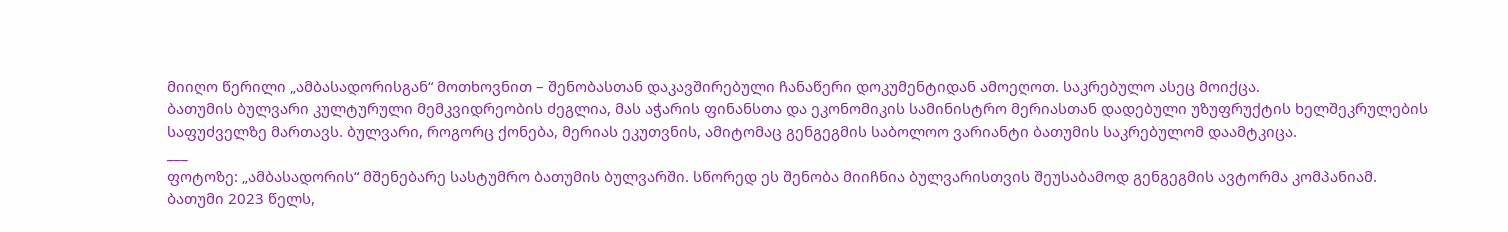მიიღო წერილი „ამბასადორისგან“ მოთხოვნით – შენობასთან დაკავშირებული ჩანაწერი დოკუმენტიდან ამოეღოთ. საკრებულო ასეც მოიქცა.
ბათუმის ბულვარი კულტურული მემკვიდრეობის ძეგლია, მას აჭარის ფინანსთა და ეკონომიკის სამინისტრო მერიასთან დადებული უზუფრუქტის ხელშეკრულების საფუძველზე მართავს. ბულვარი, როგორც ქონება, მერიას ეკუთვნის, ამიტომაც გენგეგმის საბოლოო ვარიანტი ბათუმის საკრებულომ დაამტკიცა.
___
ფოტოზე: „ამბასადორის“ მშენებარე სასტუმრო ბათუმის ბულვარში. სწორედ ეს შენობა მიიჩნია ბულვარისთვის შეუსაბამოდ გენგეგმის ავტორმა კომპანიამ.
ბათუმი 2023 წელს,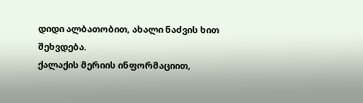დიდი ალბათობით, ახალი ნაძვის ხით შეხვდება.
ქალაქის მერიის ინფორმაციით,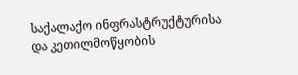საქალაქო ინფრასტრუქტურისა და კეთილმოწყობის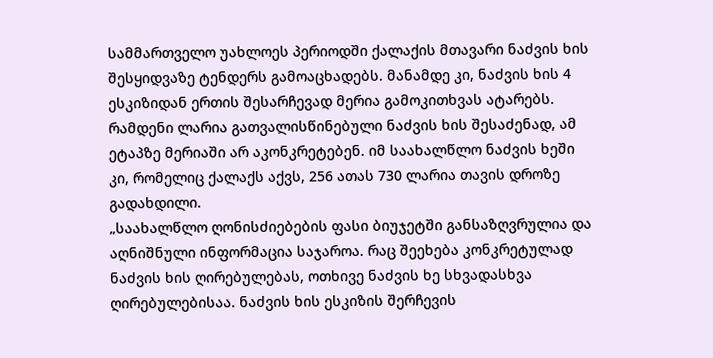სამმართველო უახლოეს პერიოდში ქალაქის მთავარი ნაძვის ხის შესყიდვაზე ტენდერს გამოაცხადებს. მანამდე კი, ნაძვის ხის 4 ესკიზიდან ერთის შესარჩევად მერია გამოკითხვას ატარებს.
რამდენი ლარია გათვალისწინებული ნაძვის ხის შესაძენად, ამ ეტაპზე მერიაში არ აკონკრეტებენ. იმ საახალწლო ნაძვის ხეში კი, რომელიც ქალაქს აქვს, 256 ათას 730 ლარია თავის დროზე გადახდილი.
„საახალწლო ღონისძიებების ფასი ბიუჯეტში განსაზღვრულია და აღნიშნული ინფორმაცია საჯაროა. რაც შეეხება კონკრეტულად ნაძვის ხის ღირებულებას, ოთხივე ნაძვის ხე სხვადასხვა ღირებულებისაა. ნაძვის ხის ესკიზის შერჩევის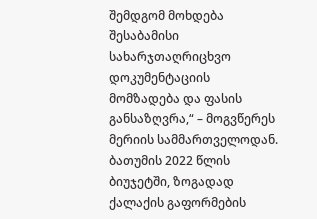შემდგომ მოხდება შესაბამისი სახარჯთაღრიცხვო დოკუმენტაციის მომზადება და ფასის განსაზღვრა,“ – მოგვწერეს მერიის სამმართველოდან.
ბათუმის 2022 წლის ბიუჯეტში, ზოგადად ქალაქის გაფორმების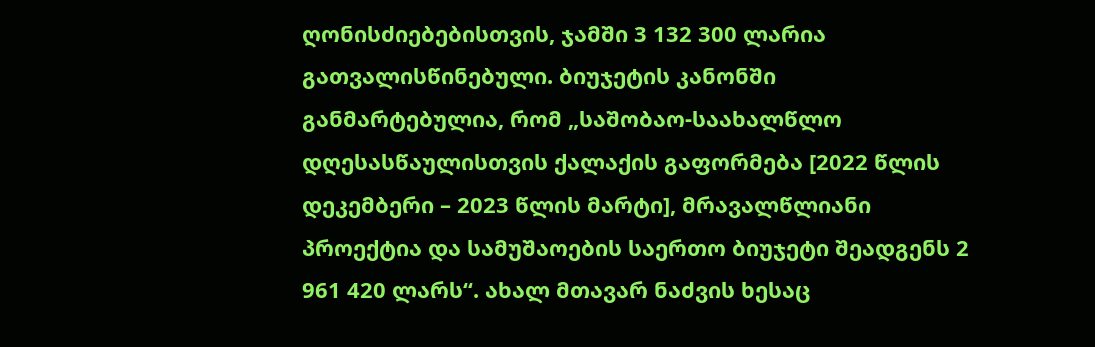ღონისძიებებისთვის, ჯამში 3 132 300 ლარია გათვალისწინებული. ბიუჯეტის კანონში განმარტებულია, რომ „საშობაო-საახალწლო დღესასწაულისთვის ქალაქის გაფორმება [2022 წლის დეკემბერი – 2023 წლის მარტი], მრავალწლიანი პროექტია და სამუშაოების საერთო ბიუჯეტი შეადგენს 2 961 420 ლარს“. ახალ მთავარ ნაძვის ხესაც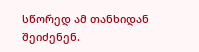სწორედ ამ თანხიდან შეიძენენ.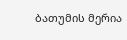ბათუმის მერია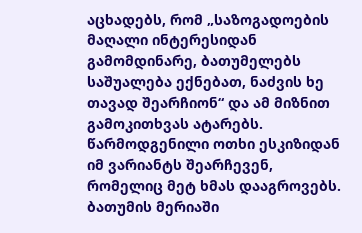აცხადებს, რომ „საზოგადოების მაღალი ინტერესიდან გამომდინარე, ბათუმელებს საშუალება ექნებათ, ნაძვის ხე თავად შეარჩიონ“ და ამ მიზნით გამოკითხვას ატარებს. წარმოდგენილი ოთხი ესკიზიდან იმ ვარიანტს შეარჩევენ, რომელიც მეტ ხმას დააგროვებს.
ბათუმის მერიაში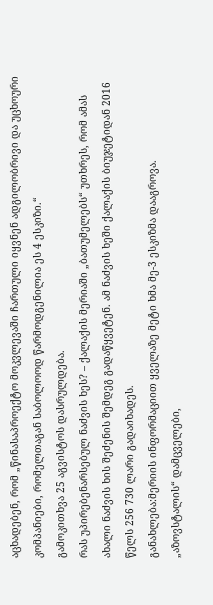აცხადებენ, რომ „წინასაპროექტო მოკვლევაში ჩართული იყვნენ ადგილობრივი და უცხოური კომპანიები, რომელთაგან საბოლოოდ წარმოდგენილია ეს 4 ესკიზი.“
გამოკითხვა 25 აგვისტოს დასრულდება.
რას უპირებენარსებულ ნაძვის ხეს? – ქალაქის მერიაში „ბათუმელებს“ უთხრეს, რომ ამას ახალი ნაძვის ხის შეძენის შემდეგ გადაწყვეტენ. ამ ნაძვის ხეში ქალაქის ბიუჯეტიდან 2016 წელს 256 730 ლარი გადაიხადეს.
განახლება:მერიის ინფორმაციით ყველაზე მეტი ხმა მე-3 ესკიზმა დააგროვა.
„აზოვსტალის“ დამცველები,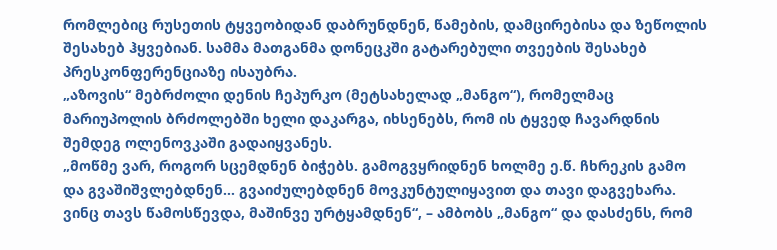რომლებიც რუსეთის ტყვეობიდან დაბრუნდნენ, წამების, დამცირებისა და ზეწოლის შესახებ ჰყვებიან. სამმა მათგანმა დონეცკში გატარებული თვეების შესახებ პრესკონფერენციაზე ისაუბრა.
„აზოვის“ მებრძოლი დენის ჩეპურკო (მეტსახელად „მანგო“), რომელმაც მარიუპოლის ბრძოლებში ხელი დაკარგა, იხსენებს, რომ ის ტყვედ ჩავარდნის შემდეგ ოლენოვკაში გადაიყვანეს.
„მოწმე ვარ, როგორ სცემდნენ ბიჭებს. გამოგვყრიდნენ ხოლმე ე.წ. ჩხრეკის გამო და გვაშიშვლებდნენ… გვაიძულებდნენ მოვკუნტულიყავით და თავი დაგვეხარა. ვინც თავს წამოსწევდა, მაშინვე ურტყამდნენ“, – ამბობს „მანგო“ და დასძენს, რომ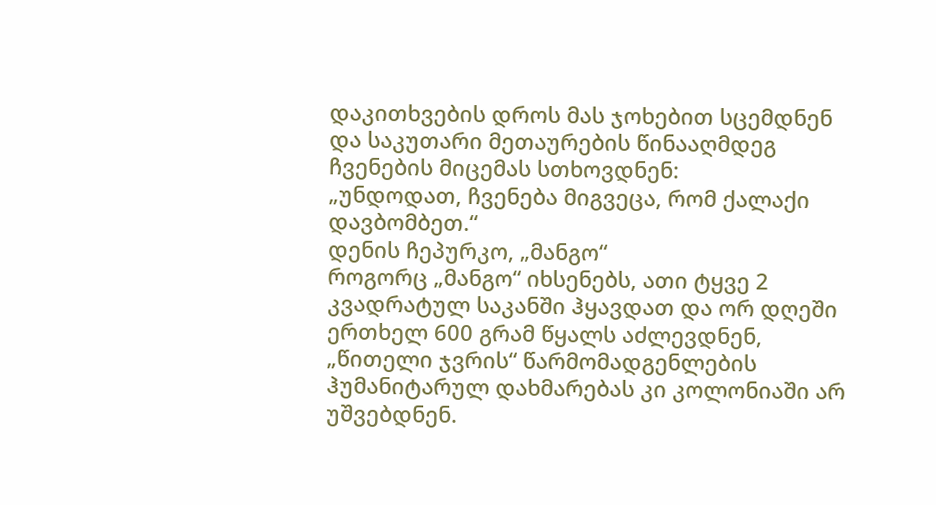დაკითხვების დროს მას ჯოხებით სცემდნენ და საკუთარი მეთაურების წინააღმდეგ ჩვენების მიცემას სთხოვდნენ:
„უნდოდათ, ჩვენება მიგვეცა, რომ ქალაქი დავბომბეთ.“
დენის ჩეპურკო, „მანგო“
როგორც „მანგო“ იხსენებს, ათი ტყვე 2 კვადრატულ საკანში ჰყავდათ და ორ დღეში ერთხელ 600 გრამ წყალს აძლევდნენ, „წითელი ჯვრის“ წარმომადგენლების ჰუმანიტარულ დახმარებას კი კოლონიაში არ უშვებდნენ.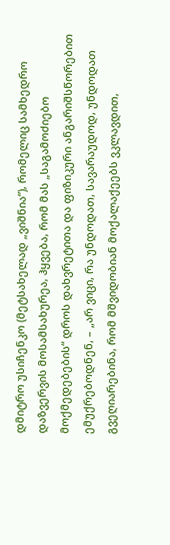დმიტრო უსიჩენკო (მეტსახელად „ვიშნია“), რომელიც სამხედრო დაზვერვის მოსამსახურეა, ჰყვება, რომ მას „საგამოძიებო მოქმედებების“ დროს დახვრეტითა და ფიზიკური ანგარიშსწორებით ემუქრებოდნენ, – „არ ვიცი, რა უნდოდათ, სავარაუდოდ, უნდოდათ გვეღიარებინა, რომ მშვიდობიან მოქალაქეებს ვკლავდით,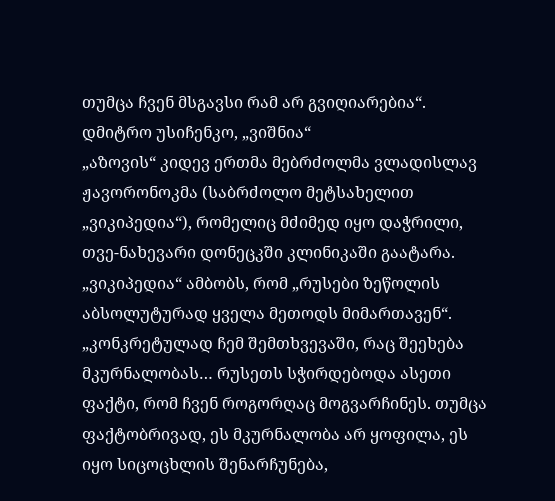თუმცა ჩვენ მსგავსი რამ არ გვიღიარებია“.
დმიტრო უსიჩენკო, „ვიშნია“
„აზოვის“ კიდევ ერთმა მებრძოლმა ვლადისლავ ჟავორონოკმა (საბრძოლო მეტსახელით „ვიკიპედია“), რომელიც მძიმედ იყო დაჭრილი, თვე-ნახევარი დონეცკში კლინიკაში გაატარა.
„ვიკიპედია“ ამბობს, რომ „რუსები ზეწოლის აბსოლუტურად ყველა მეთოდს მიმართავენ“.
„კონკრეტულად ჩემ შემთხვევაში, რაც შეეხება მკურნალობას… რუსეთს სჭირდებოდა ასეთი ფაქტი, რომ ჩვენ როგორღაც მოგვარჩინეს. თუმცა ფაქტობრივად, ეს მკურნალობა არ ყოფილა, ეს იყო სიცოცხლის შენარჩუნება,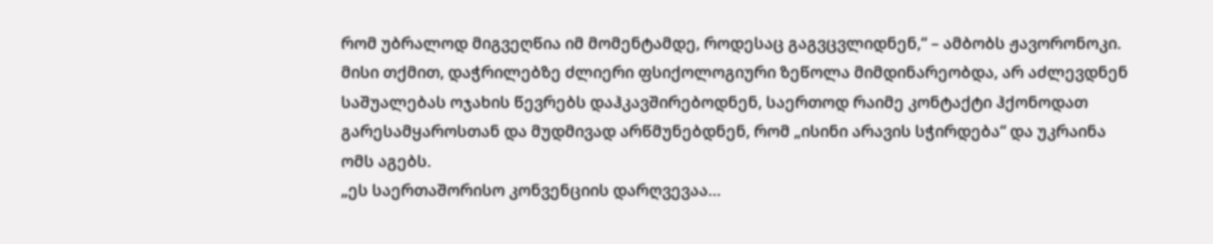რომ უბრალოდ მიგვეღწია იმ მომენტამდე, როდესაც გაგვცვლიდნენ,“ – ამბობს ჟავორონოკი.
მისი თქმით, დაჭრილებზე ძლიერი ფსიქოლოგიური ზეწოლა მიმდინარეობდა, არ აძლევდნენ საშუალებას ოჯახის წევრებს დაჰკავშირებოდნენ, საერთოდ რაიმე კონტაქტი ჰქონოდათ გარესამყაროსთან და მუდმივად არწმუნებდნენ, რომ „ისინი არავის სჭირდება“ და უკრაინა ომს აგებს.
„ეს საერთაშორისო კონვენციის დარღვევაა…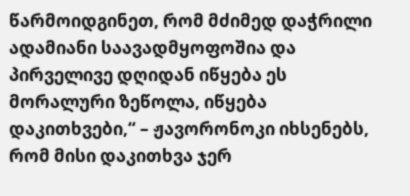წარმოიდგინეთ, რომ მძიმედ დაჭრილი ადამიანი საავადმყოფოშია და პირველივე დღიდან იწყება ეს მორალური ზეწოლა, იწყება დაკითხვები,“ – ჟავორონოკი იხსენებს, რომ მისი დაკითხვა ჯერ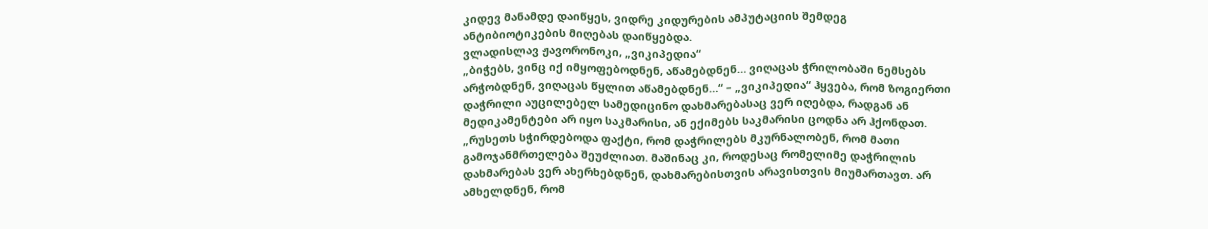კიდევ მანამდე დაიწყეს, ვიდრე კიდურების ამპუტაციის შემდეგ ანტიბიოტიკების მიღებას დაიწყებდა.
ვლადისლავ ჟავორონოკი, „ვიკიპედია“
„ბიჭებს, ვინც იქ იმყოფებოდნენ, აწამებდნენ… ვიღაცას ჭრილობაში ნემსებს არჭობდნენ, ვიღაცას წყლით აწამებდნენ…“ – „ვიკიპედია“ ჰყვება, რომ ზოგიერთი დაჭრილი აუცილებელ სამედიცინო დახმარებასაც ვერ იღებდა, რადგან ან მედიკამენტები არ იყო საკმარისი, ან ექიმებს საკმარისი ცოდნა არ ჰქონდათ.
„რუსეთს სჭირდებოდა ფაქტი, რომ დაჭრილებს მკურნალობენ, რომ მათი გამოჯანმრთელება შეუძლიათ. მაშინაც კი, როდესაც რომელიმე დაჭრილის დახმარებას ვერ ახერხებდნენ, დახმარებისთვის არავისთვის მიუმართავთ. არ ამხელდნენ, რომ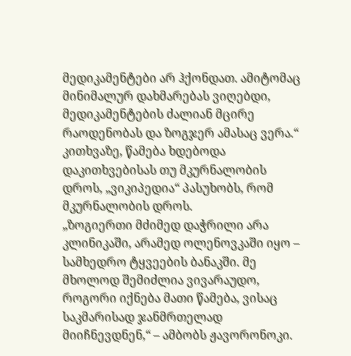მედიკამენტები არ ჰქონდათ. ამიტომაც მინიმალურ დახმარებას ვიღებდი, მედიკამენტების ძალიან მცირე რაოდენობას და ზოგჯერ ამასაც ვერა.“
კითხვაზე, წამება ხდებოდა დაკითხვებისას თუ მკურნალობის დროს, „ვიკიპედია“ პასუხობს, რომ მკურნალობის დროს.
„ზოგიერთი მძიმედ დაჭრილი არა კლინიკაში, არამედ ოლენოვკაში იყო – სამხედრო ტყვეების ბანაკში. მე მხოლოდ შემიძლია ვივარაუდო, როგორი იქნება მათი წამება, ვისაც საკმარისად ჯანმრთელად მიიჩნევდნენ,“ – ამბობს ჟავორონოკი.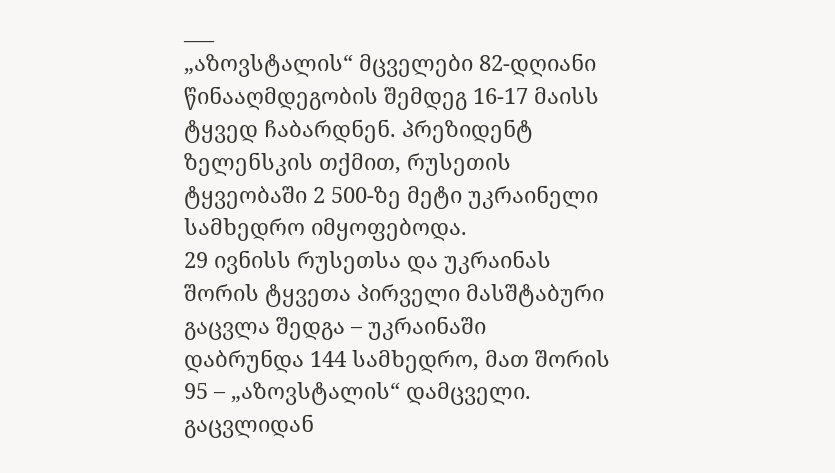___
„აზოვსტალის“ მცველები 82-დღიანი წინააღმდეგობის შემდეგ 16-17 მაისს ტყვედ ჩაბარდნენ. პრეზიდენტ ზელენსკის თქმით, რუსეთის ტყვეობაში 2 500-ზე მეტი უკრაინელი სამხედრო იმყოფებოდა.
29 ივნისს რუსეთსა და უკრაინას შორის ტყვეთა პირველი მასშტაბური გაცვლა შედგა – უკრაინაში დაბრუნდა 144 სამხედრო, მათ შორის 95 – „აზოვსტალის“ დამცველი.
გაცვლიდან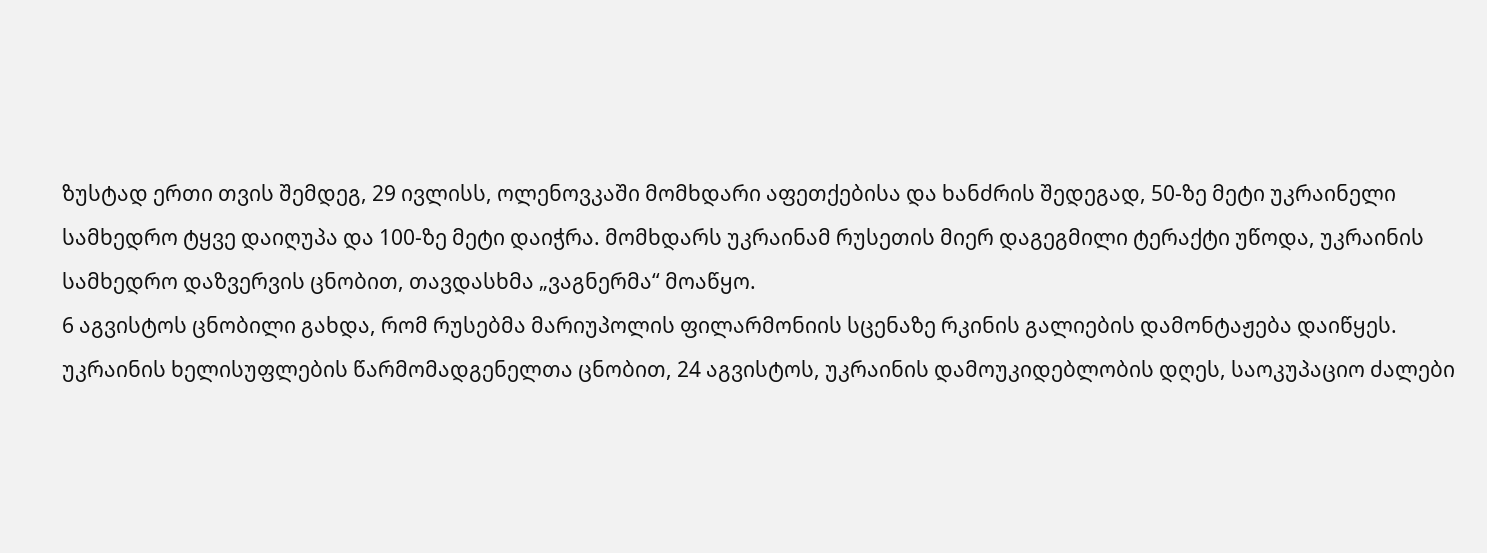ზუსტად ერთი თვის შემდეგ, 29 ივლისს, ოლენოვკაში მომხდარი აფეთქებისა და ხანძრის შედეგად, 50-ზე მეტი უკრაინელი სამხედრო ტყვე დაიღუპა და 100-ზე მეტი დაიჭრა. მომხდარს უკრაინამ რუსეთის მიერ დაგეგმილი ტერაქტი უწოდა, უკრაინის სამხედრო დაზვერვის ცნობით, თავდასხმა „ვაგნერმა“ მოაწყო.
6 აგვისტოს ცნობილი გახდა, რომ რუსებმა მარიუპოლის ფილარმონიის სცენაზე რკინის გალიების დამონტაჟება დაიწყეს. უკრაინის ხელისუფლების წარმომადგენელთა ცნობით, 24 აგვისტოს, უკრაინის დამოუკიდებლობის დღეს, საოკუპაციო ძალები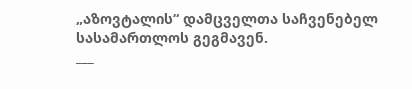„აზოვტალის“ დამცველთა საჩვენებელ სასამართლოს გეგმავენ.
___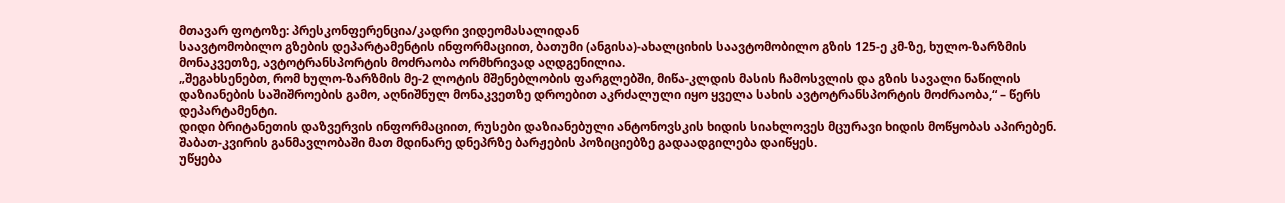მთავარ ფოტოზე: პრესკონფერენცია/კადრი ვიდეომასალიდან
საავტომობილო გზების დეპარტამენტის ინფორმაციით, ბათუმი (ანგისა)-ახალციხის საავტომობილო გზის 125-ე კმ-ზე, ხულო-ზარზმის მონაკვეთზე, ავტოტრანსპორტის მოძრაობა ორმხრივად აღდგენილია.
„შეგახსენებთ, რომ ხულო-ზარზმის მე-2 ლოტის მშენებლობის ფარგლებში, მიწა-კლდის მასის ჩამოსვლის და გზის სავალი ნაწილის დაზიანების საშიშროების გამო, აღნიშნულ მონაკვეთზე დროებით აკრძალული იყო ყველა სახის ავტოტრანსპორტის მოძრაობა,“ – წერს დეპარტამენტი.
დიდი ბრიტანეთის დაზვერვის ინფორმაციით, რუსები დაზიანებული ანტონოვსკის ხიდის სიახლოვეს მცურავი ხიდის მოწყობას აპირებენ. შაბათ-კვირის განმავლობაში მათ მდინარე დნეპრზე ბარჟების პოზიციებზე გადაადგილება დაიწყეს.
უწყება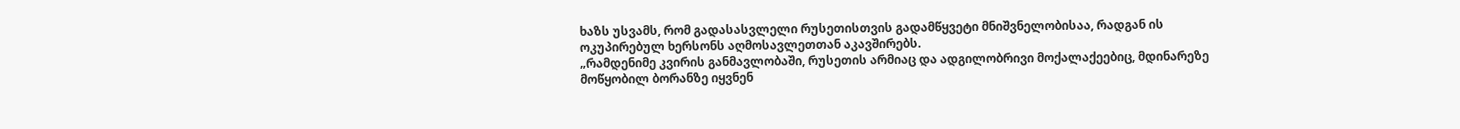ხაზს უსვამს, რომ გადასასვლელი რუსეთისთვის გადამწყვეტი მნიშვნელობისაა, რადგან ის ოკუპირებულ ხერსონს აღმოსავლეთთან აკავშირებს.
„რამდენიმე კვირის განმავლობაში, რუსეთის არმიაც და ადგილობრივი მოქალაქეებიც, მდინარეზე მოწყობილ ბორანზე იყვნენ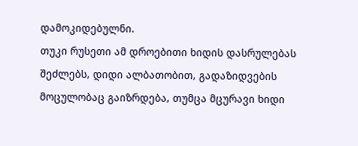დამოკიდებულნი.
თუკი რუსეთი ამ დროებითი ხიდის დასრულებას შეძლებს, დიდი ალბათობით, გადაზიდვების მოცულობაც გაიზრდება, თუმცა მცურავი ხიდი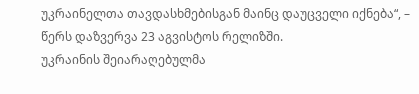უკრაინელთა თავდასხმებისგან მაინც დაუცველი იქნება“, – წერს დაზვერვა 23 აგვისტოს რელიზში.
უკრაინის შეიარაღებულმა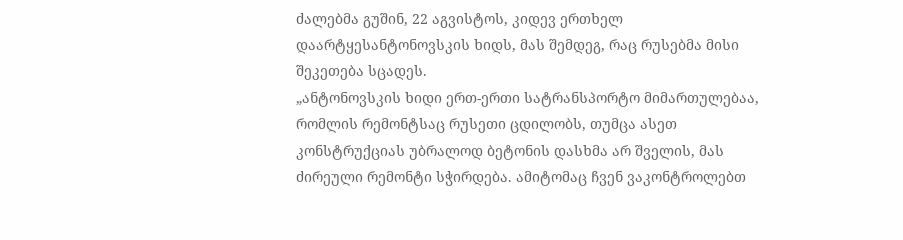ძალებმა გუშინ, 22 აგვისტოს, კიდევ ერთხელ დაარტყესანტონოვსკის ხიდს, მას შემდეგ, რაც რუსებმა მისი შეკეთება სცადეს.
„ანტონოვსკის ხიდი ერთ-ერთი სატრანსპორტო მიმართულებაა, რომლის რემონტსაც რუსეთი ცდილობს, თუმცა ასეთ კონსტრუქციას უბრალოდ ბეტონის დასხმა არ შველის, მას ძირეული რემონტი სჭირდება. ამიტომაც ჩვენ ვაკონტროლებთ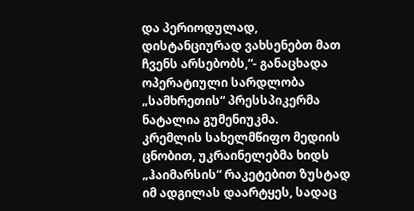და პერიოდულად, დისტანციურად ვახსენებთ მათ ჩვენს არსებობს,“- განაცხადა ოპერატიული სარდლობა „სამხრეთის“ პრესსპიკერმა ნატალია გუმენიუკმა.
კრემლის სახელმწიფო მედიის ცნობით, უკრაინელებმა ხიდს „ჰაიმარსის“ რაკეტებით ზუსტად იმ ადგილას დაარტყეს, სადაც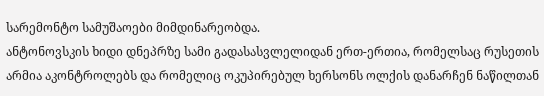სარემონტო სამუშაოები მიმდინარეობდა.
ანტონოვსკის ხიდი დნეპრზე სამი გადასასვლელიდან ერთ-ერთია, რომელსაც რუსეთის არმია აკონტროლებს და რომელიც ოკუპირებულ ხერსონს ოლქის დანარჩენ ნაწილთან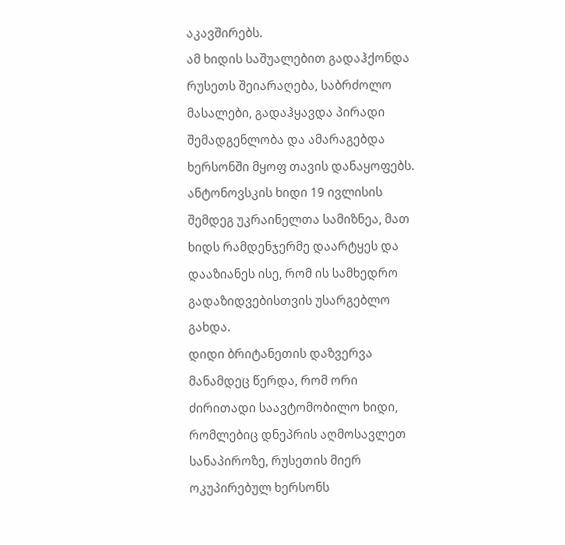აკავშირებს.
ამ ხიდის საშუალებით გადაჰქონდა რუსეთს შეიარაღება, საბრძოლო მასალები, გადაჰყავდა პირადი შემადგენლობა და ამარაგებდა ხერსონში მყოფ თავის დანაყოფებს.
ანტონოვსკის ხიდი 19 ივლისის შემდეგ უკრაინელთა სამიზნეა, მათ ხიდს რამდენჯერმე დაარტყეს და დააზიანეს ისე, რომ ის სამხედრო გადაზიდვებისთვის უსარგებლო გახდა.
დიდი ბრიტანეთის დაზვერვა მანამდეც წერდა, რომ ორი ძირითადი საავტომობილო ხიდი, რომლებიც დნეპრის აღმოსავლეთ სანაპიროზე, რუსეთის მიერ ოკუპირებულ ხერსონს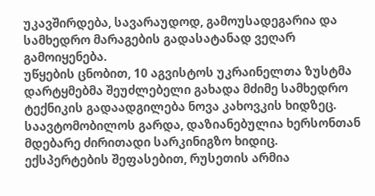უკავშირდება, სავარაუდოდ, გამოუსადეგარია და სამხედრო მარაგების გადასატანად ვეღარ გამოიყენება.
უწყების ცნობით, 10 აგვისტოს უკრაინელთა ზუსტმა დარტყმებმა შეუძლებელი გახადა მძიმე სამხედრო ტექნიკის გადაადგილება ნოვა კახოვკის ხიდზეც. საავტომობილოს გარდა, დაზიანებულია ხერსონთან მდებარე ძირითადი სარკინიგზო ხიდიც.
ექსპერტების შეფასებით, რუსეთის არმია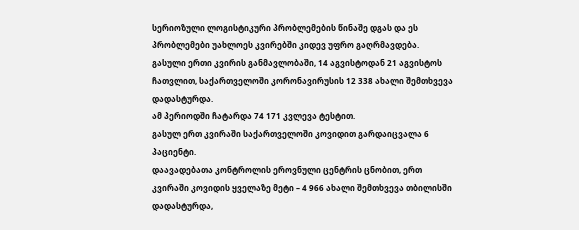სერიოზული ლოგისტიკური პრობლემების წინაშე დგას და ეს პრობლემები უახლოეს კვირებში კიდევ უფრო გაღრმავდება.
გასული ერთი კვირის განმავლობაში, 14 აგვისტოდან 21 აგვისტოს ჩათვლით, საქართველოში კორონავირუსის 12 338 ახალი შემთხვევა დადასტურდა.
ამ პერიოდში ჩატარდა 74 171 კვლევა ტესტით.
გასულ ერთ კვირაში საქართველოში კოვიდით გარდაიცვალა 6 პაციენტი.
დაავადებათა კონტროლის ეროვნული ცენტრის ცნობით, ერთ კვირაში კოვიდის ყველაზე მეტი – 4 966 ახალი შემთხვევა თბილისში დადასტურდა,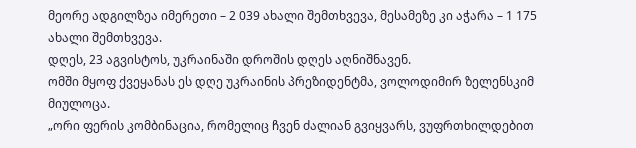მეორე ადგილზეა იმერეთი – 2 039 ახალი შემთხვევა, მესამეზე კი აჭარა – 1 175 ახალი შემთხვევა.
დღეს, 23 აგვისტოს, უკრაინაში დროშის დღეს აღნიშნავენ.
ომში მყოფ ქვეყანას ეს დღე უკრაინის პრეზიდენტმა, ვოლოდიმირ ზელენსკიმ მიულოცა.
„ორი ფერის კომბინაცია, რომელიც ჩვენ ძალიან გვიყვარს, ვუფრთხილდებით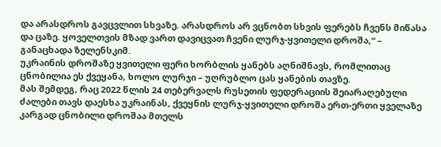და არასდროს გავცვლით სხვაზე. არასდროს არ ვცნობთ სხვის ფერებს ჩვენს მიწასა და ცაზე. ყოველთვის მზად ვართ დავიცვათ ჩვენი ლურჯ-ყვითელი დროშა,“ – განაცხადა ზელენსკიმ.
უკრაინის დროშაზე ყვითელი ფერი ხორბლის ყანებს აღნიშნავს, რომლითაც ცნობილია ეს ქვეყანა, ხოლო ლურჯი – უღრუბლო ცას ყანების თავზე.
მას შემდეგ, რაც 2022 წლის 24 თებერვალს რუსეთის ფედერაციის შეიარაღებული ძალები თავს დაესხა უკრაინას, ქვეყნის ლურჯ-ყვითელი დროშა ერთ-ერთი ყველაზე კარგად ცნობილი დროშაა მთელს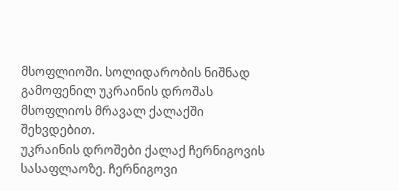მსოფლიოში. სოლიდარობის ნიშნად გამოფენილ უკრაინის დროშას მსოფლიოს მრავალ ქალაქში შეხვდებით.
უკრაინის დროშები ქალაქ ჩერნიგოვის სასაფლაოზე. ჩერნიგოვი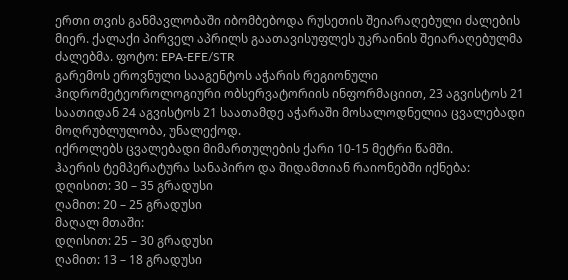ერთი თვის განმავლობაში იბომბებოდა რუსეთის შეიარაღებული ძალების მიერ. ქალაქი პირველ აპრილს გაათავისუფლეს უკრაინის შეიარაღებულმა ძალებმა. ფოტო: EPA-EFE/STR
გარემოს ეროვნული სააგენტოს აჭარის რეგიონული ჰიდრომეტეოროლოგიური ობსერვატორიის ინფორმაციით, 23 აგვისტოს 21 საათიდან 24 აგვისტოს 21 საათამდე აჭარაში მოსალოდნელია ცვალებადი მოღრუბლულობა, უნალექოდ.
იქროლებს ცვალებადი მიმართულების ქარი 10-15 მეტრი წამში.
ჰაერის ტემპერატურა სანაპირო და შიდამთიან რაიონებში იქნება:
დღისით: 30 – 35 გრადუსი
ღამით: 20 – 25 გრადუსი
მაღალ მთაში:
დღისით: 25 – 30 გრადუსი
ღამით: 13 – 18 გრადუსი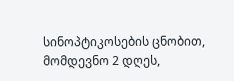სინოპტიკოსების ცნობით, მომდევნო 2 დღეს,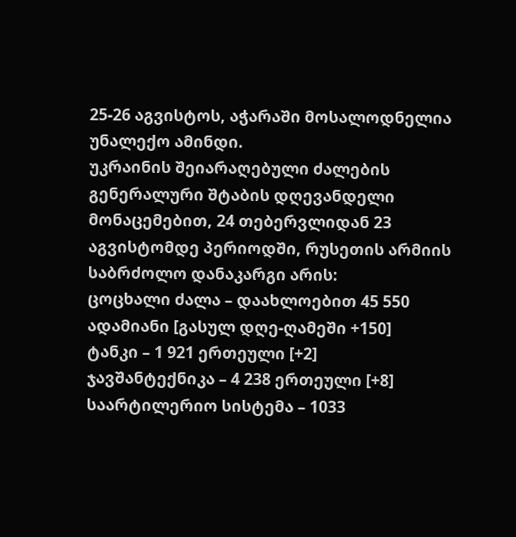25-26 აგვისტოს, აჭარაში მოსალოდნელია უნალექო ამინდი.
უკრაინის შეიარაღებული ძალების გენერალური შტაბის დღევანდელი მონაცემებით, 24 თებერვლიდან 23 აგვისტომდე პერიოდში, რუსეთის არმიის საბრძოლო დანაკარგი არის:
ცოცხალი ძალა – დაახლოებით 45 550 ადამიანი [გასულ დღე-ღამეში +150]
ტანკი – 1 921 ერთეული [+2]
ჯავშანტექნიკა – 4 238 ერთეული [+8]
საარტილერიო სისტემა – 1033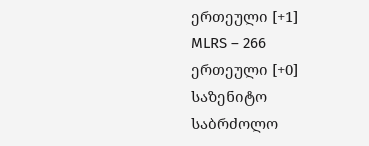ერთეული [+1]
MLRS – 266 ერთეული [+0]
საზენიტო საბრძოლო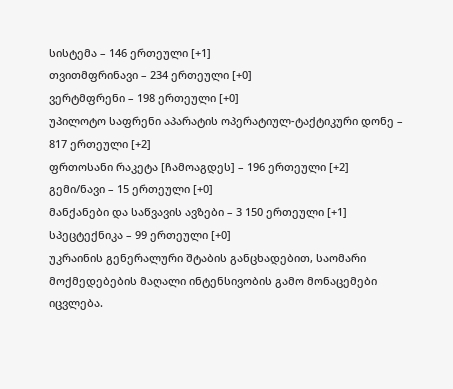სისტემა – 146 ერთეული [+1]
თვითმფრინავი – 234 ერთეული [+0]
ვერტმფრენი – 198 ერთეული [+0]
უპილოტო საფრენი აპარატის ოპერატიულ-ტაქტიკური დონე – 817 ერთეული [+2]
ფრთოსანი რაკეტა [ჩამოაგდეს] – 196 ერთეული [+2]
გემი/ნავი – 15 ერთეული [+0]
მანქანები და საწვავის ავზები – 3 150 ერთეული [+1]
სპეცტექნიკა – 99 ერთეული [+0]
უკრაინის გენერალური შტაბის განცხადებით, საომარი მოქმედებების მაღალი ინტენსივობის გამო მონაცემები იცვლება.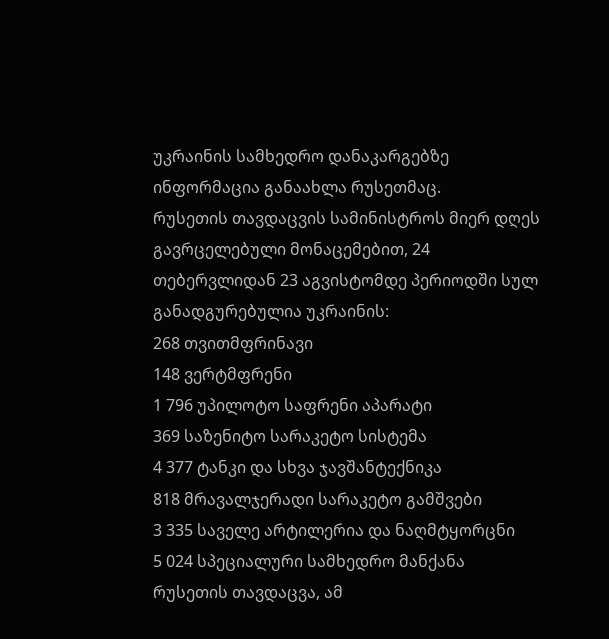უკრაინის სამხედრო დანაკარგებზე ინფორმაცია განაახლა რუსეთმაც.
რუსეთის თავდაცვის სამინისტროს მიერ დღეს გავრცელებული მონაცემებით, 24 თებერვლიდან 23 აგვისტომდე პერიოდში სულ განადგურებულია უკრაინის:
268 თვითმფრინავი
148 ვერტმფრენი
1 796 უპილოტო საფრენი აპარატი
369 საზენიტო სარაკეტო სისტემა
4 377 ტანკი და სხვა ჯავშანტექნიკა
818 მრავალჯერადი სარაკეტო გამშვები
3 335 საველე არტილერია და ნაღმტყორცნი
5 024 სპეციალური სამხედრო მანქანა
რუსეთის თავდაცვა, ამ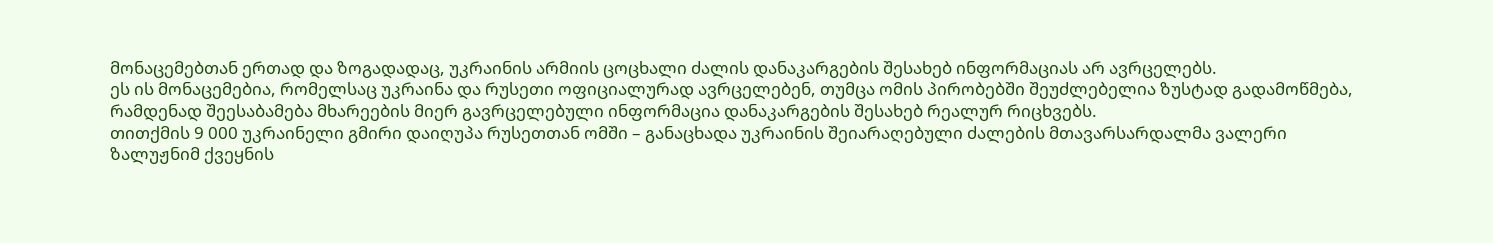მონაცემებთან ერთად და ზოგადადაც, უკრაინის არმიის ცოცხალი ძალის დანაკარგების შესახებ ინფორმაციას არ ავრცელებს.
ეს ის მონაცემებია, რომელსაც უკრაინა და რუსეთი ოფიციალურად ავრცელებენ, თუმცა ომის პირობებში შეუძლებელია ზუსტად გადამოწმება, რამდენად შეესაბამება მხარეების მიერ გავრცელებული ინფორმაცია დანაკარგების შესახებ რეალურ რიცხვებს.
თითქმის 9 000 უკრაინელი გმირი დაიღუპა რუსეთთან ომში – განაცხადა უკრაინის შეიარაღებული ძალების მთავარსარდალმა ვალერი ზალუჟნიმ ქვეყნის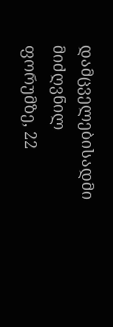დამცველებისადმი მიძღვნილ ფორუმზე, 22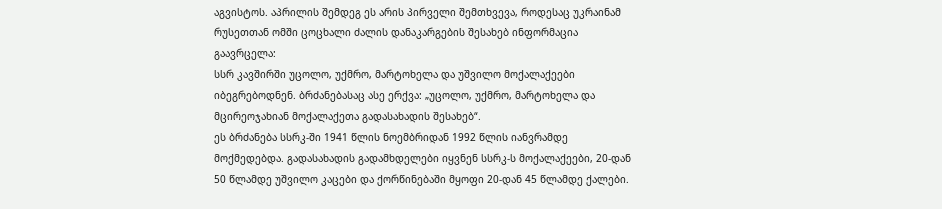აგვისტოს. აპრილის შემდეგ ეს არის პირველი შემთხვევა, როდესაც უკრაინამ რუსეთთან ომში ცოცხალი ძალის დანაკარგების შესახებ ინფორმაცია გაავრცელა:
სსრ კავშირში უცოლო, უქმრო, მარტოხელა და უშვილო მოქალაქეები იბეგრებოდნენ. ბრძანებასაც ასე ერქვა: „უცოლო, უქმრო, მარტოხელა და მცირეოჯახიან მოქალაქეთა გადასახადის შესახებ“.
ეს ბრძანება სსრკ-ში 1941 წლის ნოემბრიდან 1992 წლის იანვრამდე მოქმედებდა. გადასახადის გადამხდელები იყვნენ სსრკ-ს მოქალაქეები, 20-დან 50 წლამდე უშვილო კაცები და ქორწინებაში მყოფი 20-დან 45 წლამდე ქალები.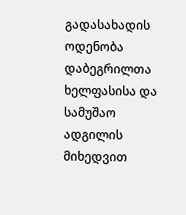გადასახადის ოდენობა დაბეგრილთა ხელფასისა და სამუშაო ადგილის მიხედვით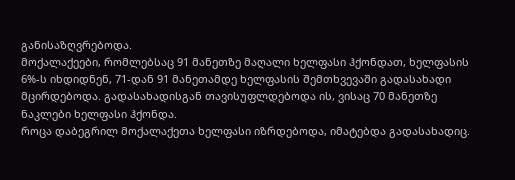განისაზღვრებოდა.
მოქალაქეები, რომლებსაც 91 მანეთზე მაღალი ხელფასი ჰქონდათ, ხელფასის 6%-ს იხდიდნენ, 71-დან 91 მანეთამდე ხელფასის შემთხვევაში გადასახადი მცირდებოდა. გადასახადისგან თავისუფლდებოდა ის, ვისაც 70 მანეთზე ნაკლები ხელფასი ჰქონდა.
როცა დაბეგრილ მოქალაქეთა ხელფასი იზრდებოდა, იმატებდა გადასახადიც.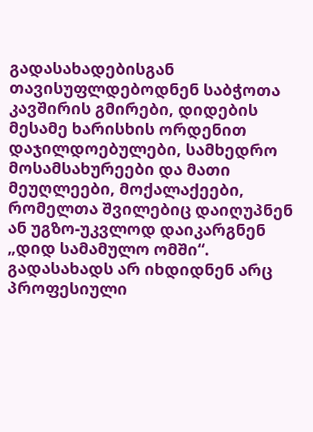გადასახადებისგან თავისუფლდებოდნენ საბჭოთა კავშირის გმირები, დიდების მესამე ხარისხის ორდენით დაჯილდოებულები, სამხედრო მოსამსახურეები და მათი მეუღლეები, მოქალაქეები, რომელთა შვილებიც დაიღუპნენ ან უგზო-უკვლოდ დაიკარგნენ „დიდ სამამულო ომში“. გადასახადს არ იხდიდნენ არც პროფესიული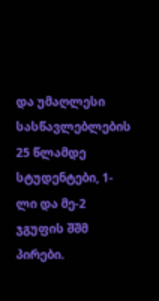და უმაღლესი სასწავლებლების 25 წლამდე სტუდენტები, 1-ლი და მე-2 ჯგუფის შშმ პირები.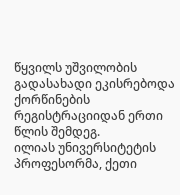წყვილს უშვილობის გადასახადი ეკისრებოდა ქორწინების რეგისტრაციიდან ერთი წლის შემდეგ.
ილიას უნივერსიტეტის პროფესორმა, ქეთი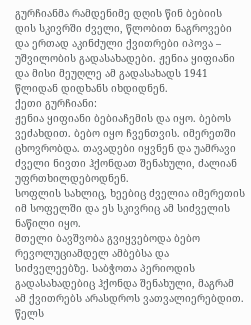გურჩიანმა რამდენიმე დღის წინ ბებიის დის სკივრში ძველი, წლობით ნაგროვები და ერთად აკინძული ქვითრები იპოვა – უშვილობის გადასახადები. ჟენია ყიფიანი და მისი მეუღლე ამ გადასახადს 1941 წლიდან დიდხანს იხდიდნენ.
ქეთი გურჩიანი:
ჟენია ყიფიანი ბებიაჩემის და იყო. ბებოს ვეძახდით. ბებო იყო ჩვენთვის. იმერეთში ცხოვრობდა. თავადები იყვნენ და უამრავი ძველი ნივთი ჰქონდათ შენახული, ძალიან უფრთხილდებოდნენ.
სოფლის სახლიც, ხეებიც ძველია იმერეთის იმ სოფელში და ეს სკივრიც ამ სიძველის ნაწილი იყო.
მთელი ბავშვობა გვიყვებოდა ბებო რევოლუციამდელ ამბებსა და სიძველეებზე. საბჭოთა პერიოდის გადასახადებიც ჰქონდა შენახული, მაგრამ ამ ქვითრებს არასდროს ვათვალიერებდით. წელს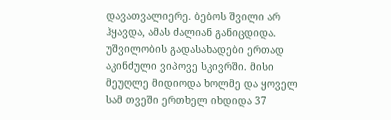დავათვალიერე. ბებოს შვილი არ ჰყავდა, ამას ძალიან განიცდიდა.
უშვილობის გადასახადები ერთად აკინძული ვიპოვე სკივრში. მისი მეუღლე მიდიოდა ხოლმე და ყოველ სამ თვეში ერთხელ იხდიდა 37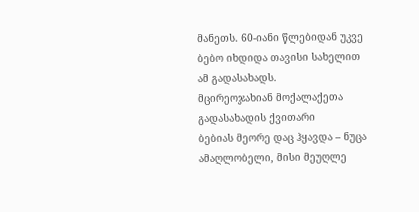მანეთს. 60-იანი წლებიდან უკვე ბებო იხდიდა თავისი სახელით ამ გადასახადს.
მცირეოჯახიან მოქალაქეთა გადასახადის ქვითარი
ბებიას მეორე დაც ჰყავდა – ნუცა ამაღლობელი, მისი მეუღლე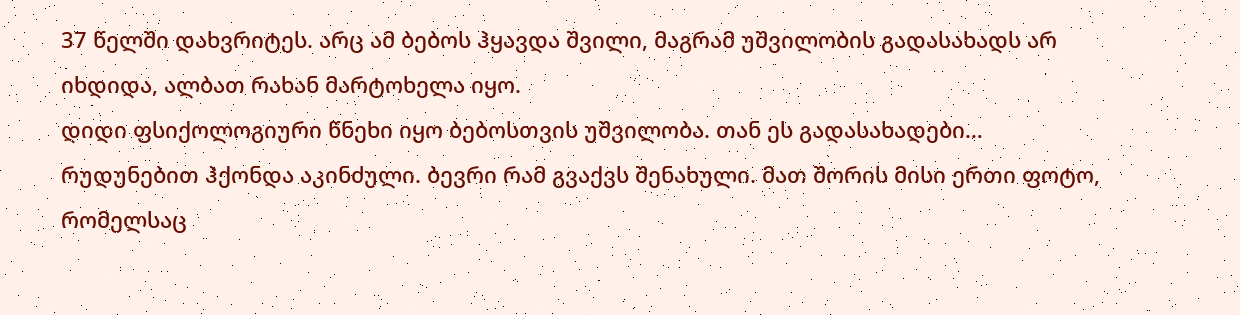37 წელში დახვრიტეს. არც ამ ბებოს ჰყავდა შვილი, მაგრამ უშვილობის გადასახადს არ იხდიდა, ალბათ რახან მარტოხელა იყო.
დიდი ფსიქოლოგიური წნეხი იყო ბებოსთვის უშვილობა. თან ეს გადასახადები… რუდუნებით ჰქონდა აკინძული. ბევრი რამ გვაქვს შენახული. მათ შორის მისი ერთი ფოტო, რომელსაც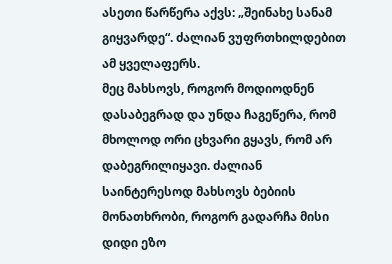ასეთი წარწერა აქვს: „შეინახე სანამ გიყვარდე“. ძალიან ვუფრთხილდებით ამ ყველაფერს.
მეც მახსოვს, როგორ მოდიოდნენ დასაბეგრად და უნდა ჩაგეწერა, რომ მხოლოდ ორი ცხვარი გყავს, რომ არ დაბეგრილიყავი. ძალიან საინტერესოდ მახსოვს ბებიის მონათხრობი, როგორ გადარჩა მისი დიდი ეზო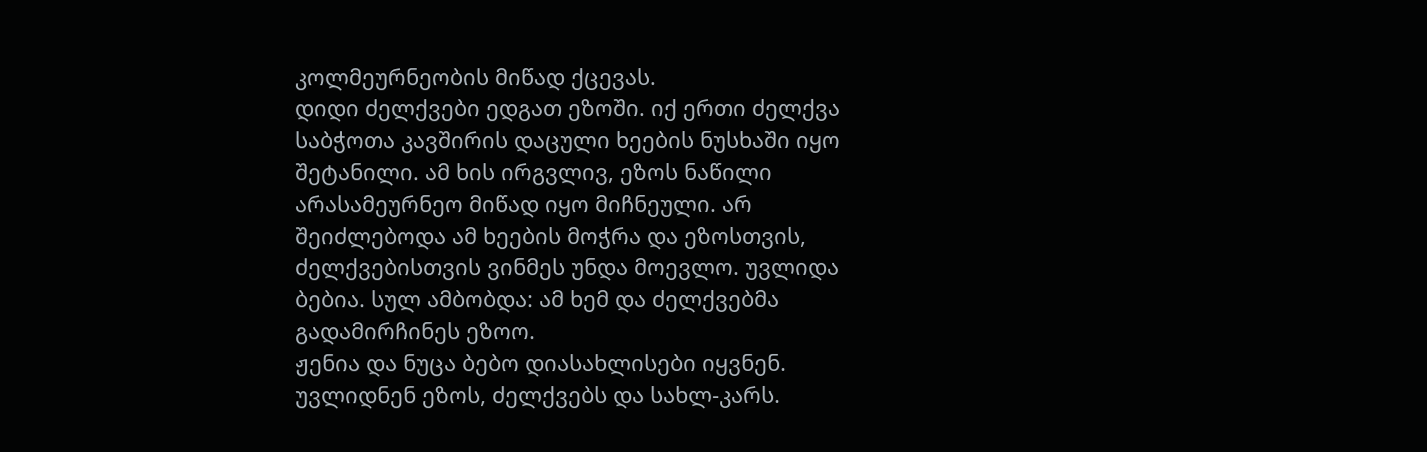კოლმეურნეობის მიწად ქცევას.
დიდი ძელქვები ედგათ ეზოში. იქ ერთი ძელქვა საბჭოთა კავშირის დაცული ხეების ნუსხაში იყო შეტანილი. ამ ხის ირგვლივ, ეზოს ნაწილი არასამეურნეო მიწად იყო მიჩნეული. არ შეიძლებოდა ამ ხეების მოჭრა და ეზოსთვის, ძელქვებისთვის ვინმეს უნდა მოევლო. უვლიდა ბებია. სულ ამბობდა: ამ ხემ და ძელქვებმა გადამირჩინეს ეზოო.
ჟენია და ნუცა ბებო დიასახლისები იყვნენ. უვლიდნენ ეზოს, ძელქვებს და სახლ-კარს.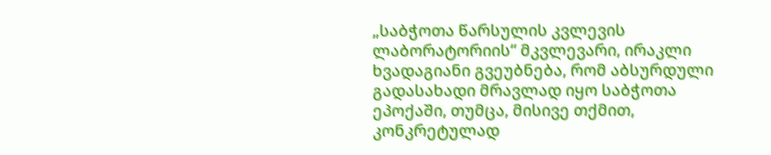„საბჭოთა წარსულის კვლევის ლაბორატორიის“ მკვლევარი, ირაკლი ხვადაგიანი გვეუბნება, რომ აბსურდული გადასახადი მრავლად იყო საბჭოთა ეპოქაში, თუმცა, მისივე თქმით, კონკრეტულად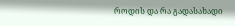როდის და რა გადასახადი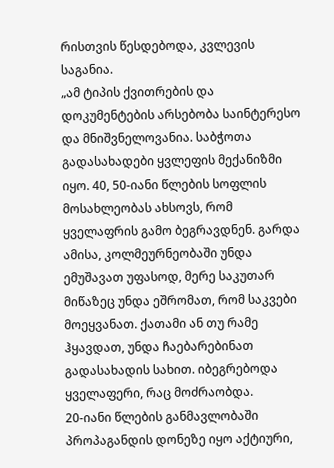რისთვის წესდებოდა, კვლევის საგანია.
„ამ ტიპის ქვითრების და დოკუმენტების არსებობა საინტერესო და მნიშვნელოვანია. საბჭოთა გადასახადები ყვლეფის მექანიზმი იყო. 40, 50-იანი წლების სოფლის მოსახლეობას ახსოვს, რომ ყველაფრის გამო ბეგრავდნენ. გარდა ამისა, კოლმეურნეობაში უნდა ემუშავათ უფასოდ, მერე საკუთარ მიწაზეც უნდა ეშრომათ, რომ საკვები მოეყვანათ. ქათამი ან თუ რამე ჰყავდათ, უნდა ჩაებარებინათ გადასახადის სახით. იბეგრებოდა ყველაფერი, რაც მოძრაობდა.
20-იანი წლების განმავლობაში პროპაგანდის დონეზე იყო აქტიური,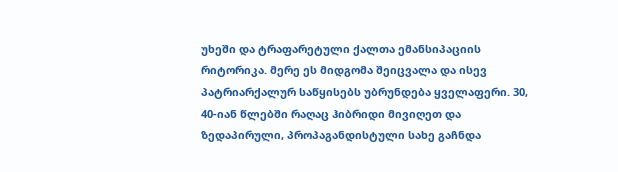უხეში და ტრაფარეტული ქალთა ემანსიპაციის რიტორიკა. მერე ეს მიდგომა შეიცვალა და ისევ პატრიარქალურ საწყისებს უბრუნდება ყველაფერი. 30, 40-იან წლებში რაღაც ჰიბრიდი მივიღეთ და ზედაპირული, პროპაგანდისტული სახე გაჩნდა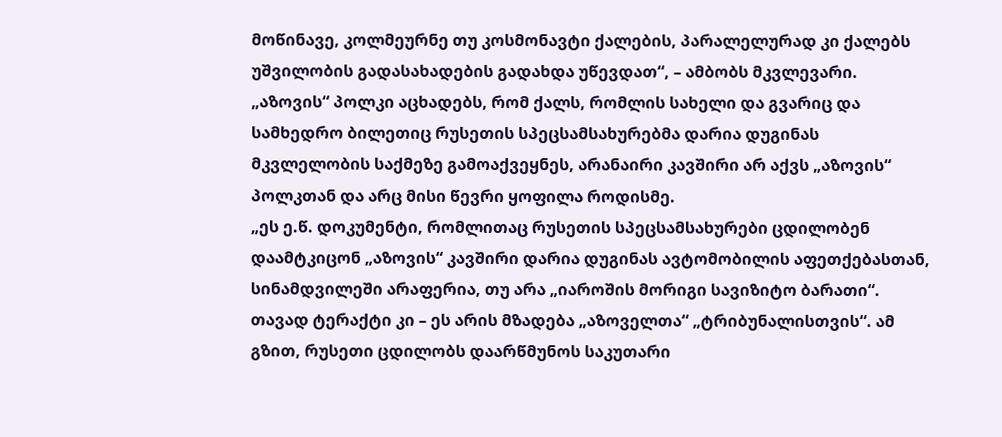მოწინავე, კოლმეურნე თუ კოსმონავტი ქალების, პარალელურად კი ქალებს უშვილობის გადასახადების გადახდა უწევდათ“, – ამბობს მკვლევარი.
„აზოვის“ პოლკი აცხადებს, რომ ქალს, რომლის სახელი და გვარიც და სამხედრო ბილეთიც რუსეთის სპეცსამსახურებმა დარია დუგინას მკვლელობის საქმეზე გამოაქვეყნეს, არანაირი კავშირი არ აქვს „აზოვის“ პოლკთან და არც მისი წევრი ყოფილა როდისმე.
„ეს ე.წ. დოკუმენტი, რომლითაც რუსეთის სპეცსამსახურები ცდილობენ დაამტკიცონ „აზოვის“ კავშირი დარია დუგინას ავტომობილის აფეთქებასთან, სინამდვილეში არაფერია, თუ არა „იაროშის მორიგი სავიზიტო ბარათი“. თავად ტერაქტი კი – ეს არის მზადება „აზოველთა“ „ტრიბუნალისთვის“. ამ გზით, რუსეთი ცდილობს დაარწმუნოს საკუთარი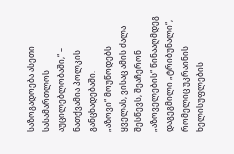საზოგადოება ასეთი სასამართლოს აუცილებლობაში,“ – ნათქვამია პოლკის განცხადებაში.
„აზოვი“ მოუწოდებს ყველას, ვისაც ამის ძალა შესწევს, შეაჩერონ „აზოველების“ წინააღმდეგ დაგეგმილი „ტრიბუნალი“, რომელიც უკრაინის ხელისუფლების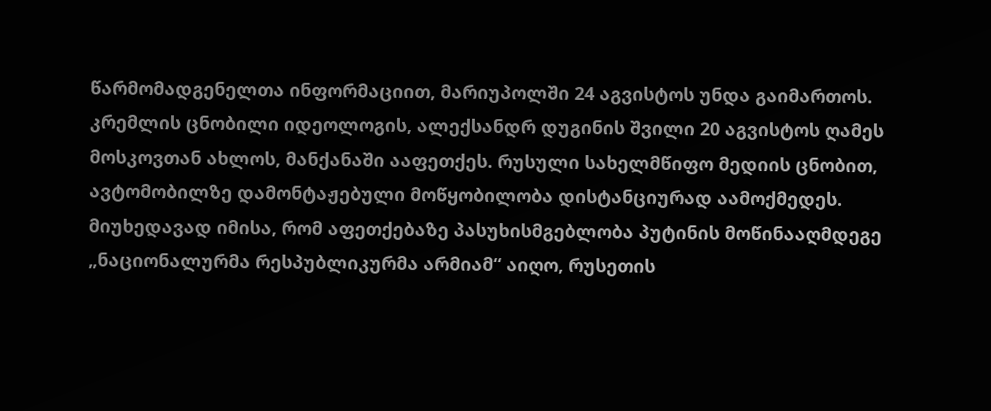წარმომადგენელთა ინფორმაციით, მარიუპოლში 24 აგვისტოს უნდა გაიმართოს.
კრემლის ცნობილი იდეოლოგის, ალექსანდრ დუგინის შვილი 20 აგვისტოს ღამეს მოსკოვთან ახლოს, მანქანაში ააფეთქეს. რუსული სახელმწიფო მედიის ცნობით, ავტომობილზე დამონტაჟებული მოწყობილობა დისტანციურად აამოქმედეს.
მიუხედავად იმისა, რომ აფეთქებაზე პასუხისმგებლობა პუტინის მოწინააღმდეგე „ნაციონალურმა რესპუბლიკურმა არმიამ“ აიღო, რუსეთის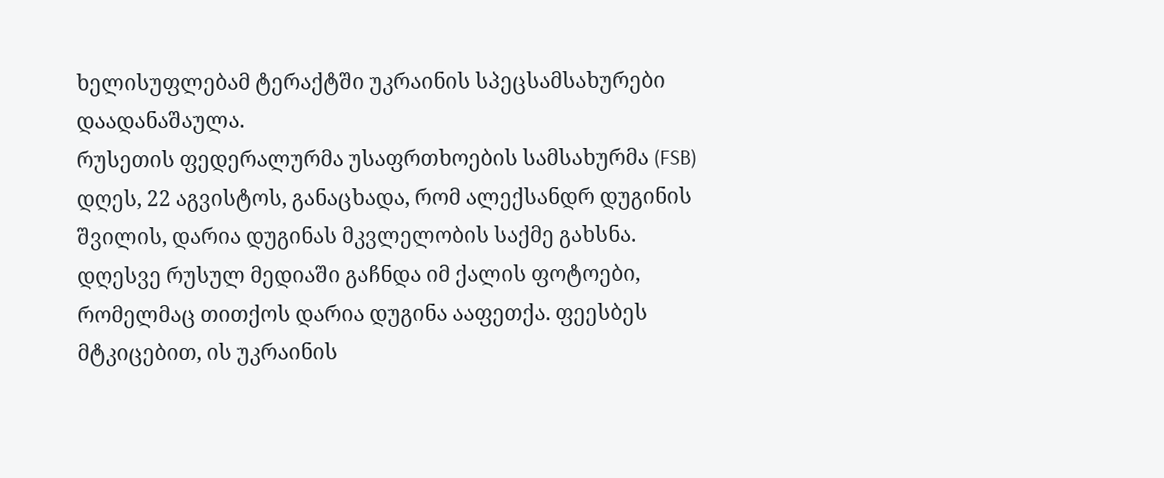ხელისუფლებამ ტერაქტში უკრაინის სპეცსამსახურები დაადანაშაულა.
რუსეთის ფედერალურმა უსაფრთხოების სამსახურმა (FSB) დღეს, 22 აგვისტოს, განაცხადა, რომ ალექსანდრ დუგინის შვილის, დარია დუგინას მკვლელობის საქმე გახსნა.
დღესვე რუსულ მედიაში გაჩნდა იმ ქალის ფოტოები, რომელმაც თითქოს დარია დუგინა ააფეთქა. ფეესბეს მტკიცებით, ის უკრაინის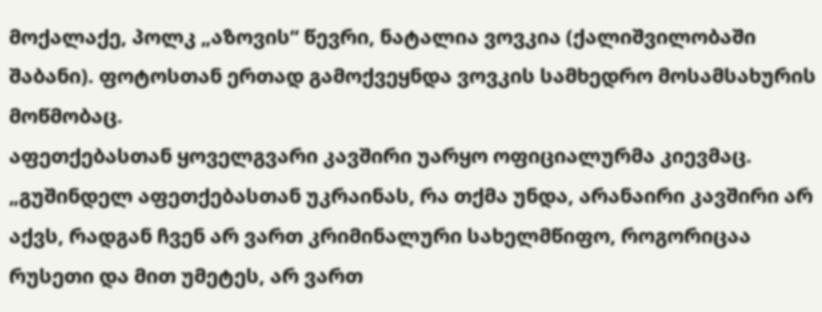მოქალაქე, პოლკ „აზოვის“ წევრი, ნატალია ვოვკია (ქალიშვილობაში შაბანი). ფოტოსთან ერთად გამოქვეყნდა ვოვკის სამხედრო მოსამსახურის მოწმობაც.
აფეთქებასთან ყოველგვარი კავშირი უარყო ოფიციალურმა კიევმაც. „გუშინდელ აფეთქებასთან უკრაინას, რა თქმა უნდა, არანაირი კავშირი არ აქვს, რადგან ჩვენ არ ვართ კრიმინალური სახელმწიფო, როგორიცაა რუსეთი და მით უმეტეს, არ ვართ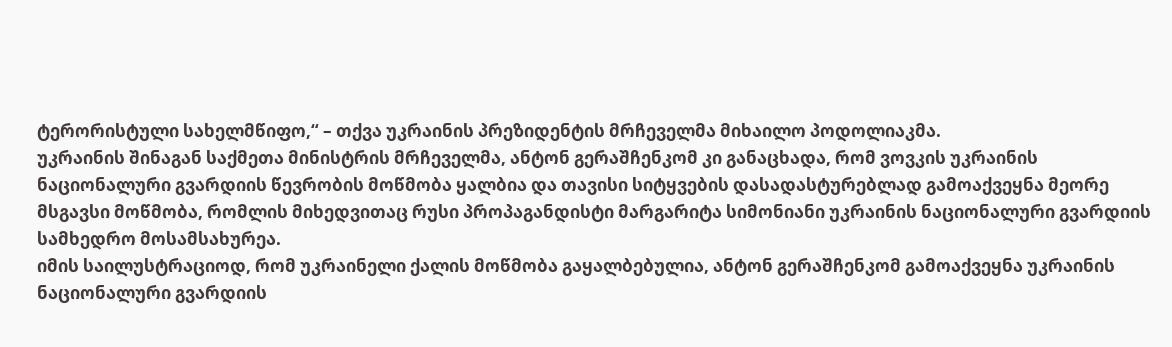ტერორისტული სახელმწიფო,“ – თქვა უკრაინის პრეზიდენტის მრჩეველმა მიხაილო პოდოლიაკმა.
უკრაინის შინაგან საქმეთა მინისტრის მრჩეველმა, ანტონ გერაშჩენკომ კი განაცხადა, რომ ვოვკის უკრაინის ნაციონალური გვარდიის წევრობის მოწმობა ყალბია და თავისი სიტყვების დასადასტურებლად გამოაქვეყნა მეორე მსგავსი მოწმობა, რომლის მიხედვითაც რუსი პროპაგანდისტი მარგარიტა სიმონიანი უკრაინის ნაციონალური გვარდიის სამხედრო მოსამსახურეა.
იმის საილუსტრაციოდ, რომ უკრაინელი ქალის მოწმობა გაყალბებულია, ანტონ გერაშჩენკომ გამოაქვეყნა უკრაინის ნაციონალური გვარდიის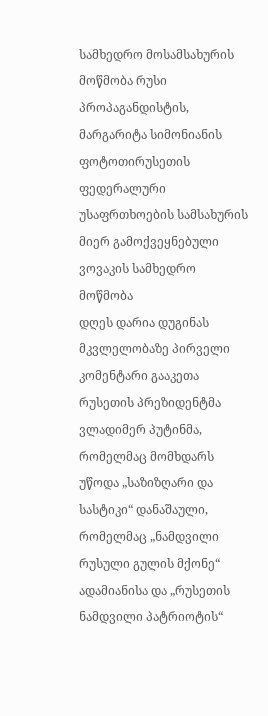სამხედრო მოსამსახურის მოწმობა რუსი პროპაგანდისტის, მარგარიტა სიმონიანის ფოტოთირუსეთის ფედერალური უსაფრთხოების სამსახურის მიერ გამოქვეყნებული ვოვაკის სამხედრო მოწმობა
დღეს დარია დუგინას მკვლელობაზე პირველი კომენტარი გააკეთა რუსეთის პრეზიდენტმა ვლადიმერ პუტინმა, რომელმაც მომხდარს უწოდა „საზიზღარი და სასტიკი“ დანაშაული, რომელმაც „ნამდვილი რუსული გულის მქონე“ ადამიანისა და „რუსეთის ნამდვილი პატრიოტის“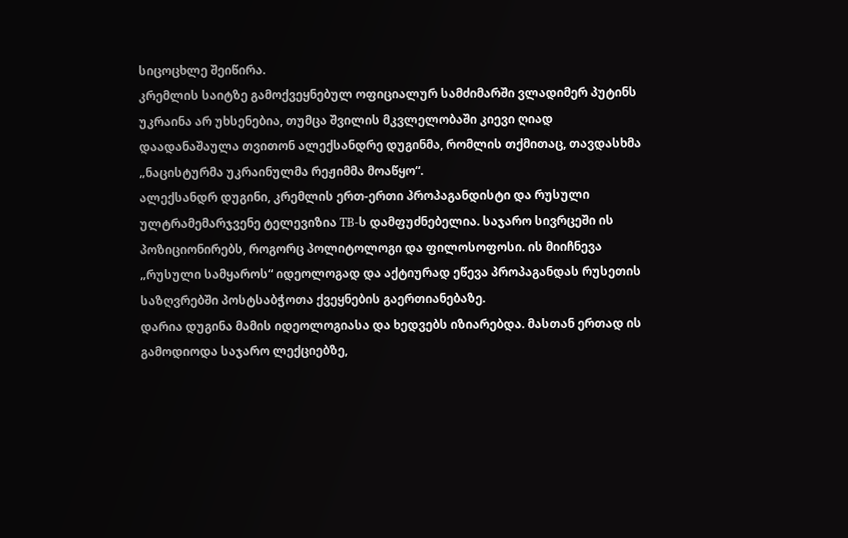სიცოცხლე შეიწირა.
კრემლის საიტზე გამოქვეყნებულ ოფიციალურ სამძიმარში ვლადიმერ პუტინს უკრაინა არ უხსენებია, თუმცა შვილის მკვლელობაში კიევი ღიად დაადანაშაულა თვითონ ალექსანდრე დუგინმა, რომლის თქმითაც, თავდასხმა „ნაცისტურმა უკრაინულმა რეჟიმმა მოაწყო“.
ალექსანდრ დუგინი, კრემლის ერთ-ერთი პროპაგანდისტი და რუსული ულტრამემარჯვენე ტელევიზია ТВ-ს დამფუძნებელია. საჯარო სივრცეში ის პოზიციონირებს, როგორც პოლიტოლოგი და ფილოსოფოსი. ის მიიჩნევა „რუსული სამყაროს“ იდეოლოგად და აქტიურად ეწევა პროპაგანდას რუსეთის საზღვრებში პოსტსაბჭოთა ქვეყნების გაერთიანებაზე.
დარია დუგინა მამის იდეოლოგიასა და ხედვებს იზიარებდა. მასთან ერთად ის გამოდიოდა საჯარო ლექციებზე,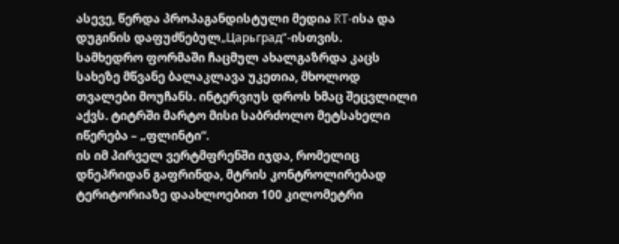ასევე, წერდა პროპაგანდისტული მედია RT-ისა და დუგინის დაფუძნებულ„Царьград“-ისთვის.
სამხედრო ფორმაში ჩაცმულ ახალგაზრდა კაცს სახეზე მწვანე ბალაკლავა უკეთია, მხოლოდ თვალები მოუჩანს. ინტერვიუს დროს ხმაც შეცვლილი აქვს. ტიტრში მარტო მისი საბრძოლო მეტსახელი იწერება – „ფლინტი“.
ის იმ პირველ ვერტმფრენში იჯდა, რომელიც დნეპრიდან გაფრინდა, მტრის კონტროლირებად ტერიტორიაზე დაახლოებით 100 კილომეტრი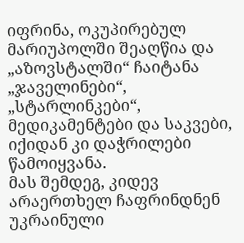იფრინა, ოკუპირებულ მარიუპოლში შეაღწია და „აზოვსტალში“ ჩაიტანა „ჯაველინები“, „სტარლინკები“, მედიკამენტები და საკვები, იქიდან კი დაჭრილები წამოიყვანა.
მას შემდეგ, კიდევ არაერთხელ ჩაფრინდნენ უკრაინული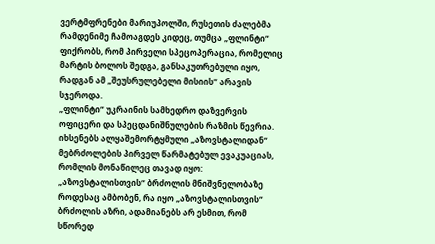ვერტმფრენები მარიუპოლში, რუსეთის ძალებმა რამდენიმე ჩამოაგდეს კიდეც, თუმცა „ფლინტი“ ფიქრობს, რომ პირველი სპეცოპერაცია, რომელიც მარტის ბოლოს შედგა, განსაკუთრებული იყო, რადგან ამ „შეუსრულებელი მისიის“ არავის სჯეროდა.
„ფლინტი“ უკრაინის სამხედრო დაზვერვის ოფიცერი და სპეცდანიშნულების რაზმის წევრია. იხსენებს ალყაშემორტყმული „აზოვსტალიდან“ მებრძოლების პირველ წარმატებულ ევაკუაციას, რომლის მონაწილეც თავად იყო:
„აზოვსტალისთვის“ ბრძოლის მნიშვნელობაზე
როდესაც ამბობენ, რა იყო „აზოვსტალისთვის“ ბრძოლის აზრი, ადამიანებს არ ესმით, რომ სწორედ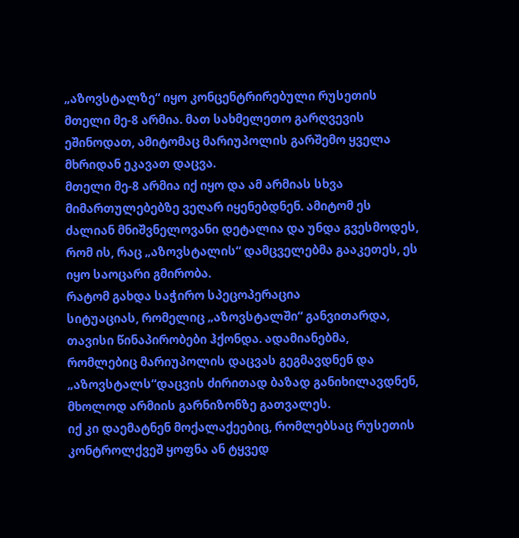„აზოვსტალზე“ იყო კონცენტრირებული რუსეთის მთელი მე-8 არმია. მათ სახმელეთო გარღვევის ეშინოდათ, ამიტომაც მარიუპოლის გარშემო ყველა მხრიდან ეკავათ დაცვა.
მთელი მე-8 არმია იქ იყო და ამ არმიას სხვა მიმართულებებზე ვეღარ იყენებდნენ. ამიტომ ეს ძალიან მნიშვნელოვანი დეტალია და უნდა გვესმოდეს, რომ ის, რაც „აზოვსტალის“ დამცველებმა გააკეთეს, ეს იყო საოცარი გმირობა.
რატომ გახდა საჭირო სპეცოპერაცია
სიტუაციას, რომელიც „აზოვსტალში“ განვითარდა, თავისი წინაპირობები ჰქონდა. ადამიანებმა, რომლებიც მარიუპოლის დაცვას გეგმავდნენ და „აზოვსტალს“დაცვის ძირითად ბაზად განიხილავდნენ, მხოლოდ არმიის გარნიზონზე გათვალეს.
იქ კი დაემატნენ მოქალაქეებიც, რომლებსაც რუსეთის კონტროლქვეშ ყოფნა ან ტყვედ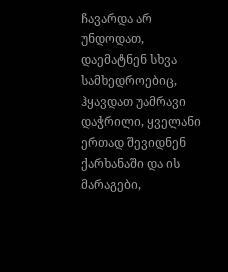ჩავარდა არ უნდოდათ, დაემატნენ სხვა სამხედროებიც, ჰყავდათ უამრავი დაჭრილი, ყველანი ერთად შევიდნენ ქარხანაში და ის მარაგები,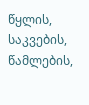წყლის, საკვების, წამლების,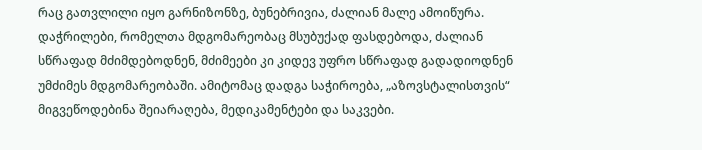რაც გათვლილი იყო გარნიზონზე, ბუნებრივია, ძალიან მალე ამოიწურა.
დაჭრილები, რომელთა მდგომარეობაც მსუბუქად ფასდებოდა, ძალიან სწრაფად მძიმდებოდნენ, მძიმეები კი კიდევ უფრო სწრაფად გადადიოდნენ უმძიმეს მდგომარეობაში. ამიტომაც დადგა საჭიროება, „აზოვსტალისთვის“ მიგვეწოდებინა შეიარაღება, მედიკამენტები და საკვები.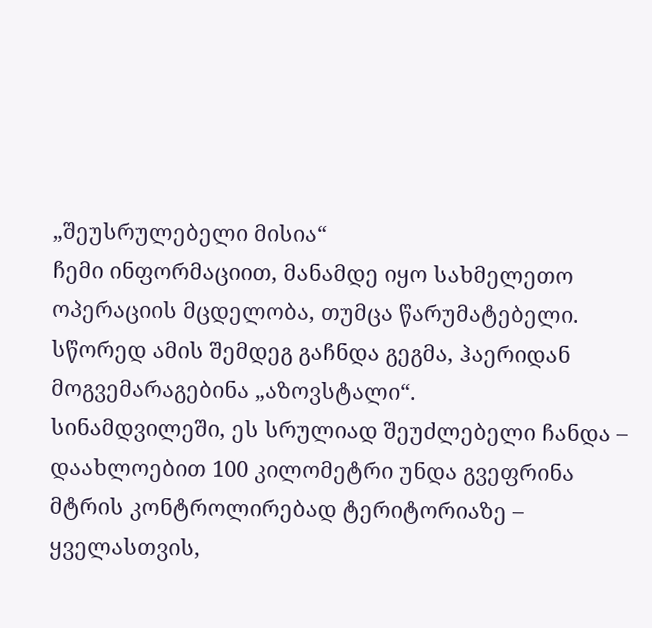„შეუსრულებელი მისია“
ჩემი ინფორმაციით, მანამდე იყო სახმელეთო ოპერაციის მცდელობა, თუმცა წარუმატებელი. სწორედ ამის შემდეგ გაჩნდა გეგმა, ჰაერიდან მოგვემარაგებინა „აზოვსტალი“.
სინამდვილეში, ეს სრულიად შეუძლებელი ჩანდა – დაახლოებით 100 კილომეტრი უნდა გვეფრინა მტრის კონტროლირებად ტერიტორიაზე – ყველასთვის,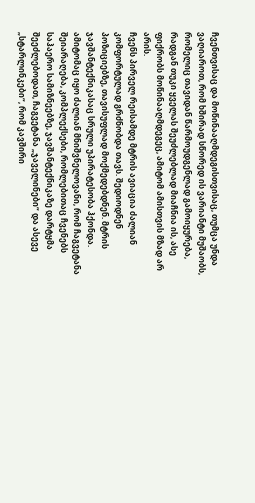ჩვენთვისაც და მოწინააღმდეგისთვისაც, თუმცა უნდა ვაღიაროთ, რომ ხშირად სწორედ ის ვარიანტი მუშაობს, რომელიც თავიდან წარმოუდგენლად გამოიყურება, რადგან თუკი ყველას შეუძლებლად მიაჩნია ის, ასე ფიქრობს მოწინააღმდეგეც, ამიტომ ამისთვის მზად არ არის.
ჩვენს პირველ რეისამდე მტრის ავიაცია ძალიან კომფორტულად გრძნობდა თავს. შედიოდნენ პოზიციებზე, თავისუფლად მოქმედებდნენ. მტრის ჯავშანტექნიკასაც სრული უპირატესობა ჰქონდა. ამიტომაც იყო ძალიან მნიშვნელოვანი, რომ ჩაგვეტანა შეიარაღება, კომპლექსები, რომლებითაც ჩვენებს საჰაერო სამიზნეებზე, ჯავშანტექნიკაზე დარტყმა შეეძლებოდათ, ჩაგვეტანა „ჯაველინები“ და ასევე „სტარლინკები“, რომ კავშირი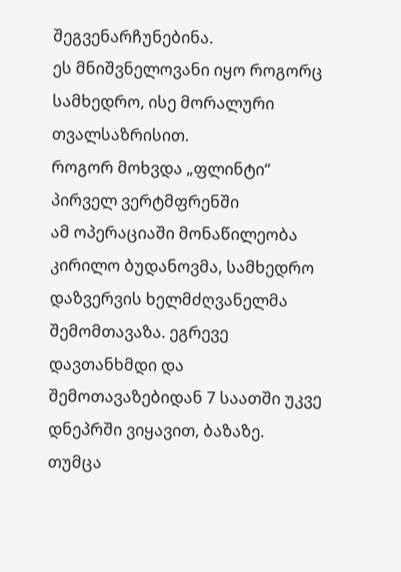შეგვენარჩუნებინა.
ეს მნიშვნელოვანი იყო როგორც სამხედრო, ისე მორალური თვალსაზრისით.
როგორ მოხვდა „ფლინტი“ პირველ ვერტმფრენში
ამ ოპერაციაში მონაწილეობა კირილო ბუდანოვმა, სამხედრო დაზვერვის ხელმძღვანელმა შემომთავაზა. ეგრევე დავთანხმდი და შემოთავაზებიდან 7 საათში უკვე დნეპრში ვიყავით, ბაზაზე.
თუმცა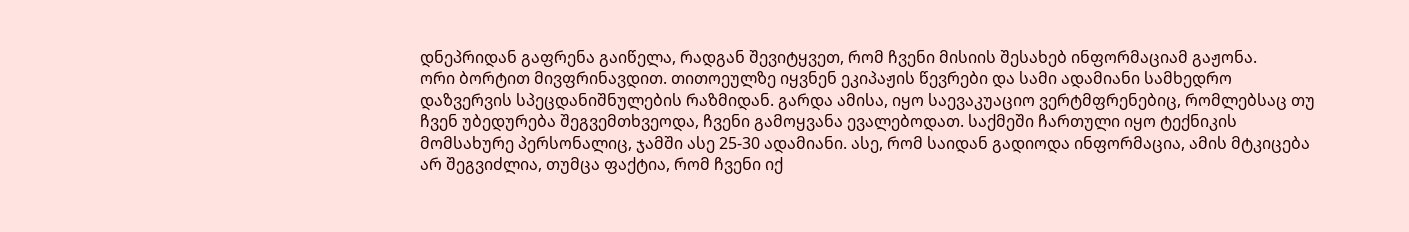დნეპრიდან გაფრენა გაიწელა, რადგან შევიტყვეთ, რომ ჩვენი მისიის შესახებ ინფორმაციამ გაჟონა.
ორი ბორტით მივფრინავდით. თითოეულზე იყვნენ ეკიპაჟის წევრები და სამი ადამიანი სამხედრო დაზვერვის სპეცდანიშნულების რაზმიდან. გარდა ამისა, იყო საევაკუაციო ვერტმფრენებიც, რომლებსაც თუ ჩვენ უბედურება შეგვემთხვეოდა, ჩვენი გამოყვანა ევალებოდათ. საქმეში ჩართული იყო ტექნიკის მომსახურე პერსონალიც, ჯამში ასე 25-30 ადამიანი. ასე, რომ საიდან გადიოდა ინფორმაცია, ამის მტკიცება არ შეგვიძლია, თუმცა ფაქტია, რომ ჩვენი იქ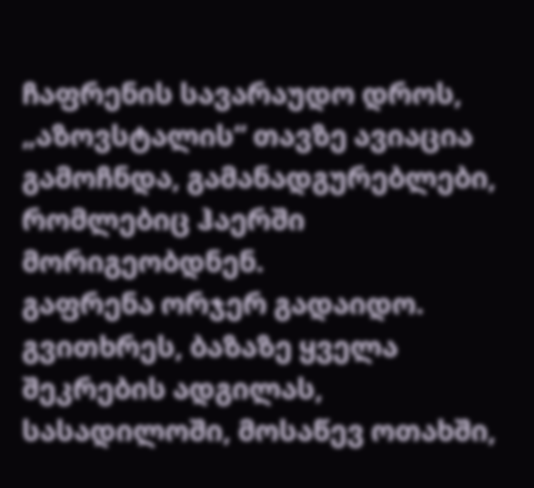ჩაფრენის სავარაუდო დროს, „აზოვსტალის“ თავზე ავიაცია გამოჩნდა, გამანადგურებლები, რომლებიც ჰაერში მორიგეობდნენ.
გაფრენა ორჯერ გადაიდო. გვითხრეს, ბაზაზე ყველა შეკრების ადგილას, სასადილოში, მოსაწევ ოთახში,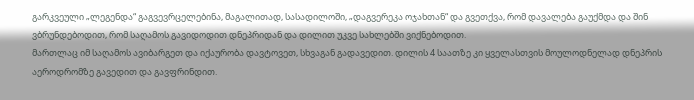გარკვეული „ლეგენდა“ გაგვევრცელებინა, მაგალითად, სასადილოში, „დაგვერეკა ოჯახთან“ და გვეთქვა, რომ დავალება გაუქმდა და შინ ვბრუნდებოდით, რომ საღამოს გავიდოდით დნეპრიდან და დილით უკვე სახლებში ვიქნებოდით.
მართლაც იმ საღამოს ავიბარგეთ და იქაურობა დავტოვეთ, სხვაგან გადავედით. დილის 4 საათზე კი ყველასთვის მოულოდნელად დნეპრის აეროდრომზე გავედით და გავფრინდით.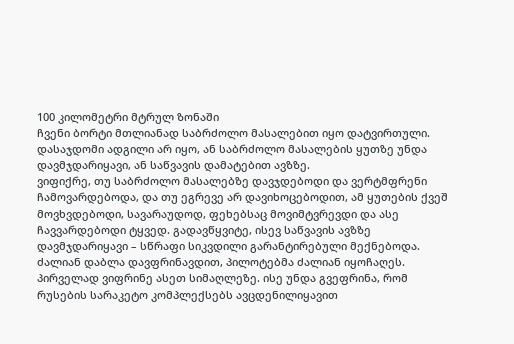100 კილომეტრი მტრულ ზონაში
ჩვენი ბორტი მთლიანად საბრძოლო მასალებით იყო დატვირთული. დასაჯდომი ადგილი არ იყო, ან საბრძოლო მასალების ყუთზე უნდა დავმჯდარიყავი, ან საწვავის დამატებით ავზზე.
ვიფიქრე, თუ საბრძოლო მასალებზე დავჯდებოდი და ვერტმფრენი ჩამოვარდებოდა, და თუ ეგრევე არ დავიხოცებოდით, ამ ყუთების ქვეშ მოვხვდებოდი, სავარაუდოდ, ფეხებსაც მოვიმტვრევდი და ასე ჩავვარდებოდი ტყვედ. გადავწყვიტე, ისევ საწვავის ავზზე დავმჯდარიყავი – სწრაფი სიკვდილი გარანტირებული მექნებოდა.
ძალიან დაბლა დავფრინავდით, პილოტებმა ძალიან იყოჩაღეს. პირველად ვიფრინე ასეთ სიმაღლეზე. ისე უნდა გვეფრინა, რომ რუსების სარაკეტო კომპლექსებს ავცდენილიყავით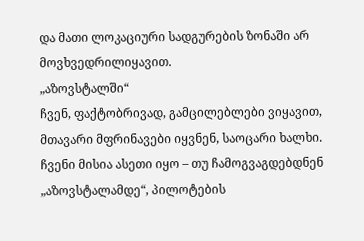და მათი ლოკაციური სადგურების ზონაში არ მოვხვედრილიყავით.
„აზოვსტალში“
ჩვენ, ფაქტობრივად, გამცილებლები ვიყავით, მთავარი მფრინავები იყვნენ, საოცარი ხალხი. ჩვენი მისია ასეთი იყო – თუ ჩამოგვაგდებდნენ „აზოვსტალამდე“, პილოტების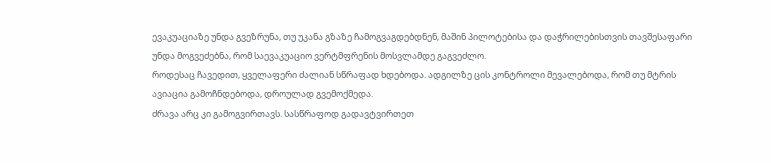ევაკუაციაზე უნდა გვეზრუნა, თუ უკანა გზაზე ჩამოგვაგდებდნენ, მაშინ პილოტებისა და დაჭრილებისთვის თავშესაფარი უნდა მოგვეძებნა, რომ საევაკუაციო ვერტმფრენის მოსვლამდე გაგვეძლო.
როდესაც ჩავედით, ყველაფერი ძალიან სწრაფად ხდებოდა. ადგილზე ცის კონტროლი მევალებოდა, რომ თუ მტრის ავიაცია გამოჩნდებოდა, დროულად გვემოქმედა.
ძრავა არც კი გამოგვირთავს. სასწრაფოდ გადავტვირთეთ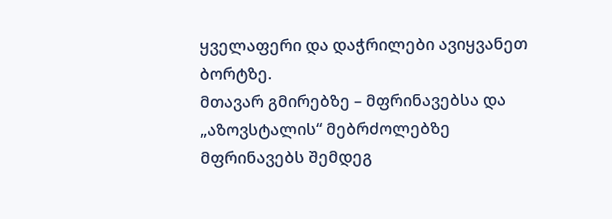ყველაფერი და დაჭრილები ავიყვანეთ ბორტზე.
მთავარ გმირებზე – მფრინავებსა და „აზოვსტალის“ მებრძოლებზე
მფრინავებს შემდეგ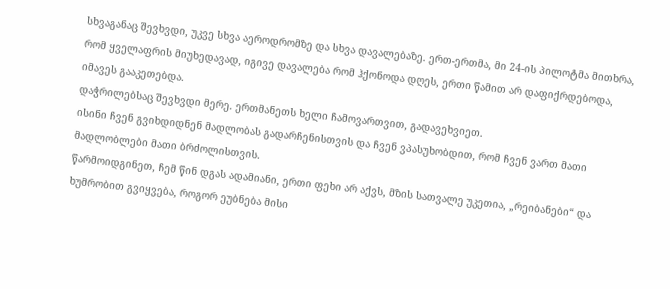სხვაგანაც შევხვდი, უკვე სხვა აეროდრომზე და სხვა დავალებაზე. ერთ-ერთმა, მი 24-ის პილოტმა მითხრა, რომ ყველაფრის მიუხედავად, იგივე დავალება რომ ჰქონოდა დღეს, ერთი წამით არ დაფიქრდებოდა, იმავეს გააკეთებდა.
დაჭრილებსაც შევხვდი მერე. ერთმანეთს ხელი ჩამოვართვით, გადავეხვიეთ.
ისინი ჩვენ გვიხდიდნენ მადლობას გადარჩენისთვის და ჩვენ ვპასუხობდით, რომ ჩვენ ვართ მათი მადლობლები მათი ბრძოლისთვის.
წარმოიდგინეთ, ჩემ წინ დგას ადამიანი, ერთი ფეხი არ აქვს, მზის სათვალე უკეთია, „რეიბანები“ და ხუმრობით გვიყვება, როგორ ეუბნება მისი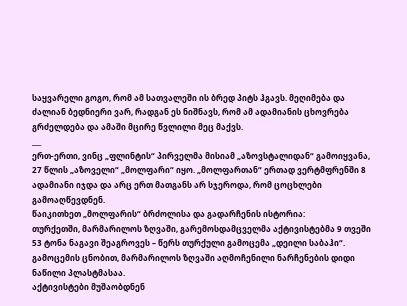საყვარელი გოგო, რომ ამ სათვალეში ის ბრედ პიტს ჰგავს. მეღიმება და ძალიან ბედნიერი ვარ, რადგან ეს ნიშნავს, რომ ამ ადამიანის ცხოვრება გრძელდება და ამაში მცირე წვლილი მეც მაქვს.
___
ერთ-ერთი, ვინც „ფლინტის“ პირველმა მისიამ „აზოვსტალიდან“ გამოიყვანა, 27 წლის „აზოველი“ „მოლფარი“ იყო. „მოლფართან“ ერთად ვერტმფრენში 8 ადამიანი იჯდა და არც ერთ მათგანს არ სჯეროდა, რომ ცოცხლები გამოაღწევდნენ.
წაიკითხეთ „მოლფარის“ ბრძოლისა და გადარჩენის ისტორია:
თურქეთში, მარმარილოს ზღვაში, გარემოსდამცველმა აქტივისტებმა 9 თვეში 53 ტონა ნაგავი შეაგროვეს – წერს თურქული გამოცემა „დეილი საბაჰი“.
გამოცემის ცნობით, მარმარილოს ზღვაში აღმოჩენილი ნარჩენების დიდი ნაწილი პლასტმასაა.
აქტივისტები მუშაობდნენ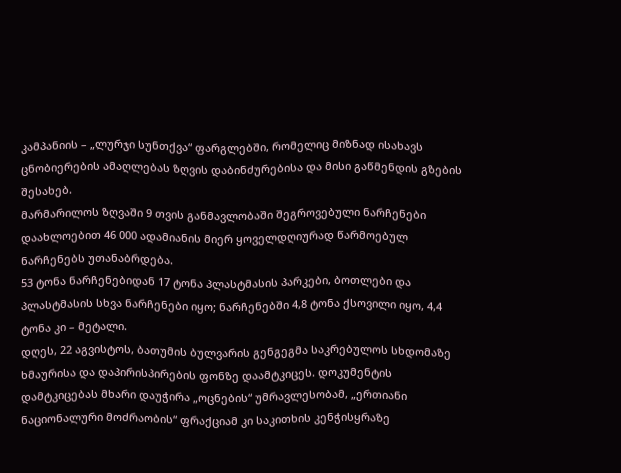კამპანიის – „ლურჯი სუნთქვა“ ფარგლებში, რომელიც მიზნად ისახავს ცნობიერების ამაღლებას ზღვის დაბინძურებისა და მისი გაწმენდის გზების შესახებ.
მარმარილოს ზღვაში 9 თვის განმავლობაში შეგროვებული ნარჩენები დაახლოებით 46 000 ადამიანის მიერ ყოველდღიურად წარმოებულ ნარჩენებს უთანაბრდება.
53 ტონა ნარჩენებიდან 17 ტონა პლასტმასის პარკები, ბოთლები და პლასტმასის სხვა ნარჩენები იყო; ნარჩენებში 4,8 ტონა ქსოვილი იყო, 4,4 ტონა კი – მეტალი.
დღეს, 22 აგვისტოს, ბათუმის ბულვარის გენგეგმა საკრებულოს სხდომაზე ხმაურისა და დაპირისპირების ფონზე დაამტკიცეს. დოკუმენტის დამტკიცებას მხარი დაუჭირა „ოცნების“ უმრავლესობამ, „ერთიანი ნაციონალური მოძრაობის“ ფრაქციამ კი საკითხის კენჭისყრაზე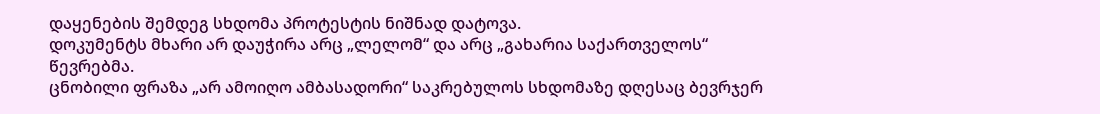დაყენების შემდეგ სხდომა პროტესტის ნიშნად დატოვა.
დოკუმენტს მხარი არ დაუჭირა არც „ლელომ“ და არც „გახარია საქართველოს“ წევრებმა.
ცნობილი ფრაზა „არ ამოიღო ამბასადორი“ საკრებულოს სხდომაზე დღესაც ბევრჯერ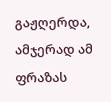გაჟღერდა, ამჯერად ამ ფრაზას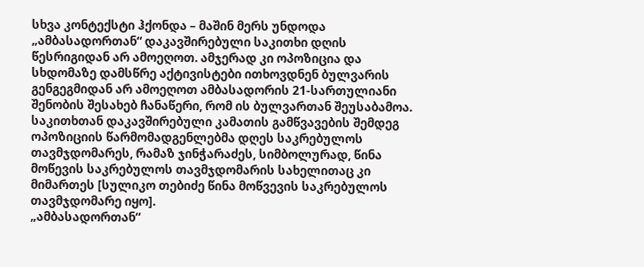სხვა კონტექსტი ჰქონდა – მაშინ მერს უნდოდა „ამბასადორთან“ დაკავშირებული საკითხი დღის წესრიგიდან არ ამოეღოთ. ამჯერად კი ოპოზიცია და სხდომაზე დამსწრე აქტივისტები ითხოვდნენ ბულვარის გენგეგმიდან არ ამოეღოთ ამბასადორის 21-სართულიანი შენობის შესახებ ჩანაწერი, რომ ის ბულვართან შეუსაბამოა.
საკითხთან დაკავშირებული კამათის გამწვავების შემდეგ ოპოზიციის წარმომადგენლებმა დღეს საკრებულოს თავმჯდომარეს, რამაზ ჯინჭარაძეს, სიმბოლურად, წინა მოწევის საკრებულოს თავმჯდომარის სახელითაც კი მიმართეს [სულიკო თებიძე წინა მოწვევის საკრებულოს თავმჯდომარე იყო].
„ამბასადორთან“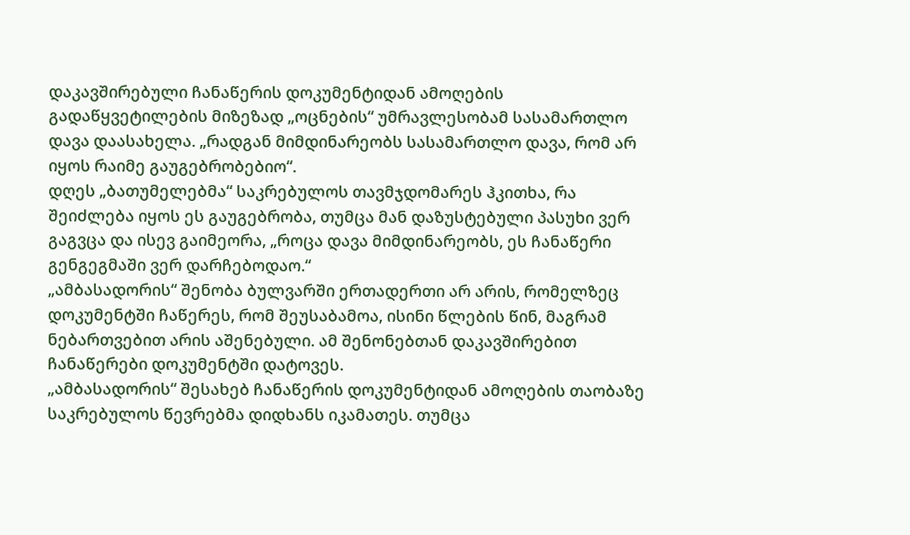დაკავშირებული ჩანაწერის დოკუმენტიდან ამოღების გადაწყვეტილების მიზეზად „ოცნების“ უმრავლესობამ სასამართლო დავა დაასახელა. „რადგან მიმდინარეობს სასამართლო დავა, რომ არ იყოს რაიმე გაუგებრობებიო“.
დღეს „ბათუმელებმა“ საკრებულოს თავმჯდომარეს ჰკითხა, რა შეიძლება იყოს ეს გაუგებრობა, თუმცა მან დაზუსტებული პასუხი ვერ გაგვცა და ისევ გაიმეორა, „როცა დავა მიმდინარეობს, ეს ჩანაწერი გენგეგმაში ვერ დარჩებოდაო.“
„ამბასადორის“ შენობა ბულვარში ერთადერთი არ არის, რომელზეც დოკუმენტში ჩაწერეს, რომ შეუსაბამოა, ისინი წლების წინ, მაგრამ ნებართვებით არის აშენებული. ამ შენონებთან დაკავშირებით ჩანაწერები დოკუმენტში დატოვეს.
„ამბასადორის“ შესახებ ჩანაწერის დოკუმენტიდან ამოღების თაობაზე საკრებულოს წევრებმა დიდხანს იკამათეს. თუმცა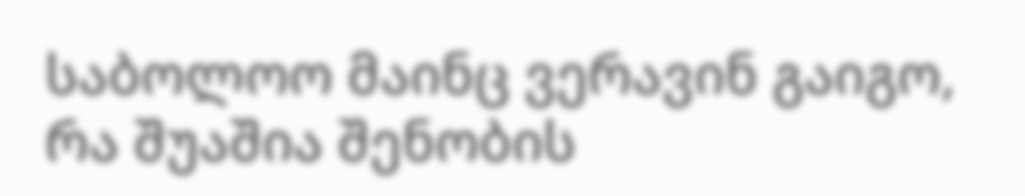საბოლოო მაინც ვერავინ გაიგო, რა შუაშია შენობის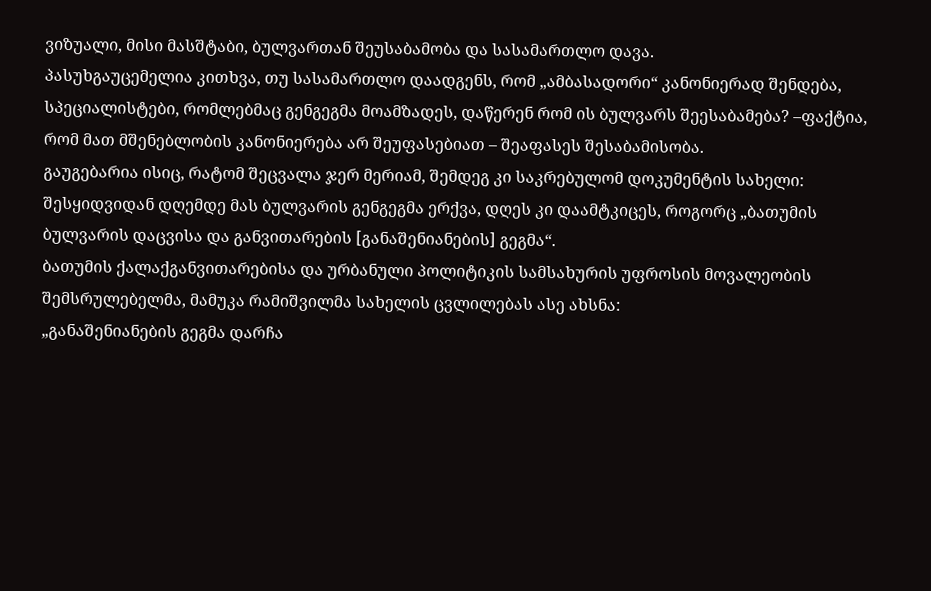ვიზუალი, მისი მასშტაბი, ბულვართან შეუსაბამობა და სასამართლო დავა.
პასუხგაუცემელია კითხვა, თუ სასამართლო დაადგენს, რომ „ამბასადორი“ კანონიერად შენდება, სპეციალისტები, რომლებმაც გენგეგმა მოამზადეს, დაწერენ რომ ის ბულვარს შეესაბამება? –ფაქტია, რომ მათ მშენებლობის კანონიერება არ შეუფასებიათ – შეაფასეს შესაბამისობა.
გაუგებარია ისიც, რატომ შეცვალა ჯერ მერიამ, შემდეგ კი საკრებულომ დოკუმენტის სახელი: შესყიდვიდან დღემდე მას ბულვარის გენგეგმა ერქვა, დღეს კი დაამტკიცეს, როგორც „ბათუმის ბულვარის დაცვისა და განვითარების [განაშენიანების] გეგმა“.
ბათუმის ქალაქგანვითარებისა და ურბანული პოლიტიკის სამსახურის უფროსის მოვალეობის შემსრულებელმა, მამუკა რამიშვილმა სახელის ცვლილებას ასე ახსნა:
„განაშენიანების გეგმა დარჩა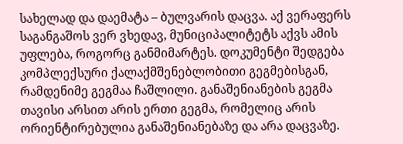სახელად და დაემატა – ბულვარის დაცვა. აქ ვერაფერს საგანგაშოს ვერ ვხედავ, მუნიციპალიტეტს აქვს ამის უფლება, როგორც განმიმარტეს. დოკუმენტი შედგება კომპლექსური ქალაქმშენებლობითი გეგმებისგან, რამდენიმე გეგმაა ჩაშლილი. განაშენიანების გეგმა თავისი არსით არის ერთი გეგმა, რომელიც არის ორიენტირებულია განაშენიანებაზე და არა დაცვაზე.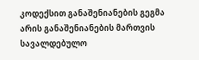კოდექსით განაშენიანების გეგმა არის განაშენიანების მართვის სავალდებულო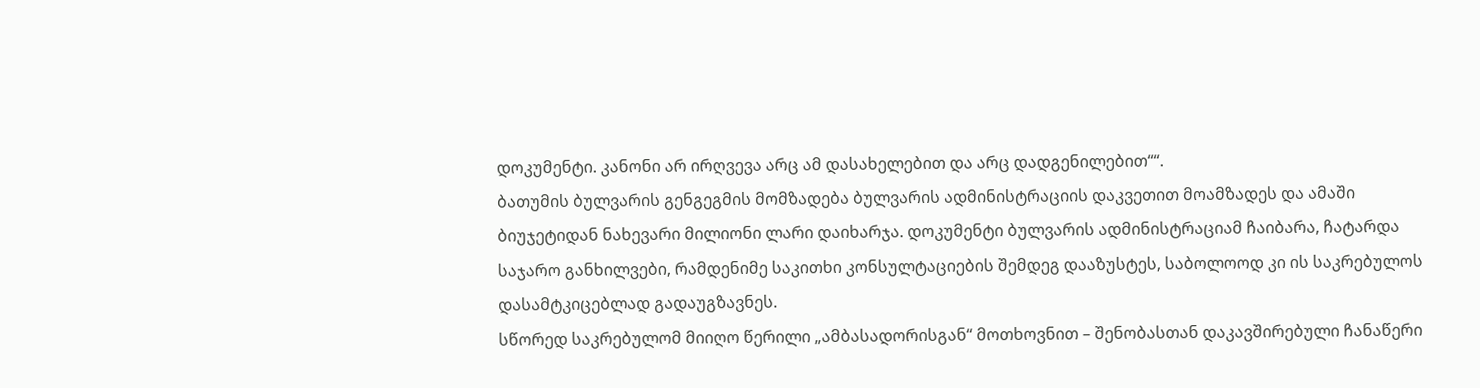დოკუმენტი. კანონი არ ირღვევა არც ამ დასახელებით და არც დადგენილებით““.
ბათუმის ბულვარის გენგეგმის მომზადება ბულვარის ადმინისტრაციის დაკვეთით მოამზადეს და ამაში ბიუჯეტიდან ნახევარი მილიონი ლარი დაიხარჯა. დოკუმენტი ბულვარის ადმინისტრაციამ ჩაიბარა, ჩატარდა საჯარო განხილვები, რამდენიმე საკითხი კონსულტაციების შემდეგ დააზუსტეს, საბოლოოდ კი ის საკრებულოს დასამტკიცებლად გადაუგზავნეს.
სწორედ საკრებულომ მიიღო წერილი „ამბასადორისგან“ მოთხოვნით – შენობასთან დაკავშირებული ჩანაწერი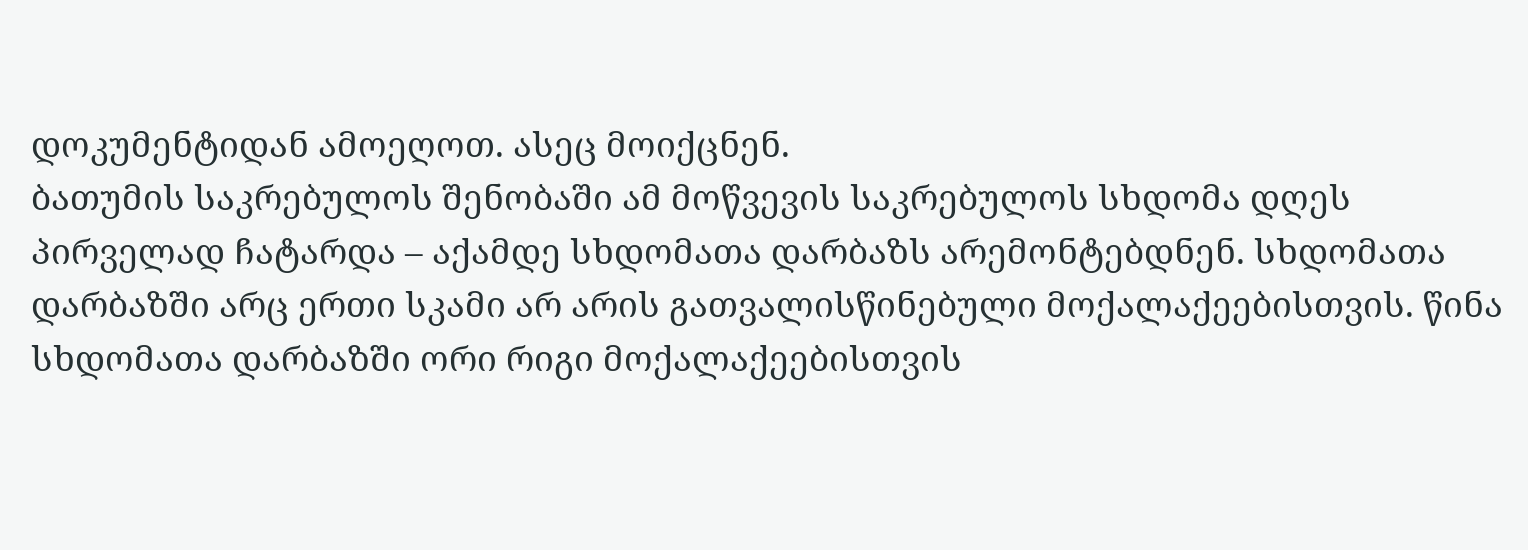დოკუმენტიდან ამოეღოთ. ასეც მოიქცნენ.
ბათუმის საკრებულოს შენობაში ამ მოწვევის საკრებულოს სხდომა დღეს პირველად ჩატარდა – აქამდე სხდომათა დარბაზს არემონტებდნენ. სხდომათა დარბაზში არც ერთი სკამი არ არის გათვალისწინებული მოქალაქეებისთვის. წინა სხდომათა დარბაზში ორი რიგი მოქალაქეებისთვის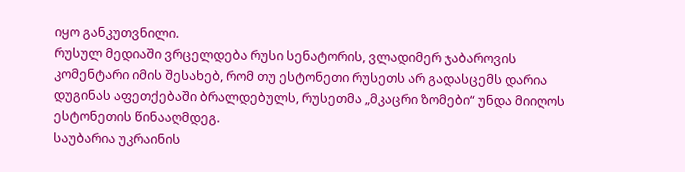იყო განკუთვნილი.
რუსულ მედიაში ვრცელდება რუსი სენატორის, ვლადიმერ ჯაბაროვის კომენტარი იმის შესახებ, რომ თუ ესტონეთი რუსეთს არ გადასცემს დარია დუგინას აფეთქებაში ბრალდებულს, რუსეთმა „მკაცრი ზომები“ უნდა მიიღოს ესტონეთის წინააღმდეგ.
საუბარია უკრაინის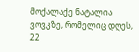მოქალაქე ნატალია ვოვკზე, რომელიც დღეს, 22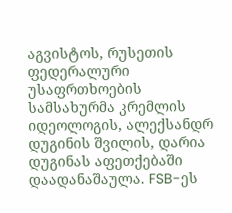აგვისტოს, რუსეთის ფედერალური უსაფრთხოების სამსახურმა კრემლის იდეოლოგის, ალექსანდრ დუგინის შვილის, დარია დუგინას აფეთქებაში დაადანაშაულა. FSB-ეს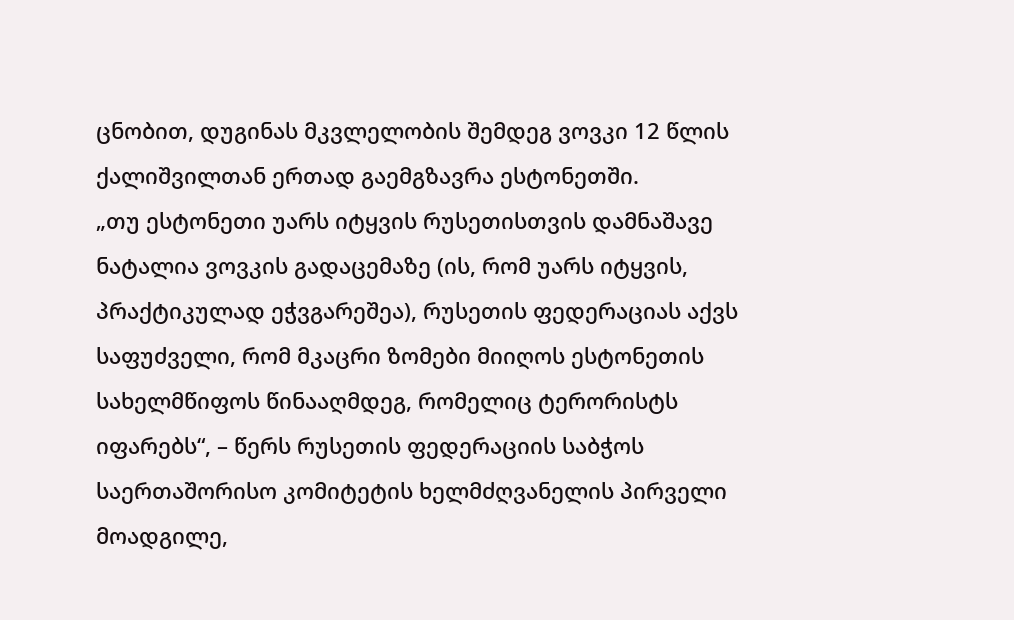ცნობით, დუგინას მკვლელობის შემდეგ ვოვკი 12 წლის ქალიშვილთან ერთად გაემგზავრა ესტონეთში.
„თუ ესტონეთი უარს იტყვის რუსეთისთვის დამნაშავე ნატალია ვოვკის გადაცემაზე (ის, რომ უარს იტყვის, პრაქტიკულად ეჭვგარეშეა), რუსეთის ფედერაციას აქვს საფუძველი, რომ მკაცრი ზომები მიიღოს ესტონეთის სახელმწიფოს წინააღმდეგ, რომელიც ტერორისტს იფარებს“, – წერს რუსეთის ფედერაციის საბჭოს საერთაშორისო კომიტეტის ხელმძღვანელის პირველი მოადგილე,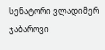სენატორი ვლადიმერ ჯაბაროვი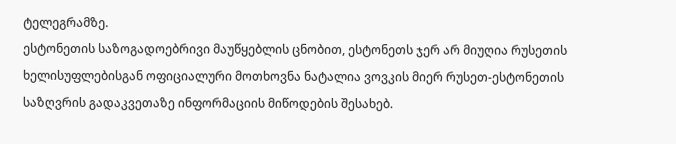ტელეგრამზე.
ესტონეთის საზოგადოებრივი მაუწყებლის ცნობით, ესტონეთს ჯერ არ მიუღია რუსეთის ხელისუფლებისგან ოფიციალური მოთხოვნა ნატალია ვოვკის მიერ რუსეთ-ესტონეთის საზღვრის გადაკვეთაზე ინფორმაციის მიწოდების შესახებ.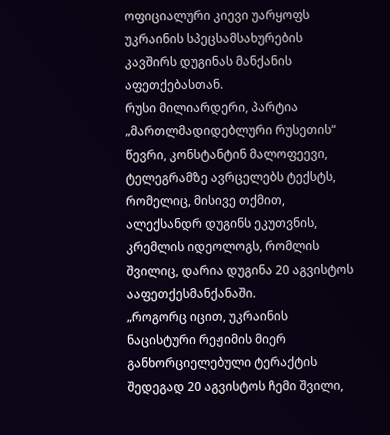ოფიციალური კიევი უარყოფს უკრაინის სპეცსამსახურების კავშირს დუგინას მანქანის აფეთქებასთან.
რუსი მილიარდერი, პარტია „მართლმადიდებლური რუსეთის“ წევრი, კონსტანტინ მალოფეევი, ტელეგრამზე ავრცელებს ტექსტს, რომელიც, მისივე თქმით, ალექსანდრ დუგინს ეკუთვნის, კრემლის იდეოლოგს, რომლის შვილიც, დარია დუგინა 20 აგვისტოს ააფეთქესმანქანაში.
„როგორც იცით, უკრაინის ნაცისტური რეჟიმის მიერ განხორციელებული ტერაქტის შედეგად 20 აგვისტოს ჩემი შვილი,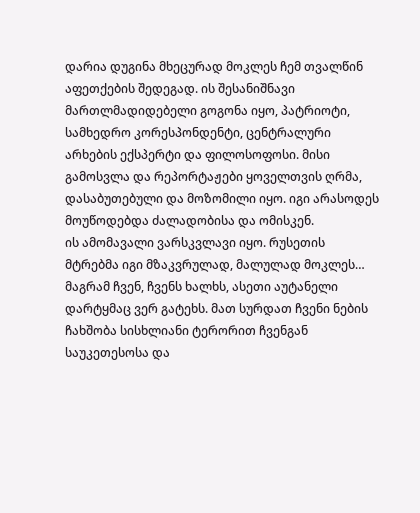დარია დუგინა მხეცურად მოკლეს ჩემ თვალწინ აფეთქების შედეგად. ის შესანიშნავი მართლმადიდებელი გოგონა იყო, პატრიოტი, სამხედრო კორესპონდენტი, ცენტრალური არხების ექსპერტი და ფილოსოფოსი. მისი გამოსვლა და რეპორტაჟები ყოველთვის ღრმა, დასაბუთებული და მოზომილი იყო. იგი არასოდეს მოუწოდებდა ძალადობისა და ომისკენ.
ის ამომავალი ვარსკვლავი იყო. რუსეთის მტრებმა იგი მზაკვრულად, მალულად მოკლეს… მაგრამ ჩვენ, ჩვენს ხალხს, ასეთი აუტანელი დარტყმაც ვერ გატეხს. მათ სურდათ ჩვენი ნების ჩახშობა სისხლიანი ტერორით ჩვენგან საუკეთესოსა და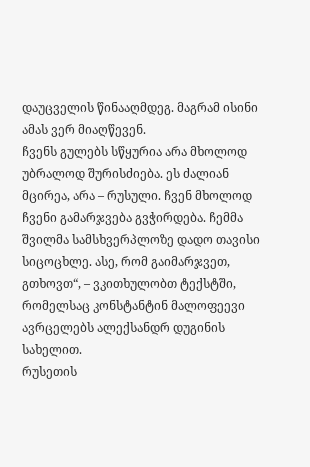დაუცველის წინააღმდეგ. მაგრამ ისინი ამას ვერ მიაღწევენ.
ჩვენს გულებს სწყურია არა მხოლოდ უბრალოდ შურისძიება. ეს ძალიან მცირეა, არა – რუსული. ჩვენ მხოლოდ ჩვენი გამარჯვება გვჭირდება. ჩემმა შვილმა სამსხვერპლოზე დადო თავისი სიცოცხლე. ასე, რომ გაიმარჯვეთ, გთხოვთ“, – ვკითხულობთ ტექსტში, რომელსაც კონსტანტინ მალოფეევი ავრცელებს ალექსანდრ დუგინის სახელით.
რუსეთის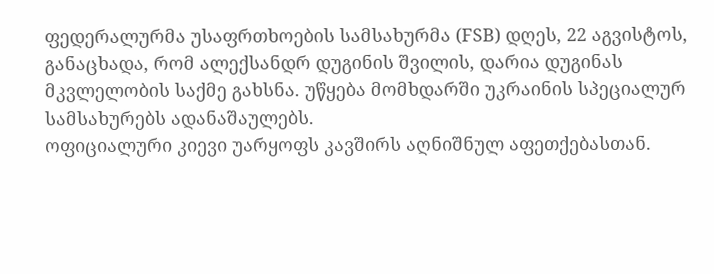ფედერალურმა უსაფრთხოების სამსახურმა (FSB) დღეს, 22 აგვისტოს, განაცხადა, რომ ალექსანდრ დუგინის შვილის, დარია დუგინას მკვლელობის საქმე გახსნა. უწყება მომხდარში უკრაინის სპეციალურ სამსახურებს ადანაშაულებს.
ოფიციალური კიევი უარყოფს კავშირს აღნიშნულ აფეთქებასთან.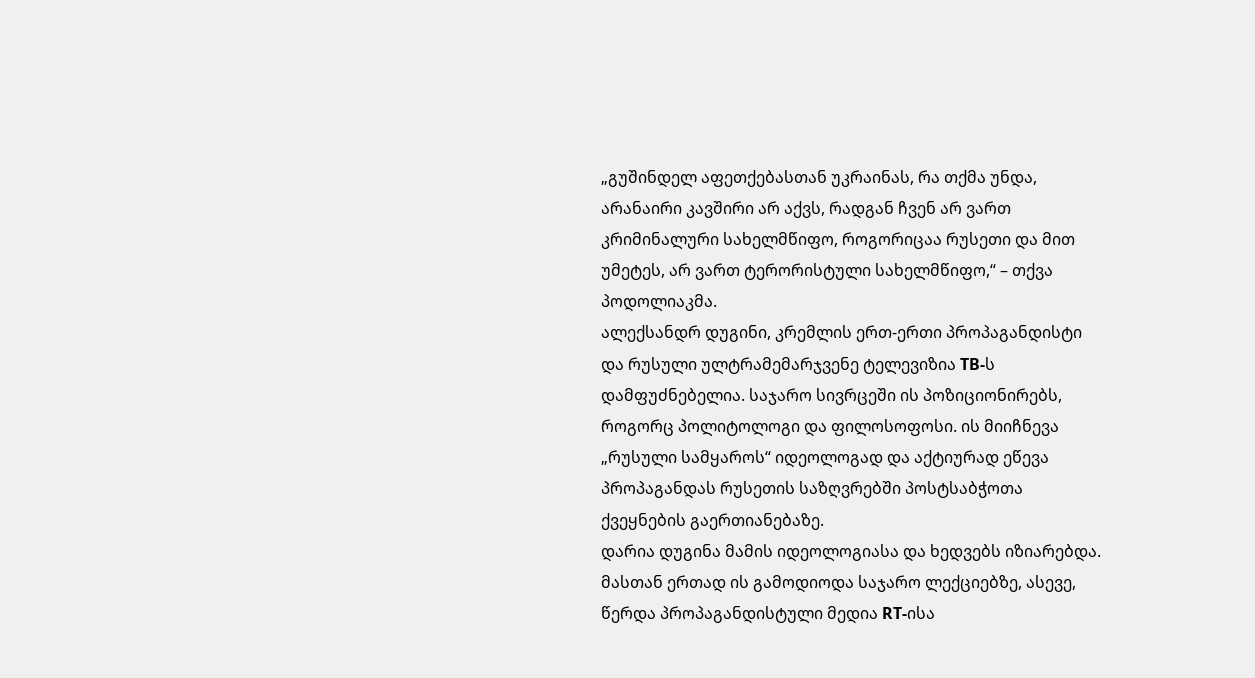„გუშინდელ აფეთქებასთან უკრაინას, რა თქმა უნდა, არანაირი კავშირი არ აქვს, რადგან ჩვენ არ ვართ კრიმინალური სახელმწიფო, როგორიცაა რუსეთი და მით უმეტეს, არ ვართ ტერორისტული სახელმწიფო,“ – თქვა პოდოლიაკმა.
ალექსანდრ დუგინი, კრემლის ერთ-ერთი პროპაგანდისტი და რუსული ულტრამემარჯვენე ტელევიზია ТВ-ს დამფუძნებელია. საჯარო სივრცეში ის პოზიციონირებს, როგორც პოლიტოლოგი და ფილოსოფოსი. ის მიიჩნევა „რუსული სამყაროს“ იდეოლოგად და აქტიურად ეწევა პროპაგანდას რუსეთის საზღვრებში პოსტსაბჭოთა ქვეყნების გაერთიანებაზე.
დარია დუგინა მამის იდეოლოგიასა და ხედვებს იზიარებდა. მასთან ერთად ის გამოდიოდა საჯარო ლექციებზე, ასევე, წერდა პროპაგანდისტული მედია RT-ისა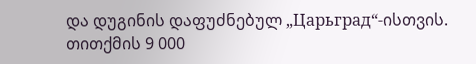და დუგინის დაფუძნებულ „Царьград“-ისთვის.
თითქმის 9 000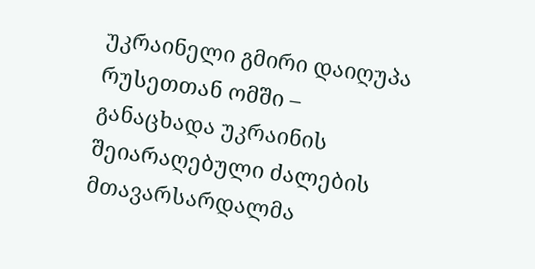უკრაინელი გმირი დაიღუპა რუსეთთან ომში – განაცხადა უკრაინის შეიარაღებული ძალების მთავარსარდალმა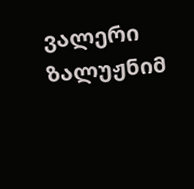ვალერი ზალუჟნიმ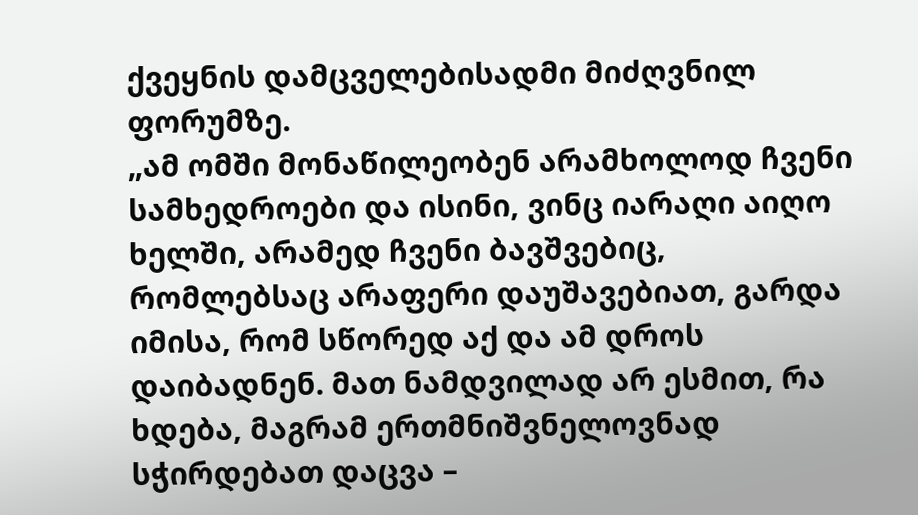ქვეყნის დამცველებისადმი მიძღვნილ ფორუმზე.
„ამ ომში მონაწილეობენ არამხოლოდ ჩვენი სამხედროები და ისინი, ვინც იარაღი აიღო ხელში, არამედ ჩვენი ბავშვებიც, რომლებსაც არაფერი დაუშავებიათ, გარდა იმისა, რომ სწორედ აქ და ამ დროს დაიბადნენ. მათ ნამდვილად არ ესმით, რა ხდება, მაგრამ ერთმნიშვნელოვნად სჭირდებათ დაცვა –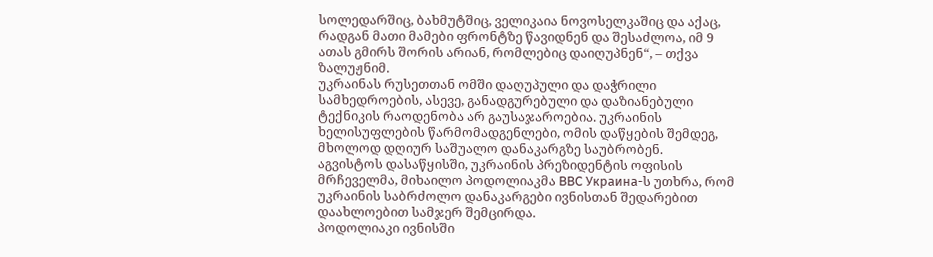სოლედარშიც, ბახმუტშიც, ველიკაია ნოვოსელკაშიც და აქაც, რადგან მათი მამები ფრონტზე წავიდნენ და შესაძლოა, იმ 9 ათას გმირს შორის არიან, რომლებიც დაიღუპნენ“, – თქვა ზალუჟნიმ.
უკრაინას რუსეთთან ომში დაღუპული და დაჭრილი სამხედროების, ასევე, განადგურებული და დაზიანებული ტექნიკის რაოდენობა არ გაუსაჯაროებია. უკრაინის ხელისუფლების წარმომადგენლები, ომის დაწყების შემდეგ, მხოლოდ დღიურ საშუალო დანაკარგზე საუბრობენ.
აგვისტოს დასაწყისში, უკრაინის პრეზიდენტის ოფისის მრჩეველმა, მიხაილო პოდოლიაკმა BBC Украина-ს უთხრა, რომ უკრაინის საბრძოლო დანაკარგები ივნისთან შედარებით დაახლოებით სამჯერ შემცირდა.
პოდოლიაკი ივნისში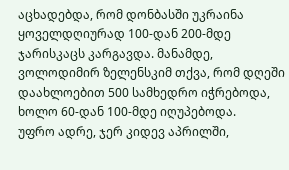აცხადებდა, რომ დონბასში უკრაინა ყოველდღიურად 100-დან 200-მდე ჯარისკაცს კარგავდა. მანამდე, ვოლოდიმირ ზელენსკიმ თქვა, რომ დღეში დაახლოებით 500 სამხედრო იჭრებოდა, ხოლო 60-დან 100-მდე იღუპებოდა.
უფრო ადრე, ჯერ კიდევ აპრილში,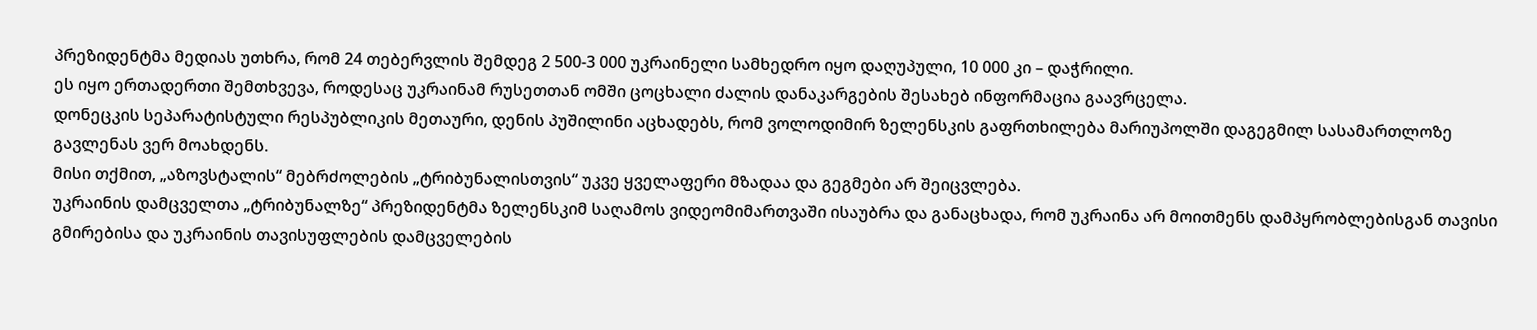პრეზიდენტმა მედიას უთხრა, რომ 24 თებერვლის შემდეგ 2 500-3 000 უკრაინელი სამხედრო იყო დაღუპული, 10 000 კი – დაჭრილი.
ეს იყო ერთადერთი შემთხვევა, როდესაც უკრაინამ რუსეთთან ომში ცოცხალი ძალის დანაკარგების შესახებ ინფორმაცია გაავრცელა.
დონეცკის სეპარატისტული რესპუბლიკის მეთაური, დენის პუშილინი აცხადებს, რომ ვოლოდიმირ ზელენსკის გაფრთხილება მარიუპოლში დაგეგმილ სასამართლოზე გავლენას ვერ მოახდენს.
მისი თქმით, „აზოვსტალის“ მებრძოლების „ტრიბუნალისთვის“ უკვე ყველაფერი მზადაა და გეგმები არ შეიცვლება.
უკრაინის დამცველთა „ტრიბუნალზე“ პრეზიდენტმა ზელენსკიმ საღამოს ვიდეომიმართვაში ისაუბრა და განაცხადა, რომ უკრაინა არ მოითმენს დამპყრობლებისგან თავისი გმირებისა და უკრაინის თავისუფლების დამცველების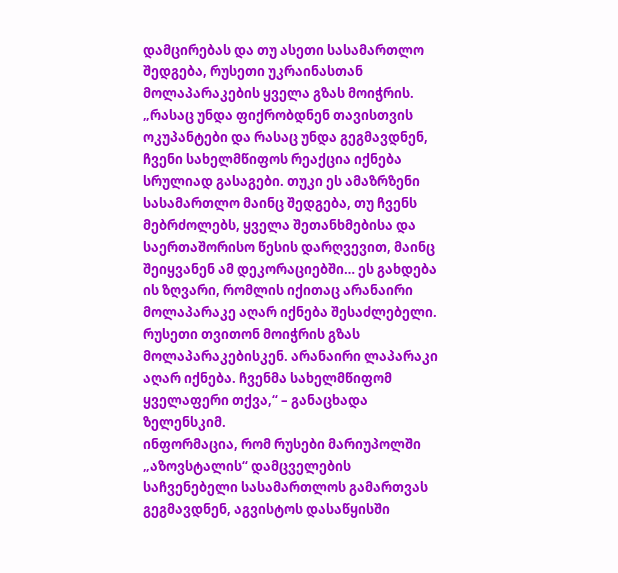დამცირებას და თუ ასეთი სასამართლო შედგება, რუსეთი უკრაინასთან მოლაპარაკების ყველა გზას მოიჭრის.
„რასაც უნდა ფიქრობდნენ თავისთვის ოკუპანტები და რასაც უნდა გეგმავდნენ, ჩვენი სახელმწიფოს რეაქცია იქნება სრულიად გასაგები. თუკი ეს ამაზრზენი სასამართლო მაინც შედგება, თუ ჩვენს მებრძოლებს, ყველა შეთანხმებისა და საერთაშორისო წესის დარღვევით, მაინც შეიყვანენ ამ დეკორაციებში… ეს გახდება ის ზღვარი, რომლის იქითაც არანაირი მოლაპარაკე აღარ იქნება შესაძლებელი. რუსეთი თვითონ მოიჭრის გზას მოლაპარაკებისკენ. არანაირი ლაპარაკი აღარ იქნება. ჩვენმა სახელმწიფომ ყველაფერი თქვა,“ – განაცხადა ზელენსკიმ.
ინფორმაცია, რომ რუსები მარიუპოლში „აზოვსტალის“ დამცველების საჩვენებელი სასამართლოს გამართვას გეგმავდნენ, აგვისტოს დასაწყისში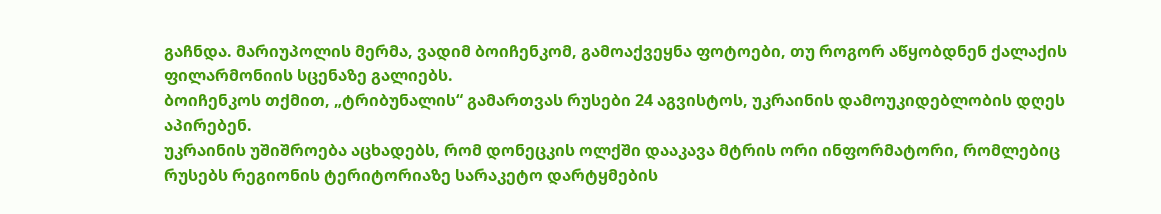გაჩნდა. მარიუპოლის მერმა, ვადიმ ბოიჩენკომ, გამოაქვეყნა ფოტოები, თუ როგორ აწყობდნენ ქალაქის ფილარმონიის სცენაზე გალიებს.
ბოიჩენკოს თქმით, „ტრიბუნალის“ გამართვას რუსები 24 აგვისტოს, უკრაინის დამოუკიდებლობის დღეს აპირებენ.
უკრაინის უშიშროება აცხადებს, რომ დონეცკის ოლქში დააკავა მტრის ორი ინფორმატორი, რომლებიც რუსებს რეგიონის ტერიტორიაზე სარაკეტო დარტყმების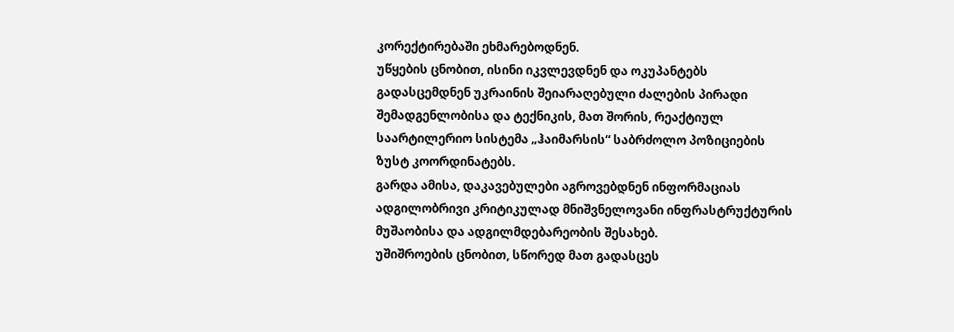კორექტირებაში ეხმარებოდნენ.
უწყების ცნობით, ისინი იკვლევდნენ და ოკუპანტებს გადასცემდნენ უკრაინის შეიარაღებული ძალების პირადი შემადგენლობისა და ტექნიკის, მათ შორის, რეაქტიულ საარტილერიო სისტემა „ჰაიმარსის“ საბრძოლო პოზიციების ზუსტ კოორდინატებს.
გარდა ამისა, დაკავებულები აგროვებდნენ ინფორმაციას ადგილობრივი კრიტიკულად მნიშვნელოვანი ინფრასტრუქტურის მუშაობისა და ადგილმდებარეობის შესახებ.
უშიშროების ცნობით, სწორედ მათ გადასცეს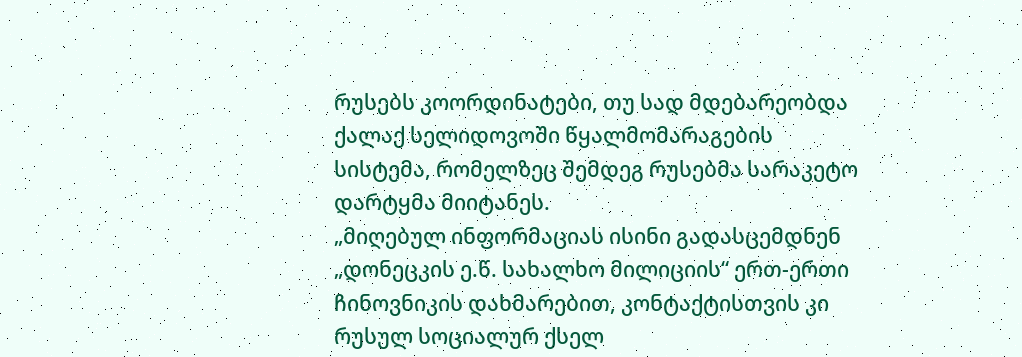რუსებს კოორდინატები, თუ სად მდებარეობდა ქალაქ სელიდოვოში წყალმომარაგების სისტემა, რომელზეც შემდეგ რუსებმა სარაკეტო დარტყმა მიიტანეს.
„მიღებულ ინფორმაციას ისინი გადასცემდნენ „დონეცკის ე.წ. სახალხო მილიციის“ ერთ-ერთი ჩინოვნიკის დახმარებით, კონტაქტისთვის კი რუსულ სოციალურ ქსელ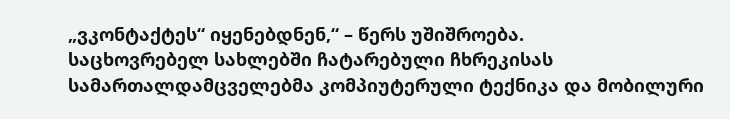„ვკონტაქტეს“ იყენებდნენ,“ – წერს უშიშროება.
საცხოვრებელ სახლებში ჩატარებული ჩხრეკისას სამართალდამცველებმა კომპიუტერული ტექნიკა და მობილური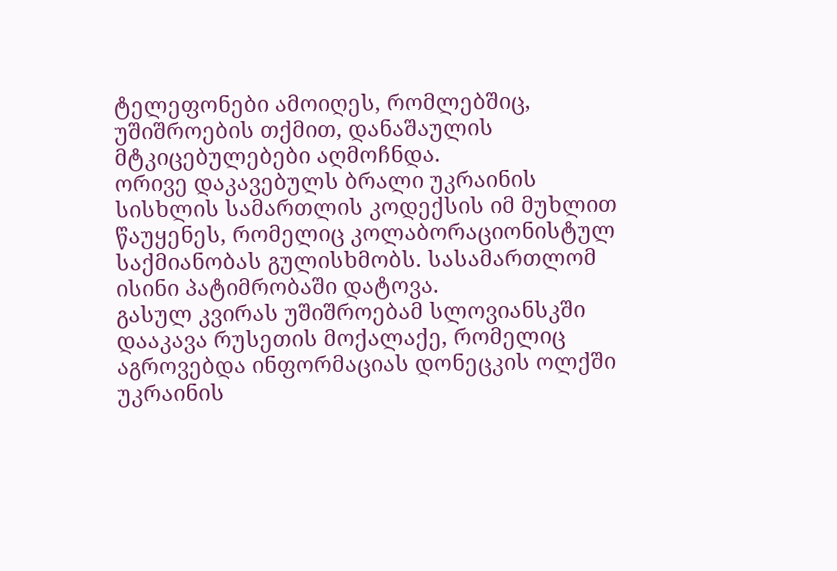ტელეფონები ამოიღეს, რომლებშიც, უშიშროების თქმით, დანაშაულის მტკიცებულებები აღმოჩნდა.
ორივე დაკავებულს ბრალი უკრაინის სისხლის სამართლის კოდექსის იმ მუხლით წაუყენეს, რომელიც კოლაბორაციონისტულ საქმიანობას გულისხმობს. სასამართლომ ისინი პატიმრობაში დატოვა.
გასულ კვირას უშიშროებამ სლოვიანსკში დააკავა რუსეთის მოქალაქე, რომელიც აგროვებდა ინფორმაციას დონეცკის ოლქში უკრაინის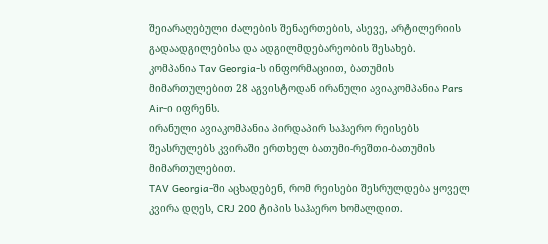შეიარაღებული ძალების შენაერთების, ასევე, არტილერიის გადაადგილებისა და ადგილმდებარეობის შესახებ.
კომპანია Tav Georgia-ს ინფორმაციით, ბათუმის მიმართულებით 28 აგვისტოდან ირანული ავიაკომპანია Pars Air-ი იფრენს.
ირანული ავიაკომპანია პირდაპირ საჰაერო რეისებს შეასრულებს კვირაში ერთხელ ბათუმი-რეშთი-ბათუმის მიმართულებით.
TAV Georgia-ში აცხადებენ, რომ რეისები შესრულდება ყოველ კვირა დღეს, CRJ 200 ტიპის საჰაერო ხომალდით.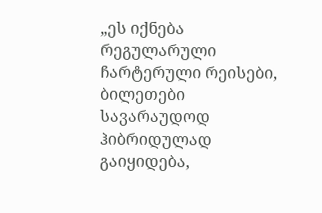„ეს იქნება რეგულარული ჩარტერული რეისები, ბილეთები სავარაუდოდ ჰიბრიდულად გაიყიდება,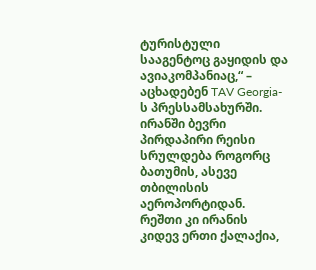ტურისტული სააგენტოც გაყიდის და ავიაკომპანიაც,“ – აცხადებენ TAV Georgia-ს პრესსამსახურში.
ირანში ბევრი პირდაპირი რეისი სრულდება როგორც ბათუმის, ასევე თბილისის აეროპორტიდან. რეშთი კი ირანის კიდევ ერთი ქალაქია,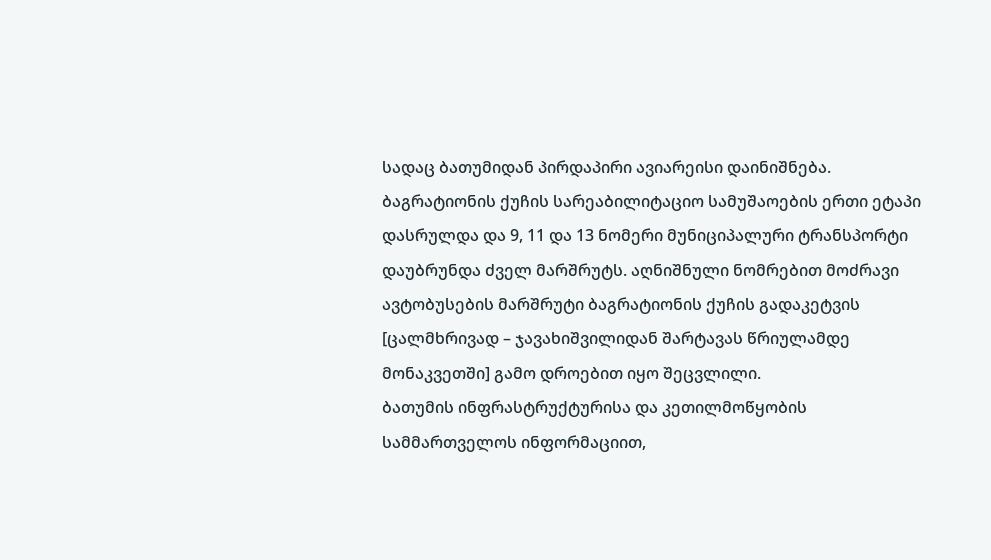სადაც ბათუმიდან პირდაპირი ავიარეისი დაინიშნება.
ბაგრატიონის ქუჩის სარეაბილიტაციო სამუშაოების ერთი ეტაპი დასრულდა და 9, 11 და 13 ნომერი მუნიციპალური ტრანსპორტი დაუბრუნდა ძველ მარშრუტს. აღნიშნული ნომრებით მოძრავი ავტობუსების მარშრუტი ბაგრატიონის ქუჩის გადაკეტვის [ცალმხრივად – ჯავახიშვილიდან შარტავას წრიულამდე მონაკვეთში] გამო დროებით იყო შეცვლილი.
ბათუმის ინფრასტრუქტურისა და კეთილმოწყობის სამმართველოს ინფორმაციით,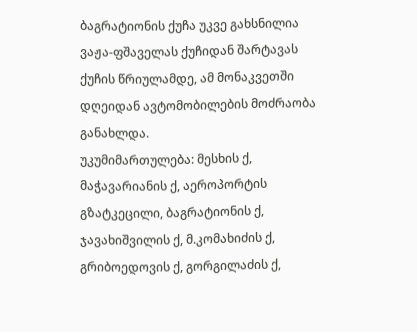ბაგრატიონის ქუჩა უკვე გახსნილია ვაჟა-ფშაველას ქუჩიდან შარტავას ქუჩის წრიულამდე, ამ მონაკვეთში დღეიდან ავტომობილების მოძრაობა განახლდა.
უკუმიმართულება: მესხის ქ, მაჭავარიანის ქ, აეროპორტის გზატკეცილი, ბაგრატიონის ქ, ჯავახიშვილის ქ, მ.კომახიძის ქ, გრიბოედოვის ქ, გორგილაძის ქ,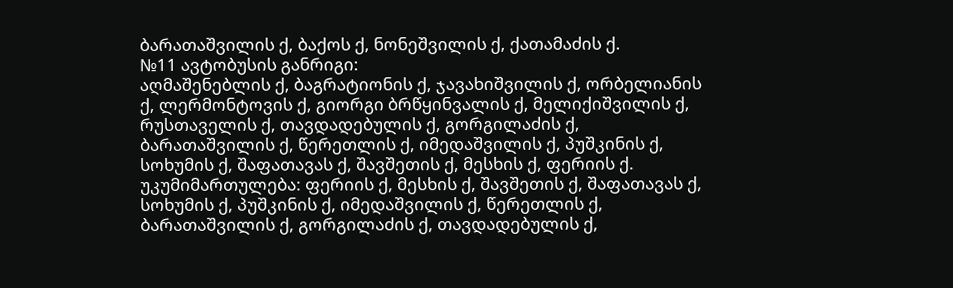ბარათაშვილის ქ, ბაქოს ქ, ნონეშვილის ქ, ქათამაძის ქ.
№11 ავტობუსის განრიგი:
აღმაშენებლის ქ, ბაგრატიონის ქ, ჯავახიშვილის ქ, ორბელიანის ქ, ლერმონტოვის ქ, გიორგი ბრწყინვალის ქ, მელიქიშვილის ქ, რუსთაველის ქ, თავდადებულის ქ, გორგილაძის ქ, ბარათაშვილის ქ, წერეთლის ქ, იმედაშვილის ქ, პუშკინის ქ, სოხუმის ქ, შაფათავას ქ, შავშეთის ქ, მესხის ქ, ფერიის ქ.
უკუმიმართულება: ფერიის ქ, მესხის ქ, შავშეთის ქ, შაფათავას ქ, სოხუმის ქ, პუშკინის ქ, იმედაშვილის ქ, წერეთლის ქ, ბარათაშვილის ქ, გორგილაძის ქ, თავდადებულის ქ,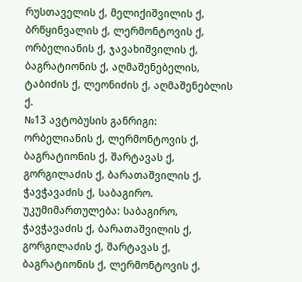რუსთაველის ქ, მელიქიშვილის ქ, ბრწყინვალის ქ, ლერმონტოვის ქ, ორბელიანის ქ, ჯავახიშვილის ქ, ბაგრატიონის ქ, აღმაშენებელის, ტაბიძის ქ, ლეონიძის ქ, აღმაშენებლის ქ.
№13 ავტობუსის განრიგი:
ორბელიანის ქ, ლერმონტოვის ქ, ბაგრატიონის ქ, შარტავას ქ, გორგილაძის ქ, ბარათაშვილის ქ, ჭავჭავაძის ქ, საბაგირო.
უკუმიმართულება: საბაგირო, ჭავჭავაძის ქ, ბარათაშვილის ქ, გორგილაძის ქ, შარტავას ქ, ბაგრატიონის ქ, ლერმონტოვის ქ,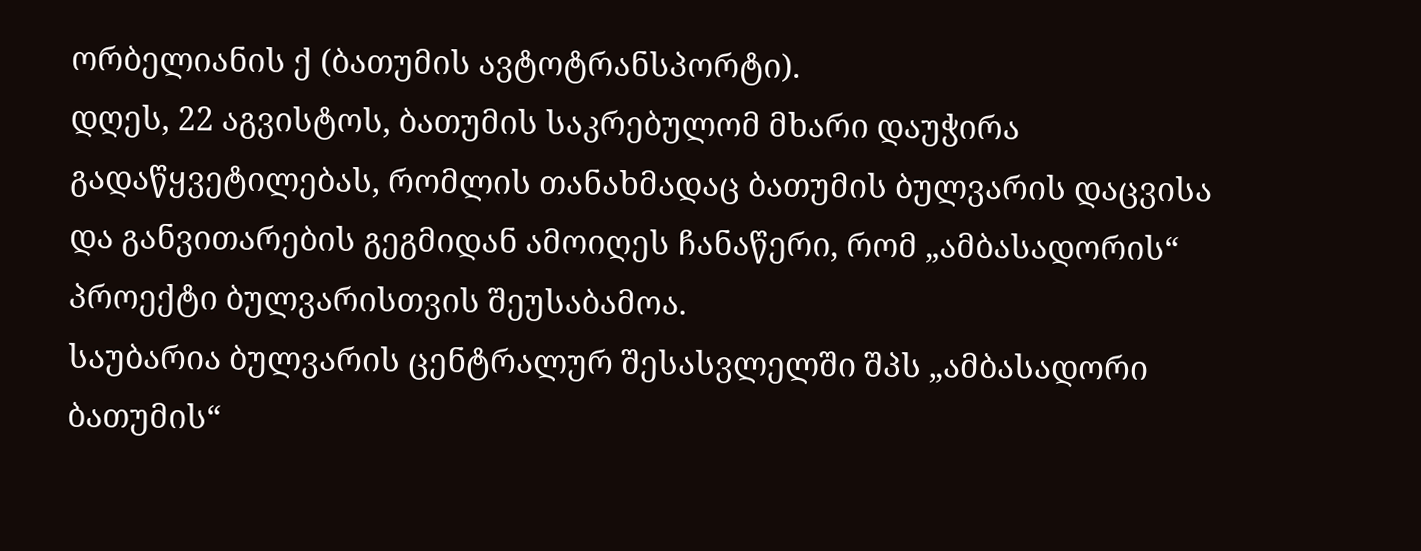ორბელიანის ქ (ბათუმის ავტოტრანსპორტი).
დღეს, 22 აგვისტოს, ბათუმის საკრებულომ მხარი დაუჭირა გადაწყვეტილებას, რომლის თანახმადაც ბათუმის ბულვარის დაცვისა და განვითარების გეგმიდან ამოიღეს ჩანაწერი, რომ „ამბასადორის“ პროექტი ბულვარისთვის შეუსაბამოა.
საუბარია ბულვარის ცენტრალურ შესასვლელში შპს „ამბასადორი ბათუმის“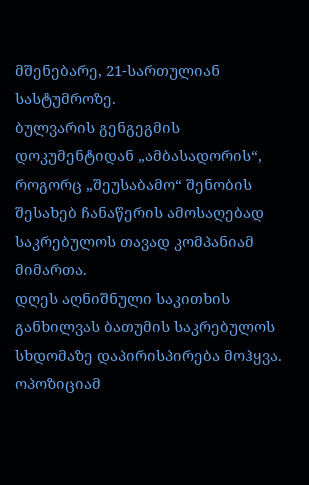მშენებარე, 21-სართულიან სასტუმროზე.
ბულვარის გენგეგმის დოკუმენტიდან „ამბასადორის“, როგორც „შეუსაბამო“ შენობის შესახებ ჩანაწერის ამოსაღებად საკრებულოს თავად კომპანიამ მიმართა.
დღეს აღნიშნული საკითხის განხილვას ბათუმის საკრებულოს სხდომაზე დაპირისპირება მოჰყვა.
ოპოზიციამ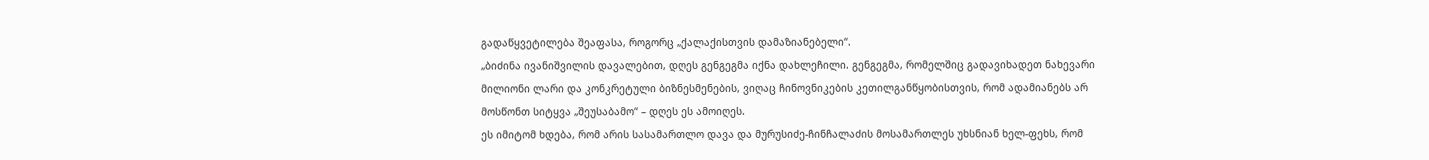გადაწყვეტილება შეაფასა, როგორც „ქალაქისთვის დამაზიანებელი“.
„ბიძინა ივანიშვილის დავალებით, დღეს გენგეგმა იქნა დახლეჩილი. გენგეგმა, რომელშიც გადავიხადეთ ნახევარი მილიონი ლარი და კონკრეტული ბიზნესმენების, ვიღაც ჩინოვნიკების კეთილგანწყობისთვის, რომ ადამიანებს არ მოსწონთ სიტყვა „შეუსაბამო“ – დღეს ეს ამოიღეს.
ეს იმიტომ ხდება, რომ არის სასამართლო დავა და მურუსიძე-ჩინჩალაძის მოსამართლეს უხსნიან ხელ-ფეხს, რომ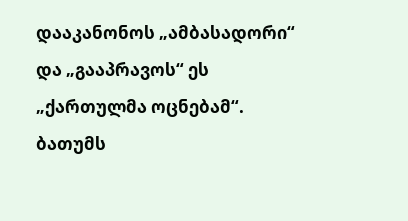დააკანონოს „ამბასადორი“ და „გააპრავოს“ ეს „ქართულმა ოცნებამ“.
ბათუმს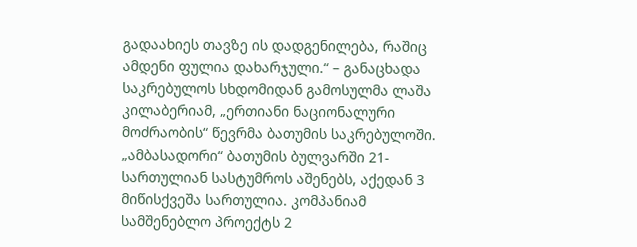გადაახიეს თავზე ის დადგენილება, რაშიც ამდენი ფულია დახარჯული.“ – განაცხადა საკრებულოს სხდომიდან გამოსულმა ლაშა კილაბერიამ, „ერთიანი ნაციონალური მოძრაობის“ წევრმა ბათუმის საკრებულოში.
„ამბასადორი“ ბათუმის ბულვარში 21-სართულიან სასტუმროს აშენებს, აქედან 3 მიწისქვეშა სართულია. კომპანიამ სამშენებლო პროექტს 2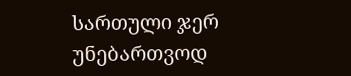სართული ჯერ უნებართვოდ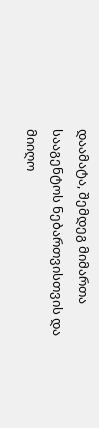დაამატა, შემდეგ მიმართა სააგენტოს ნებართვისთვის და მიიღო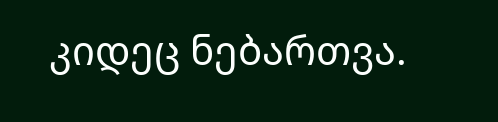კიდეც ნებართვა.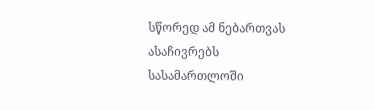სწორედ ამ ნებართვას ასაჩივრებს სასამართლოში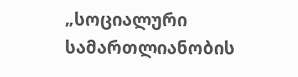„სოციალური სამართლიანობის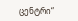ცენტრი“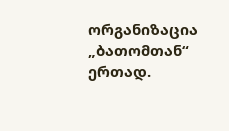ორგანიზაცია „ბათომთან“ ერთად.